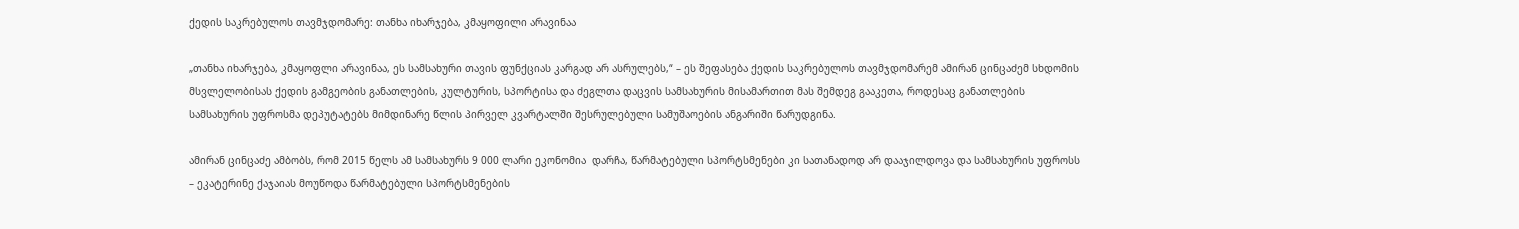ქედის საკრებულოს თავმჯდომარე: თანხა იხარჯება, კმაყოფილი არავინაა

„თანხა იხარჯება, კმაყოფლი არავინაა, ეს სამსახური თავის ფუნქციას კარგად არ ასრულებს,“ – ეს შეფასება ქედის საკრებულოს თავმჯდომარემ ამირან ცინცაძემ სხდომის მსვლელობისას ქედის გამგეობის განათლების, კულტურის, სპორტისა და ძეგლთა დაცვის სამსახურის მისამართით მას შემდეგ გააკეთა, როდესაც განათლების სამსახურის უფროსმა დეპუტატებს მიმდინარე წლის პირველ კვარტალში შესრულებული სამუშაოების ანგარიში წარუდგინა.

ამირან ცინცაძე ამბობს, რომ 2015 წელს ამ სამსახურს 9 000 ლარი ეკონომია  დარჩა, წარმატებული სპორტსმენები კი სათანადოდ არ დააჯილდოვა და სამსახურის უფროსს – ეკატერინე ქაჯაიას მოუწოდა წარმატებული სპორტსმენების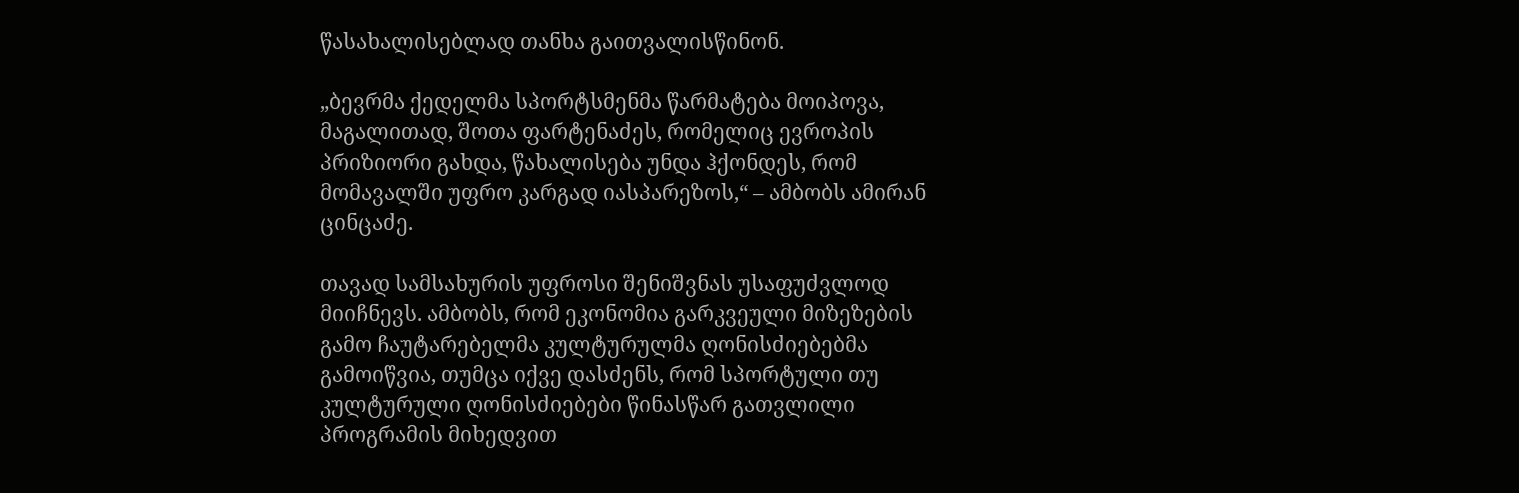წასახალისებლად თანხა გაითვალისწინონ.

„ბევრმა ქედელმა სპორტსმენმა წარმატება მოიპოვა, მაგალითად, შოთა ფარტენაძეს, რომელიც ევროპის პრიზიორი გახდა, წახალისება უნდა ჰქონდეს, რომ მომავალში უფრო კარგად იასპარეზოს,“ – ამბობს ამირან ცინცაძე.

თავად სამსახურის უფროსი შენიშვნას უსაფუძვლოდ მიიჩნევს. ამბობს, რომ ეკონომია გარკვეული მიზეზების გამო ჩაუტარებელმა კულტურულმა ღონისძიებებმა გამოიწვია, თუმცა იქვე დასძენს, რომ სპორტული თუ კულტურული ღონისძიებები წინასწარ გათვლილი პროგრამის მიხედვით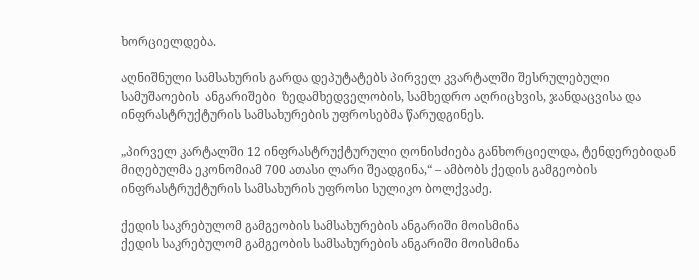ხორციელდება.

აღნიშნული სამსახურის გარდა დეპუტატებს პირველ კვარტალში შესრულებული სამუშაოების  ანგარიშები  ზედამხედველობის, სამხედრო აღრიცხვის, ჯანდაცვისა და  ინფრასტრუქტურის სამსახურების უფროსებმა წარუდგინეს.

„პირველ კარტალში 12 ინფრასტრუქტურული ღონისძიება განხორციელდა, ტენდერებიდან მიღებულმა ეკონომიამ 700 ათასი ლარი შეადგინა,“ – ამბობს ქედის გამგეობის ინფრასტრუქტურის სამსახურის უფროსი სულიკო ბოლქვაძე.

ქედის საკრებულომ გამგეობის სამსახურების ანგარიში მოისმინა
ქედის საკრებულომ გამგეობის სამსახურების ანგარიში მოისმინა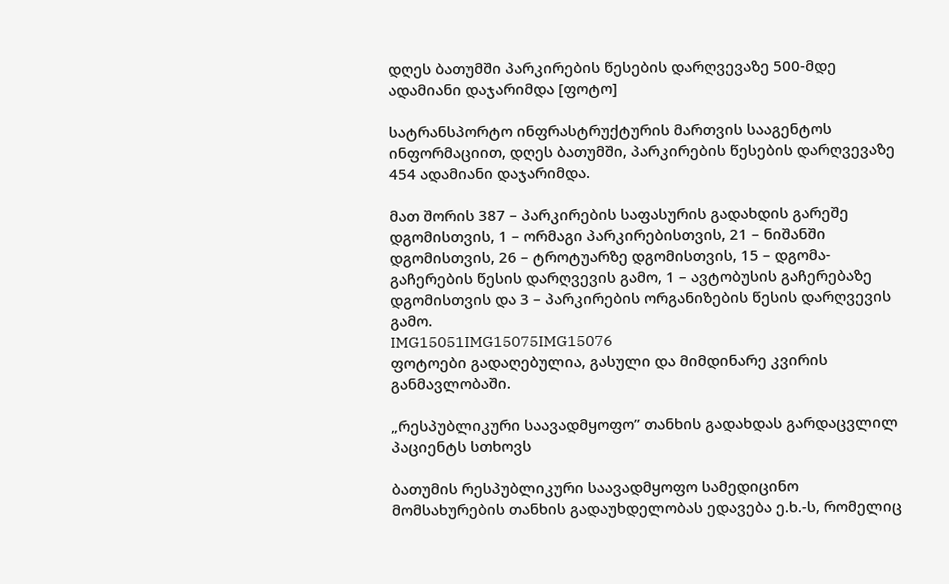დღეს ბათუმში პარკირების წესების დარღვევაზე 500-მდე ადამიანი დაჯარიმდა [ფოტო]

სატრანსპორტო ინფრასტრუქტურის მართვის სააგენტოს ინფორმაციით, დღეს ბათუმში, პარკირების წესების დარღვევაზე 454 ადამიანი დაჯარიმდა.

მათ შორის 387 – პარკირების საფასურის გადახდის გარეშე დგომისთვის, 1 – ორმაგი პარკირებისთვის, 21 – ნიშანში დგომისთვის, 26 – ტროტუარზე დგომისთვის, 15 – დგომა-გაჩერების წესის დარღვევის გამო, 1 – ავტობუსის გაჩერებაზე დგომისთვის და 3 – პარკირების ორგანიზების წესის დარღვევის გამო.
IMG15051IMG15075IMG15076
ფოტოები გადაღებულია, გასული და მიმდინარე კვირის განმავლობაში.

„რესპუბლიკური საავადმყოფო” თანხის გადახდას გარდაცვლილ პაციენტს სთხოვს

ბათუმის რესპუბლიკური საავადმყოფო სამედიცინო მომსახურების თანხის გადაუხდელობას ედავება ე.ხ.-ს, რომელიც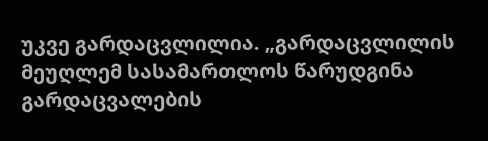უკვე გარდაცვლილია. „გარდაცვლილის მეუღლემ სასამართლოს წარუდგინა გარდაცვალების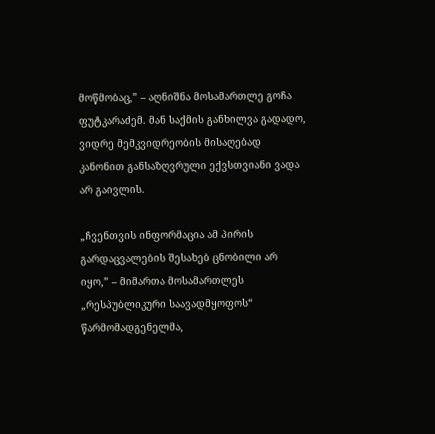მოწმობაც,” – აღნიშნა მოსამართლე გოჩა ფუტკარაძემ. მან საქმის განხილვა გადადო, ვიდრე მემკვიდრეობის მისაღებად კანონით განსაზღვრული ექვსთვიანი ვადა არ გაივლის.

„ჩვენთვის ინფორმაცია ამ პირის გარდაცვალების შესახებ ცნობილი არ იყო,” – მიმართა მოსამართლეს „რესპუბლიკური საავადმყოფოს“ წარმომადგენელმა,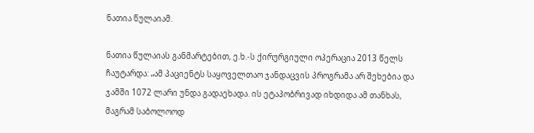ნათია წულაიამ.

ნათია წულაიას განმარტებით, ე.ხ.-ს ქირურგიული ოპერაცია 2013 წელს ჩაუტარდა: „ამ პაციენტს საყოველთაო ჯანდაცვის პროგრამა არ შეხებია და ჯამში 1072 ლარი უნდა გადაეხადა. ის ეტაპობრივად იხდიდა ამ თანხას, მაგრამ საბოლოოდ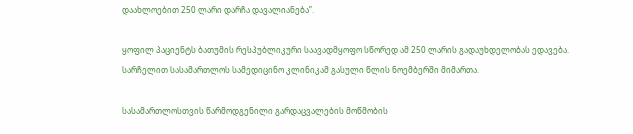დაახლოებით 250 ლარი დარჩა დავალიანება”.

ყოფილ პაციენტს ბათუმის რესპუბლიკური საავადმყოფო სწორედ ამ 250 ლარის გადაუხდელობას ედავება. სარჩელით სასამართლოს სამედიცინო კლინიკამ გასული წლის ნოემბერში მიმართა.

სასამართლოსთვის წარმოდგენილი გარდაცვალების მოწმობის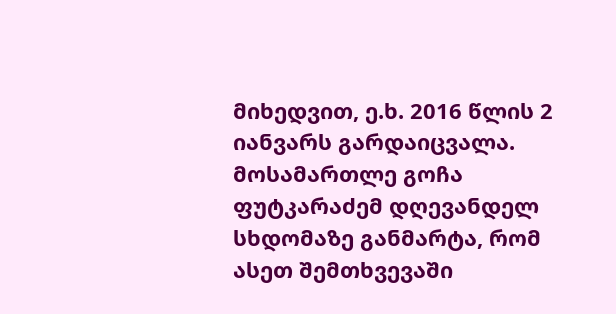მიხედვით, ე.ხ. 2016 წლის 2 იანვარს გარდაიცვალა. მოსამართლე გოჩა ფუტკარაძემ დღევანდელ სხდომაზე განმარტა, რომ ასეთ შემთხვევაში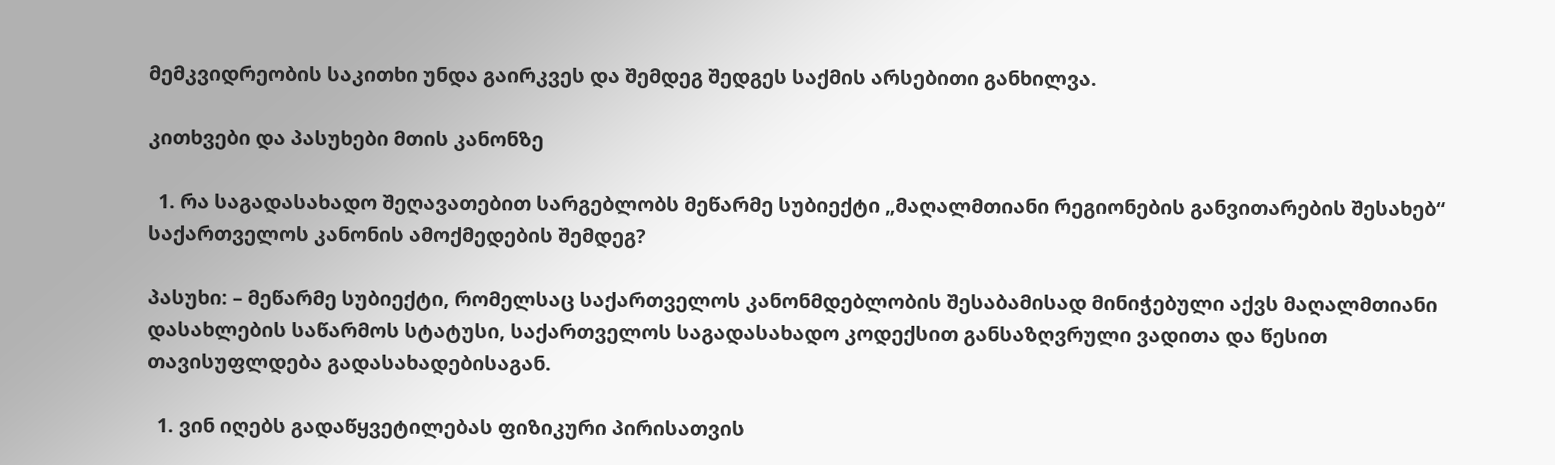მემკვიდრეობის საკითხი უნდა გაირკვეს და შემდეგ შედგეს საქმის არსებითი განხილვა.

კითხვები და პასუხები მთის კანონზე

  1. რა საგადასახადო შეღავათებით სარგებლობს მეწარმე სუბიექტი „მაღალმთიანი რეგიონების განვითარების შესახებ“ საქართველოს კანონის ამოქმედების შემდეგ?

პასუხი: – მეწარმე სუბიექტი, რომელსაც საქართველოს კანონმდებლობის შესაბამისად მინიჭებული აქვს მაღალმთიანი დასახლების საწარმოს სტატუსი, საქართველოს საგადასახადო კოდექსით განსაზღვრული ვადითა და წესით თავისუფლდება გადასახადებისაგან.

  1. ვინ იღებს გადაწყვეტილებას ფიზიკური პირისათვის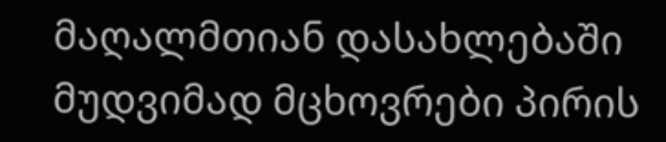მაღალმთიან დასახლებაში მუდვიმად მცხოვრები პირის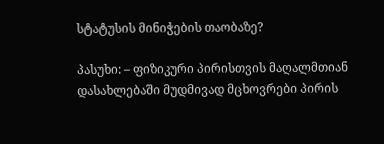სტატუსის მინიჭების თაობაზე?

პასუხი: – ფიზიკური პირისთვის მაღალმთიან დასახლებაში მუდმივად მცხოვრები პირის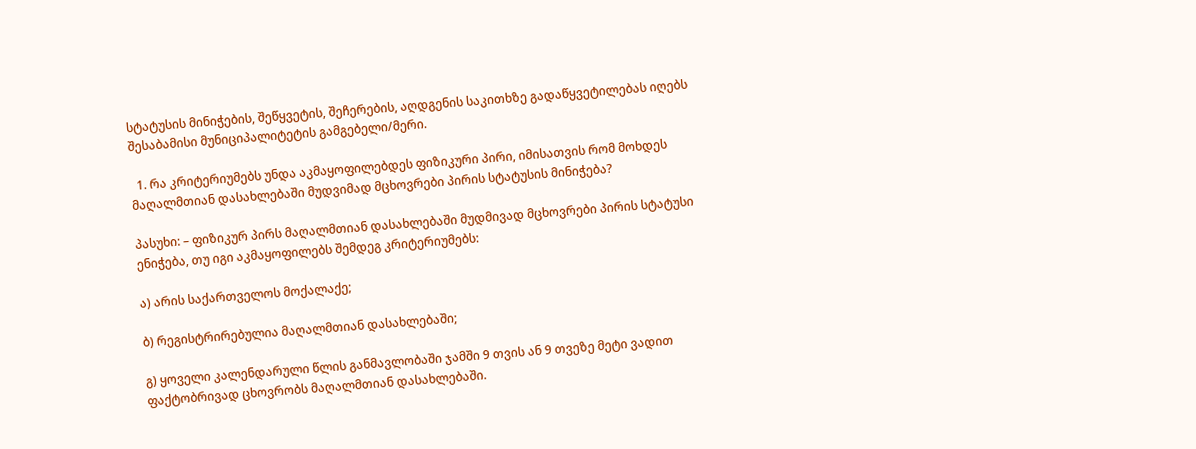სტატუსის მინიჭების, შეწყვეტის, შეჩერების, აღდგენის საკითხზე გადაწყვეტილებას იღებს შესაბამისი მუნიციპალიტეტის გამგებელი/მერი.

  1. რა კრიტერიუმებს უნდა აკმაყოფილებდეს ფიზიკური პირი, იმისათვის რომ მოხდეს მაღალმთიან დასახლებაში მუდვიმად მცხოვრები პირის სტატუსის მინიჭება?

პასუხი: – ფიზიკურ პირს მაღალმთიან დასახლებაში მუდმივად მცხოვრები პირის სტატუსი ენიჭება, თუ იგი აკმაყოფილებს შემდეგ კრიტერიუმებს:

ა) არის საქართველოს მოქალაქე;

ბ) რეგისტრირებულია მაღალმთიან დასახლებაში;

გ) ყოველი კალენდარული წლის განმავლობაში ჯამში 9 თვის ან 9 თვეზე მეტი ვადით ფაქტობრივად ცხოვრობს მაღალმთიან დასახლებაში.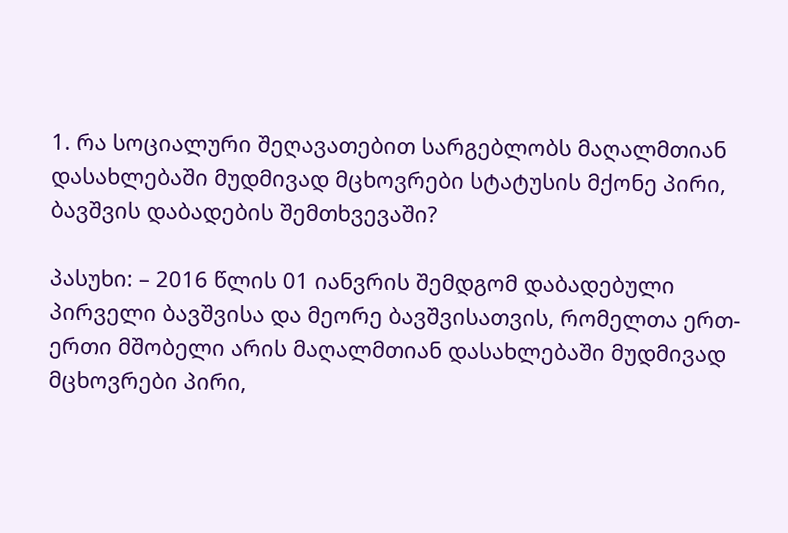1. რა სოციალური შეღავათებით სარგებლობს მაღალმთიან დასახლებაში მუდმივად მცხოვრები სტატუსის მქონე პირი, ბავშვის დაბადების შემთხვევაში?

პასუხი: – 2016 წლის 01 იანვრის შემდგომ დაბადებული პირველი ბავშვისა და მეორე ბავშვისათვის, რომელთა ერთ-ერთი მშობელი არის მაღალმთიან დასახლებაში მუდმივად მცხოვრები პირი,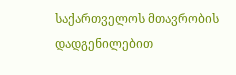საქართველოს მთავრობის დადგენილებით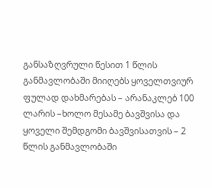განსაზღვრული წესით 1 წლის განმავლობაში მიიღებს ყოველთვიურ ფულად დახმარებას – არანაკლებ 100 ლარის –ხოლო მესამე ბავშვისა და ყოველი შემდგომი ბავშვისათვის – 2 წლის განმავლობაში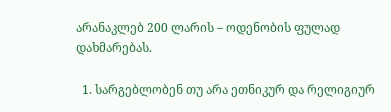არანაკლებ 200 ლარის – ოდენობის ფულად დახმარებას.

  1. სარგებლობენ თუ არა ეთნიკურ და რელიგიურ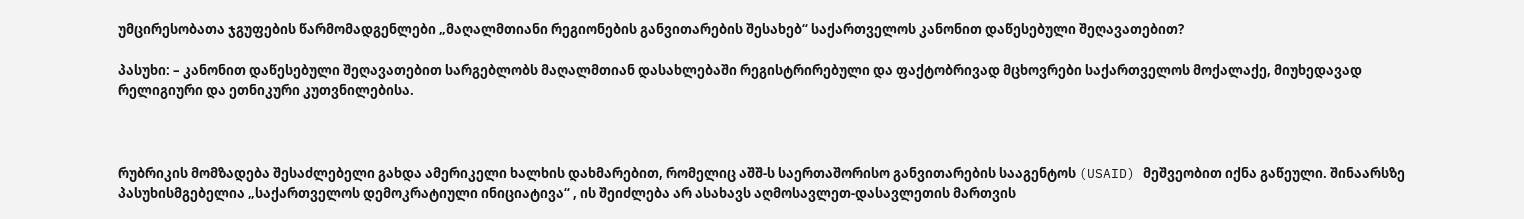უმცირესობათა ჯგუფების წარმომადგენლები „მაღალმთიანი რეგიონების განვითარების შესახებ“ საქართველოს კანონით დაწესებული შეღავათებით?

პასუხი: – კანონით დაწესებული შეღავათებით სარგებლობს მაღალმთიან დასახლებაში რეგისტრირებული და ფაქტობრივად მცხოვრები საქართველოს მოქალაქე, მიუხედავად რელიგიური და ეთნიკური კუთვნილებისა.



რუბრიკის მომზადება შესაძლებელი გახდა ამერიკელი ხალხის დახმარებით, რომელიც აშშ-ს საერთაშორისო განვითარების სააგენტოს (USAID) მეშვეობით იქნა გაწეული. შინაარსზე პასუხისმგებელია „საქართველოს დემოკრატიული ინიციატივა“ , ის შეიძლება არ ასახავს აღმოსავლეთ-დასავლეთის მართვის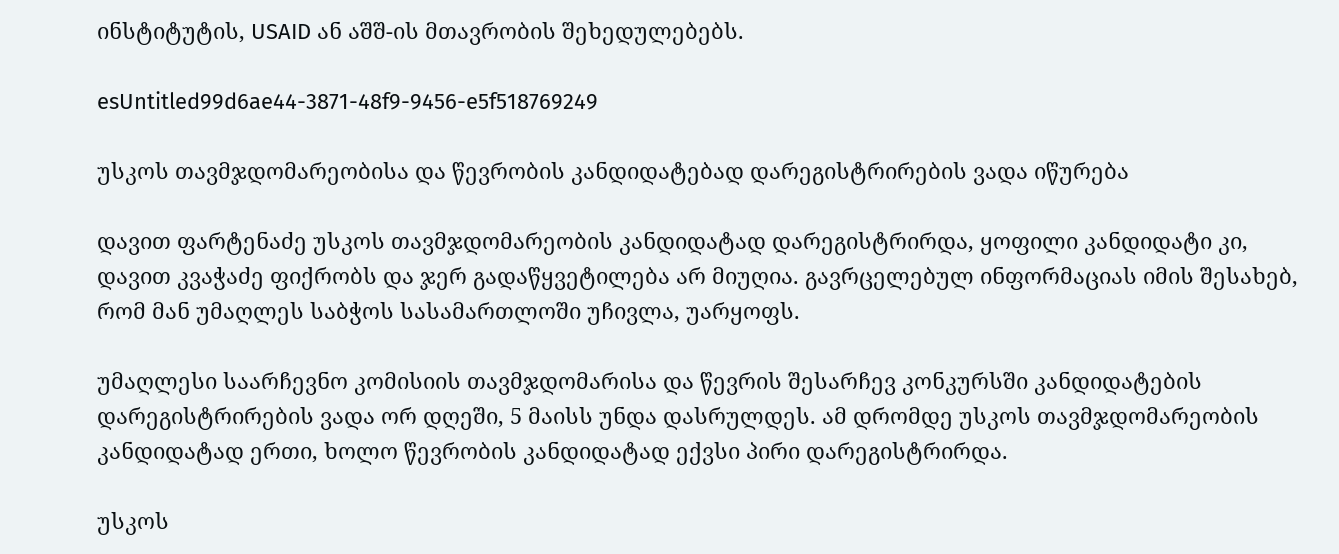ინსტიტუტის, USAID ან აშშ-ის მთავრობის შეხედულებებს.

esUntitled99d6ae44-3871-48f9-9456-e5f518769249

უსკოს თავმჯდომარეობისა და წევრობის კანდიდატებად დარეგისტრირების ვადა იწურება

დავით ფარტენაძე უსკოს თავმჯდომარეობის კანდიდატად დარეგისტრირდა, ყოფილი კანდიდატი კი,  დავით კვაჭაძე ფიქრობს და ჯერ გადაწყვეტილება არ მიუღია. გავრცელებულ ინფორმაციას იმის შესახებ, რომ მან უმაღლეს საბჭოს სასამართლოში უჩივლა, უარყოფს.

უმაღლესი საარჩევნო კომისიის თავმჯდომარისა და წევრის შესარჩევ კონკურსში კანდიდატების დარეგისტრირების ვადა ორ დღეში, 5 მაისს უნდა დასრულდეს. ამ დრომდე უსკოს თავმჯდომარეობის კანდიდატად ერთი, ხოლო წევრობის კანდიდატად ექვსი პირი დარეგისტრირდა.

უსკოს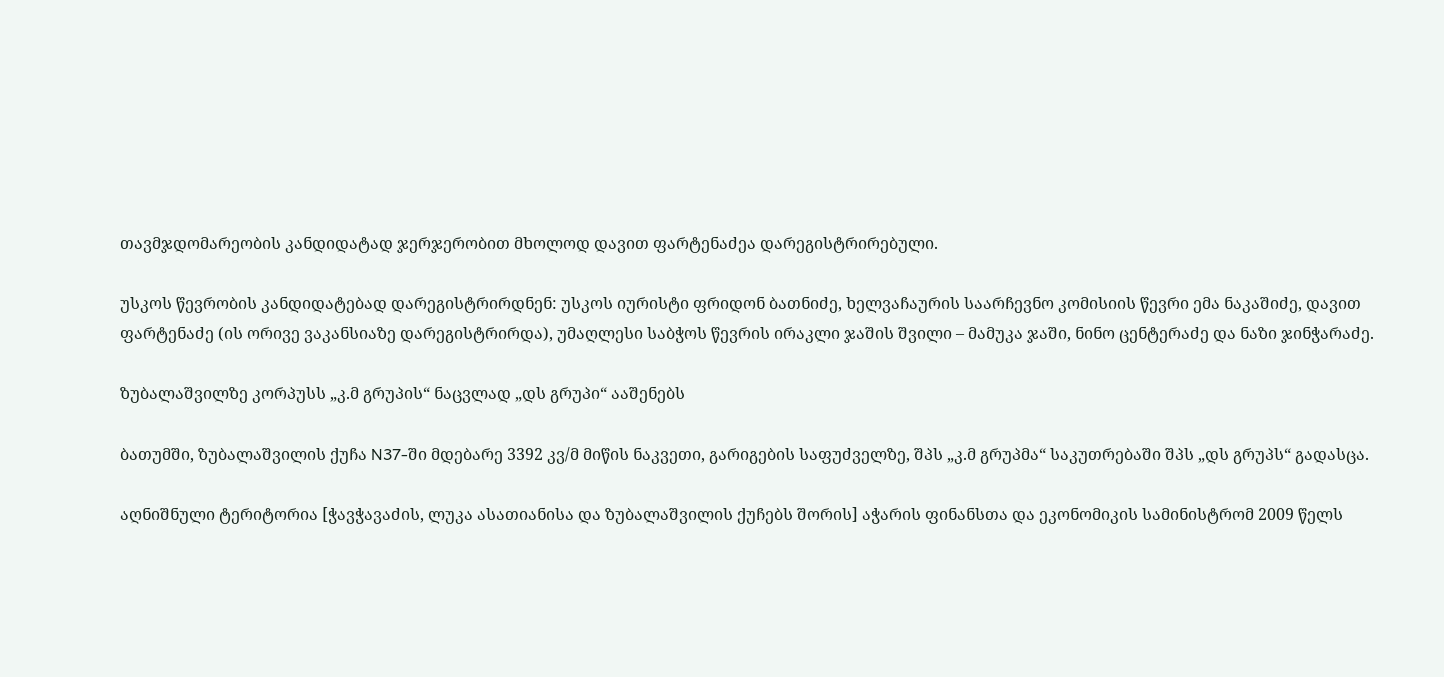თავმჯდომარეობის კანდიდატად ჯერჯერობით მხოლოდ დავით ფარტენაძეა დარეგისტრირებული.

უსკოს წევრობის კანდიდატებად დარეგისტრირდნენ: უსკოს იურისტი ფრიდონ ბათნიძე, ხელვაჩაურის საარჩევნო კომისიის წევრი ემა ნაკაშიძე, დავით ფარტენაძე (ის ორივე ვაკანსიაზე დარეგისტრირდა), უმაღლესი საბჭოს წევრის ირაკლი ჯაშის შვილი – მამუკა ჯაში, ნინო ცენტერაძე და ნაზი ჯინჭარაძე.

ზუბალაშვილზე კორპუსს „კ.მ გრუპის“ ნაცვლად „დს გრუპი“ ააშენებს

ბათუმში, ზუბალაშვილის ქუჩა N37-ში მდებარე 3392 კვ/მ მიწის ნაკვეთი, გარიგების საფუძველზე, შპს „კ.მ გრუპმა“ საკუთრებაში შპს „დს გრუპს“ გადასცა.

აღნიშნული ტერიტორია [ჭავჭავაძის, ლუკა ასათიანისა და ზუბალაშვილის ქუჩებს შორის] აჭარის ფინანსთა და ეკონომიკის სამინისტრომ 2009 წელს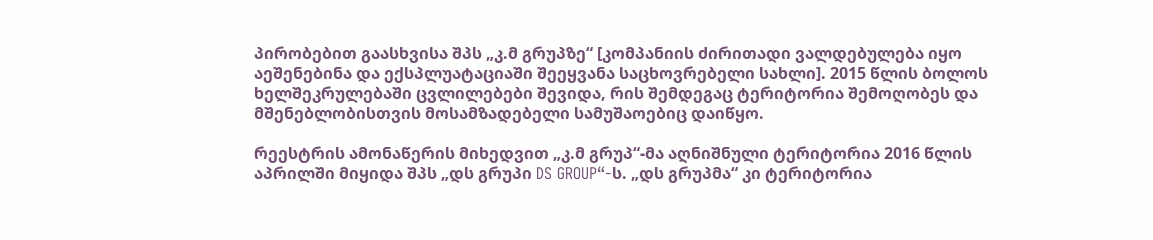პირობებით გაასხვისა შპს „კ.მ გრუპზე“ [კომპანიის ძირითადი ვალდებულება იყო აეშენებინა და ექსპლუატაციაში შეეყვანა საცხოვრებელი სახლი]. 2015 წლის ბოლოს ხელშეკრულებაში ცვლილებები შევიდა, რის შემდეგაც ტერიტორია შემოღობეს და მშენებლობისთვის მოსამზადებელი სამუშაოებიც დაიწყო.

რეესტრის ამონაწერის მიხედვით „კ.მ გრუპ“-მა აღნიშნული ტერიტორია 2016 წლის აპრილში მიყიდა შპს „დს გრუპი DS GROUP“-ს. „დს გრუპმა“ კი ტერიტორია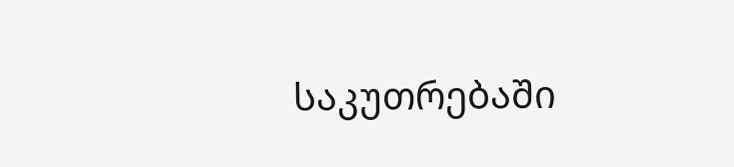საკუთრებაში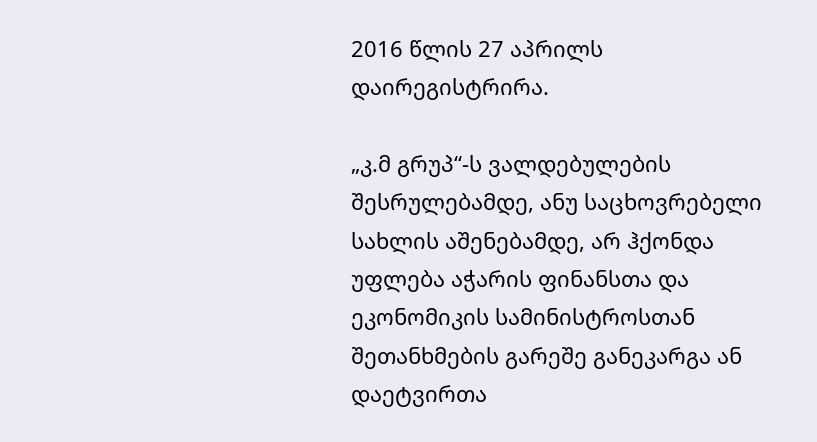2016 წლის 27 აპრილს დაირეგისტრირა.

„კ.მ გრუპ“-ს ვალდებულების შესრულებამდე, ანუ საცხოვრებელი სახლის აშენებამდე, არ ჰქონდა უფლება აჭარის ფინანსთა და ეკონომიკის სამინისტროსთან შეთანხმების გარეშე განეკარგა ან დაეტვირთა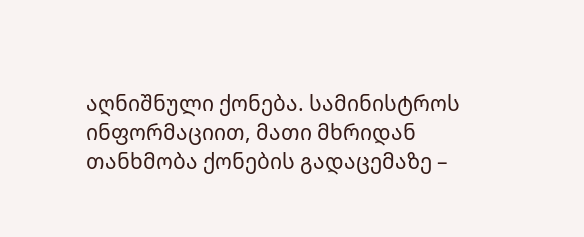აღნიშნული ქონება. სამინისტროს ინფორმაციით, მათი მხრიდან თანხმობა ქონების გადაცემაზე –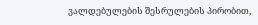ვალდებულების შესრულების პირობით,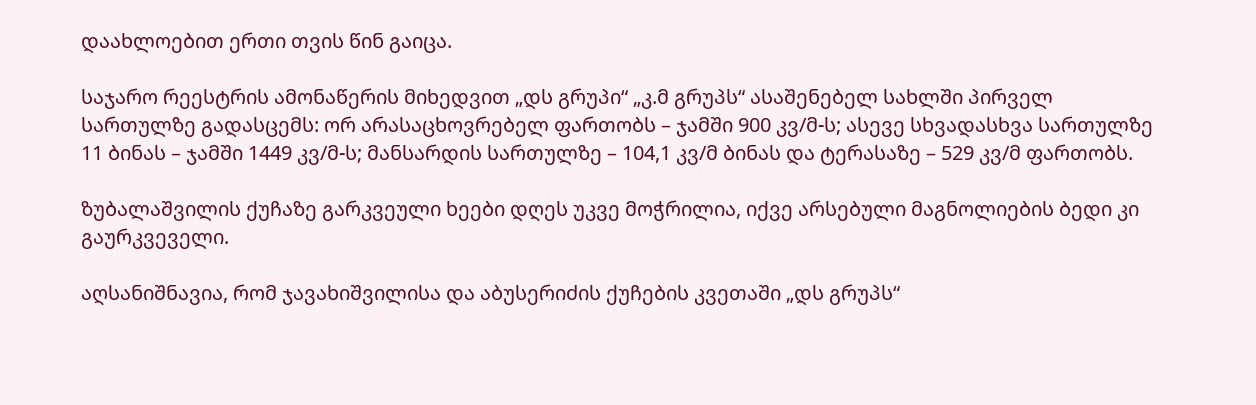დაახლოებით ერთი თვის წინ გაიცა.

საჯარო რეესტრის ამონაწერის მიხედვით „დს გრუპი“ „კ.მ გრუპს“ ასაშენებელ სახლში პირველ სართულზე გადასცემს: ორ არასაცხოვრებელ ფართობს – ჯამში 900 კვ/მ-ს; ასევე სხვადასხვა სართულზე 11 ბინას – ჯამში 1449 კვ/მ-ს; მანსარდის სართულზე – 104,1 კვ/მ ბინას და ტერასაზე – 529 კვ/მ ფართობს.

ზუბალაშვილის ქუჩაზე გარკვეული ხეები დღეს უკვე მოჭრილია, იქვე არსებული მაგნოლიების ბედი კი გაურკვეველი.

აღსანიშნავია, რომ ჯავახიშვილისა და აბუსერიძის ქუჩების კვეთაში „დს გრუპს“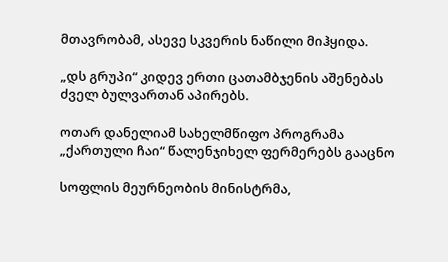მთავრობამ, ასევე სკვერის ნაწილი მიჰყიდა.

„დს გრუპი“ კიდევ ერთი ცათამბჯენის აშენებას ძველ ბულვართან აპირებს.

ოთარ დანელიამ სახელმწიფო პროგრამა „ქართული ჩაი“ წალენჯიხელ ფერმერებს გააცნო

სოფლის მეურნეობის მინისტრმა,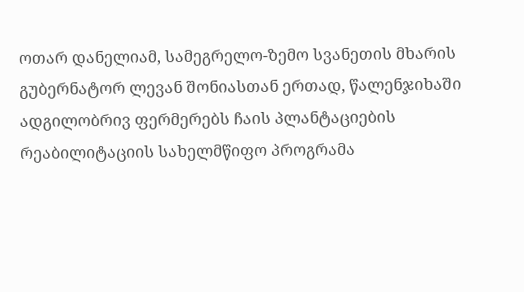ოთარ დანელიამ, სამეგრელო-ზემო სვანეთის მხარის გუბერნატორ ლევან შონიასთან ერთად, წალენჯიხაში ადგილობრივ ფერმერებს ჩაის პლანტაციების რეაბილიტაციის სახელმწიფო პროგრამა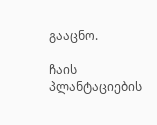გააცნო.

ჩაის პლანტაციების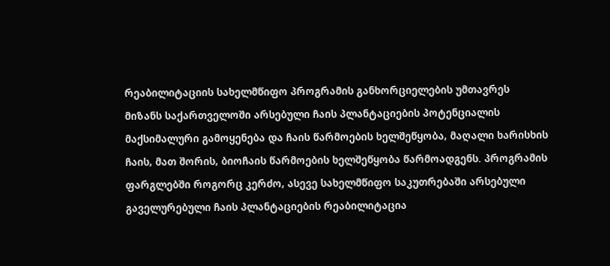რეაბილიტაციის სახელმწიფო პროგრამის განხორციელების უმთავრეს მიზანს საქართველოში არსებული ჩაის პლანტაციების პოტენციალის მაქსიმალური გამოყენება და ჩაის წარმოების ხელშეწყობა, მაღალი ხარისხის ჩაის, მათ შორის, ბიოჩაის წარმოების ხელშეწყობა წარმოადგენს. პროგრამის ფარგლებში როგორც კერძო, ასევე სახელმწიფო საკუთრებაში არსებული გაველურებული ჩაის პლანტაციების რეაბილიტაცია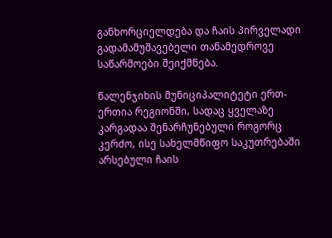განხორციელდება და ჩაის პირველადი გადამამუშავებელი თანამედროვე საწარმოები შეიქმნება.

წალენჯიხის მუნიციპალიტეტი ერთ-ერთია რეგიონში, სადაც ყველაზე კარგადაა შენარჩუნებული როგორც კერძო, ისე სახელმწიფო საკუთრებაში არსებული ჩაის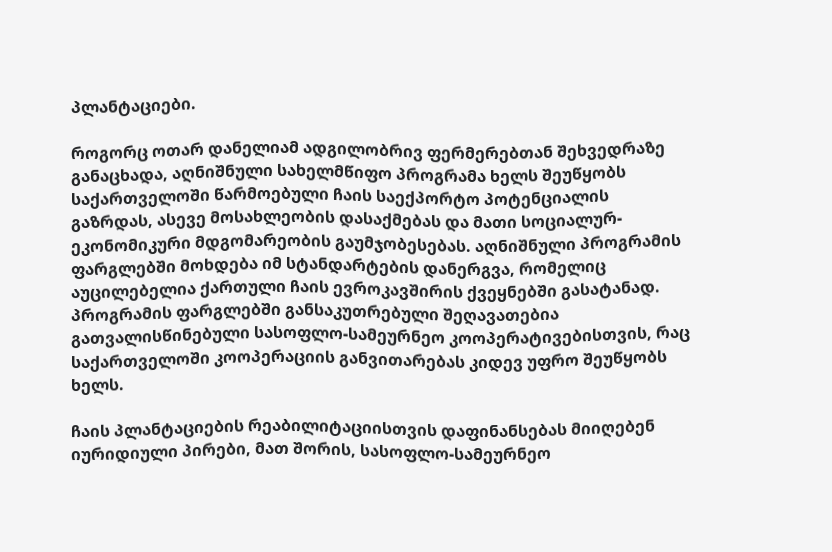პლანტაციები.

როგორც ოთარ დანელიამ ადგილობრივ ფერმერებთან შეხვედრაზე განაცხადა, აღნიშნული სახელმწიფო პროგრამა ხელს შეუწყობს საქართველოში წარმოებული ჩაის საექპორტო პოტენციალის გაზრდას, ასევე მოსახლეობის დასაქმებას და მათი სოციალურ-ეკონომიკური მდგომარეობის გაუმჯობესებას. აღნიშნული პროგრამის ფარგლებში მოხდება იმ სტანდარტების დანერგვა, რომელიც აუცილებელია ქართული ჩაის ევროკავშირის ქვეყნებში გასატანად. პროგრამის ფარგლებში განსაკუთრებული შეღავათებია გათვალისწინებული სასოფლო-სამეურნეო კოოპერატივებისთვის, რაც საქართველოში კოოპერაციის განვითარებას კიდევ უფრო შეუწყობს ხელს.

ჩაის პლანტაციების რეაბილიტაციისთვის დაფინანსებას მიიღებენ იურიდიული პირები, მათ შორის, სასოფლო-სამეურნეო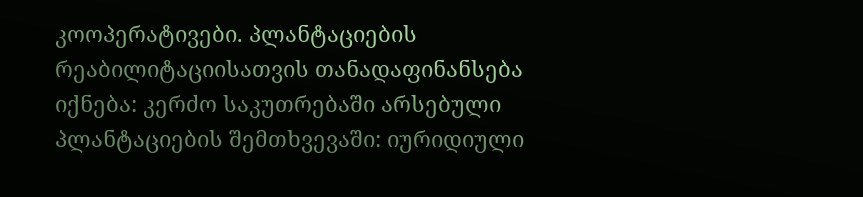კოოპერატივები. პლანტაციების რეაბილიტაციისათვის თანადაფინანსება იქნება: კერძო საკუთრებაში არსებული პლანტაციების შემთხვევაში: იურიდიული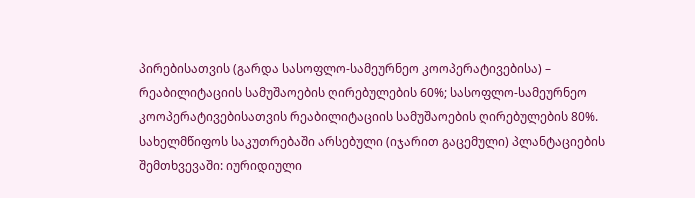პირებისათვის (გარდა სასოფლო-სამეურნეო კოოპერატივებისა) – რეაბილიტაციის სამუშაოების ღირებულების 60%; სასოფლო-სამეურნეო კოოპერატივებისათვის რეაბილიტაციის სამუშაოების ღირებულების 80%. სახელმწიფოს საკუთრებაში არსებული (იჯარით გაცემული) პლანტაციების შემთხვევაში: იურიდიული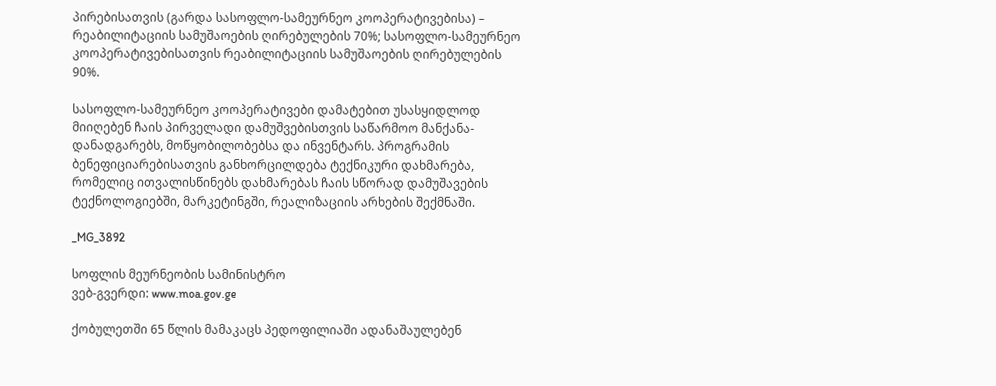პირებისათვის (გარდა სასოფლო-სამეურნეო კოოპერატივებისა) – რეაბილიტაციის სამუშაოების ღირებულების 70%; სასოფლო-სამეურნეო კოოპერატივებისათვის რეაბილიტაციის სამუშაოების ღირებულების 90%.

სასოფლო-სამეურნეო კოოპერატივები დამატებით უსასყიდლოდ მიიღებენ ჩაის პირველადი დამუშვებისთვის საწარმოო მანქანა-დანადგარებს, მოწყობილობებსა და ინვენტარს. პროგრამის ბენეფიციარებისათვის განხორცილდება ტექნიკური დახმარება, რომელიც ითვალისწინებს დახმარებას ჩაის სწორად დამუშავების ტექნოლოგიებში, მარკეტინგში, რეალიზაციის არხების შექმნაში.

_MG_3892

სოფლის მეურნეობის სამინისტრო
ვებ-გვერდი: www.moa.gov.ge

ქობულეთში 65 წლის მამაკაცს პედოფილიაში ადანაშაულებენ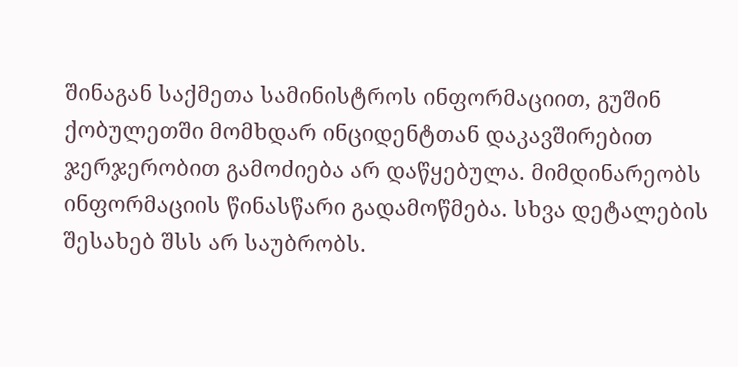შინაგან საქმეთა სამინისტროს ინფორმაციით, გუშინ ქობულეთში მომხდარ ინციდენტთან დაკავშირებით ჯერჯერობით გამოძიება არ დაწყებულა. მიმდინარეობს ინფორმაციის წინასწარი გადამოწმება. სხვა დეტალების შესახებ შსს არ საუბრობს.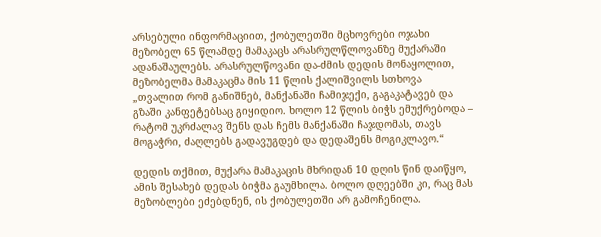არსებული ინფორმაციით, ქობულეთში მცხოვრები ოჯახი მეზობელ 65 წლამდე მამაკაცს არასრულწლოვანზე მუქარაში ადანაშაულებს. არასრულწოვანი და-ძმის დედის მონაყოლით, მეზობელმა მამაკაცმა მის 11 წლის ქალიშვილს სთხოვა „თვალით რომ განიშნებ, მანქანაში ჩამიჯექი, გაგაკატავებ და გზაში კანფეტებსაც გიყიდიო. ხოლო 12 წლის ბიჭს ემუქრებოდა – რატომ უკრძალავ შენს დას ჩემს მანქანაში ჩაჯდომას, თავს მოგაჭრი, ძაღლებს გადავუგდებ და დედაშენს მოგიკლავო.“

დედის თქმით, მუქარა მამაკაცის მხრიდან 10 დღის წინ დაიწყო, ამის შესახებ დედას ბიჭმა გაუმხილა. ბოლო დღეებში კი, რაც მას მეზობლები ეძებდნენ, ის ქობულეთში არ გამოჩენილა.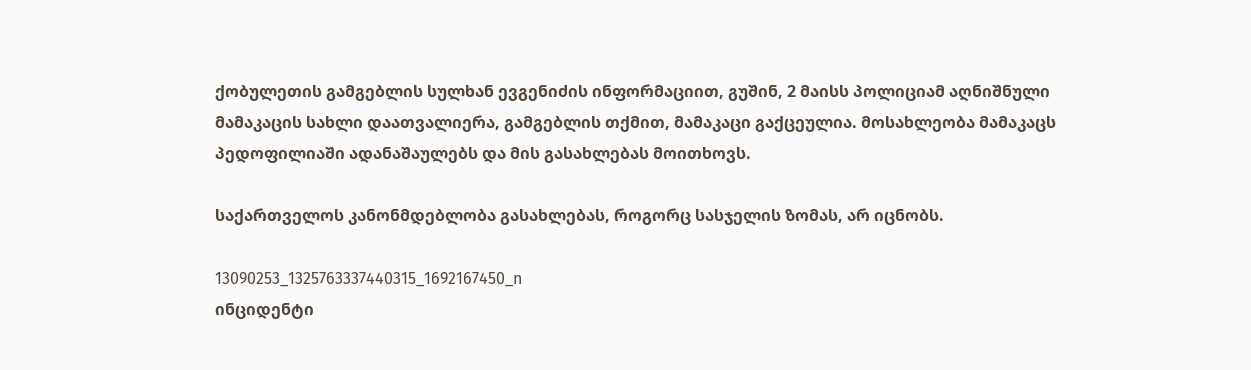ქობულეთის გამგებლის სულხან ევგენიძის ინფორმაციით, გუშინ, 2 მაისს პოლიციამ აღნიშნული მამაკაცის სახლი დაათვალიერა, გამგებლის თქმით, მამაკაცი გაქცეულია. მოსახლეობა მამაკაცს პედოფილიაში ადანაშაულებს და მის გასახლებას მოითხოვს.

საქართველოს კანონმდებლობა გასახლებას, როგორც სასჯელის ზომას, არ იცნობს.

13090253_1325763337440315_1692167450_n
ინციდენტი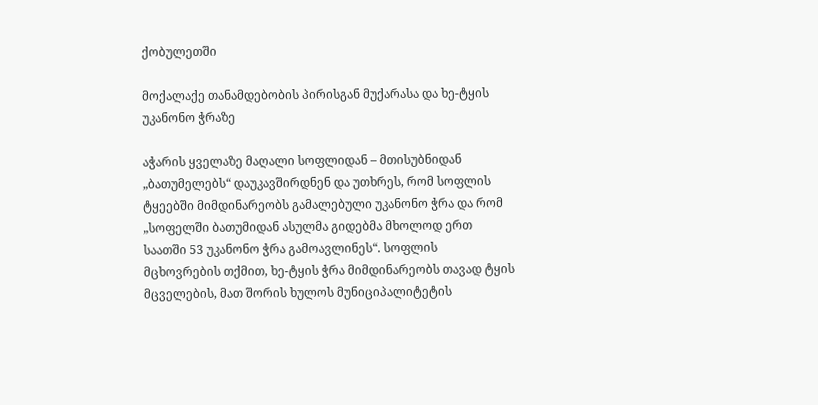ქობულეთში

მოქალაქე თანამდებობის პირისგან მუქარასა და ხე-ტყის უკანონო ჭრაზე

აჭარის ყველაზე მაღალი სოფლიდან – მთისუბნიდან „ბათუმელებს“ დაუკავშირდნენ და უთხრეს, რომ სოფლის ტყეებში მიმდინარეობს გამალებული უკანონო ჭრა და რომ „სოფელში ბათუმიდან ასულმა გიდებმა მხოლოდ ერთ საათში 53 უკანონო ჭრა გამოავლინეს“. სოფლის მცხოვრების თქმით, ხე-ტყის ჭრა მიმდინარეობს თავად ტყის მცველების, მათ შორის ხულოს მუნიციპალიტეტის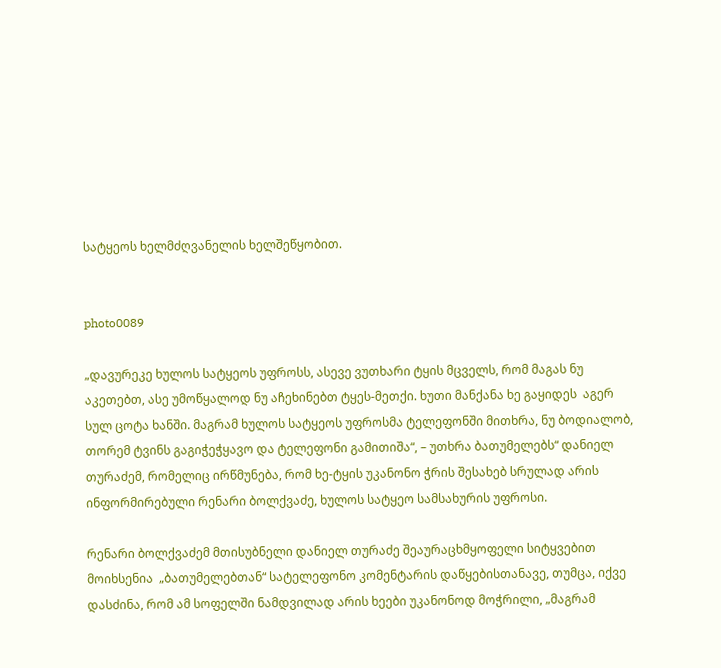სატყეოს ხელმძღვანელის ხელშეწყობით.


photo0089

„დავურეკე ხულოს სატყეოს უფროსს, ასევე ვუთხარი ტყის მცველს, რომ მაგას ნუ აკეთებთ, ასე უმოწყალოდ ნუ აჩეხინებთ ტყეს-მეთქი. ხუთი მანქანა ხე გაყიდეს  აგერ სულ ცოტა ხანში. მაგრამ ხულოს სატყეოს უფროსმა ტელეფონში მითხრა, ნუ ბოდიალობ, თორემ ტვინს გაგიჭეჭყავო და ტელეფონი გამითიშა“, – უთხრა ბათუმელებს“ დანიელ თურაძემ, რომელიც ირწმუნება, რომ ხე-ტყის უკანონო ჭრის შესახებ სრულად არის ინფორმირებული რენარი ბოლქვაძე, ხულოს სატყეო სამსახურის უფროსი.

რენარი ბოლქვაძემ მთისუბნელი დანიელ თურაძე შეაურაცხმყოფელი სიტყვებით მოიხსენია  „ბათუმელებთან“ სატელეფონო კომენტარის დაწყებისთანავე, თუმცა, იქვე დასძინა, რომ ამ სოფელში ნამდვილად არის ხეები უკანონოდ მოჭრილი, „მაგრამ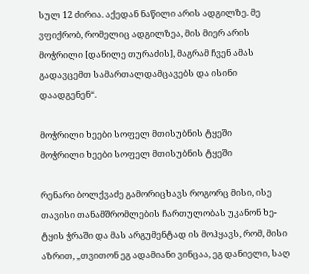სულ 12 ძირია. აქედან ნაწილი არის ადგილზე. მე ვფიქრობ, რომელიც ადგილზეა, მის მიერ არის მოჭრილი [დანილე თურაძის], მაგრამ ჩვენ ამას გადავცემთ სამართალდამცავებს და ისინი დაადგენენ“.

მოჭრილი ხეები სოფელ მთისუბნის ტყეში
მოჭრილი ხეები სოფელ მთისუბნის ტყეში

რენარი ბოლქვაძე გამორიცხავს როგორც მისი, ისე თავისი თანამშრომლების ჩართულობას უკანონ ხე-ტყის ჭრაში და მას არგუმენტად ის მოჰყავს, რომ, მისი აზრით, „თვითონ ეგ ადამიანი ვინცაა, ეგ დანიელი, საღ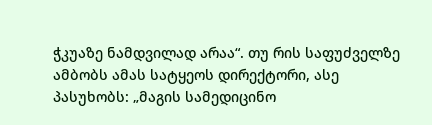ჭკუაზე ნამდვილად არაა“. თუ რის საფუძველზე ამბობს ამას სატყეოს დირექტორი, ასე პასუხობს: „მაგის სამედიცინო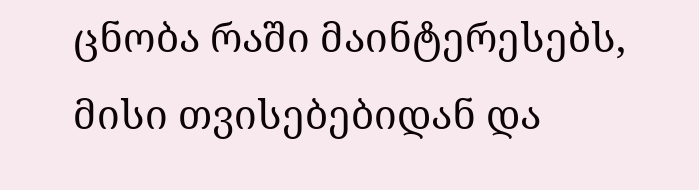ცნობა რაში მაინტერესებს, მისი თვისებებიდან და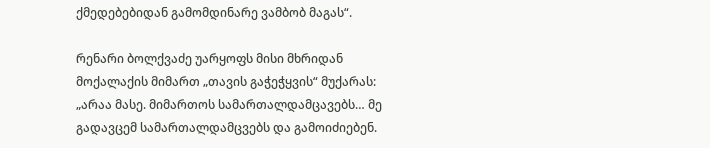ქმედებებიდან გამომდინარე ვამბობ მაგას“.

რენარი ბოლქვაძე უარყოფს მისი მხრიდან მოქალაქის მიმართ „თავის გაჭეჭყვის“ მუქარას: „არაა მასე. მიმართოს სამართალდამცავებს… მე გადავცემ სამართალდამცვებს და გამოიძიებენ.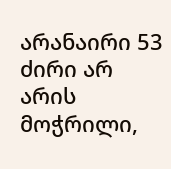არანაირი 53 ძირი არ არის მოჭრილი,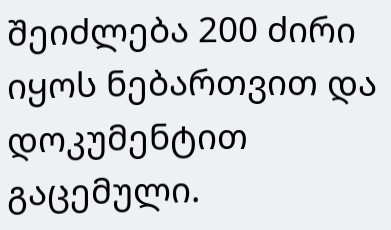შეიძლება 200 ძირი იყოს ნებართვით და დოკუმენტით გაცემული.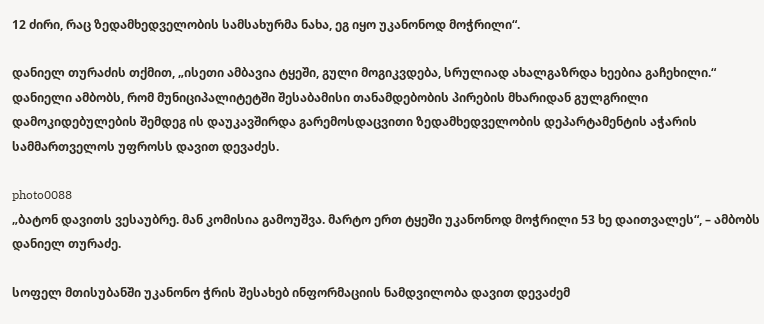12 ძირი, რაც ზედამხედველობის სამსახურმა ნახა, ეგ იყო უკანონოდ მოჭრილი“.

დანიელ თურაძის თქმით, „ისეთი ამბავია ტყეში, გული მოგიკვდება, სრულიად ახალგაზრდა ხეებია გაჩეხილი.“ დანიელი ამბობს, რომ მუნიციპალიტეტში შესაბამისი თანამდებობის პირების მხარიდან გულგრილი დამოკიდებულების შემდეგ ის დაუკავშირდა გარემოსდაცვითი ზედამხედველობის დეპარტამენტის აჭარის სამმართველოს უფროსს დავით დევაძეს.

photo0088
„ბატონ დავითს ვესაუბრე. მან კომისია გამოუშვა. მარტო ერთ ტყეში უკანონოდ მოჭრილი 53 ხე დაითვალეს“, – ამბობს დანიელ თურაძე.

სოფელ მთისუბანში უკანონო ჭრის შესახებ ინფორმაციის ნამდვილობა დავით დევაძემ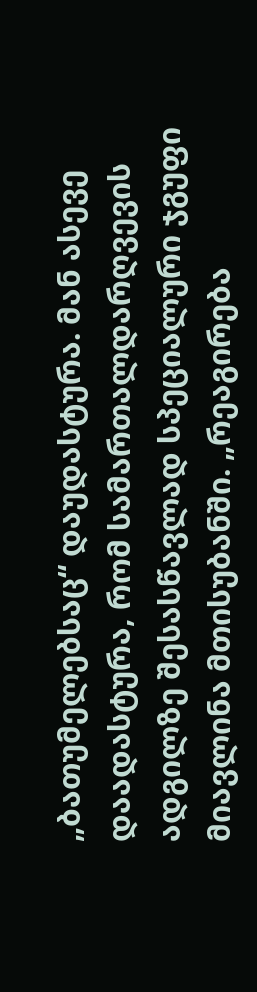„ბათუმელებსაც“ დაუდასტურა. მან ასევე დაადასტურა, რომ სამართალდარღვევის ადგილზე შესასწავლად სპეციალური ჯგუფი მიავლინა მთისუბანში. „რეაგირება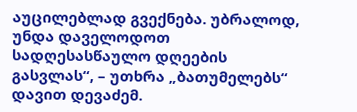აუცილებლად გვექნება. უბრალოდ, უნდა დაველოდოთ სადღესასწაულო დღეების გასვლას“, – უთხრა „ბათუმელებს“ დავით დევაძემ.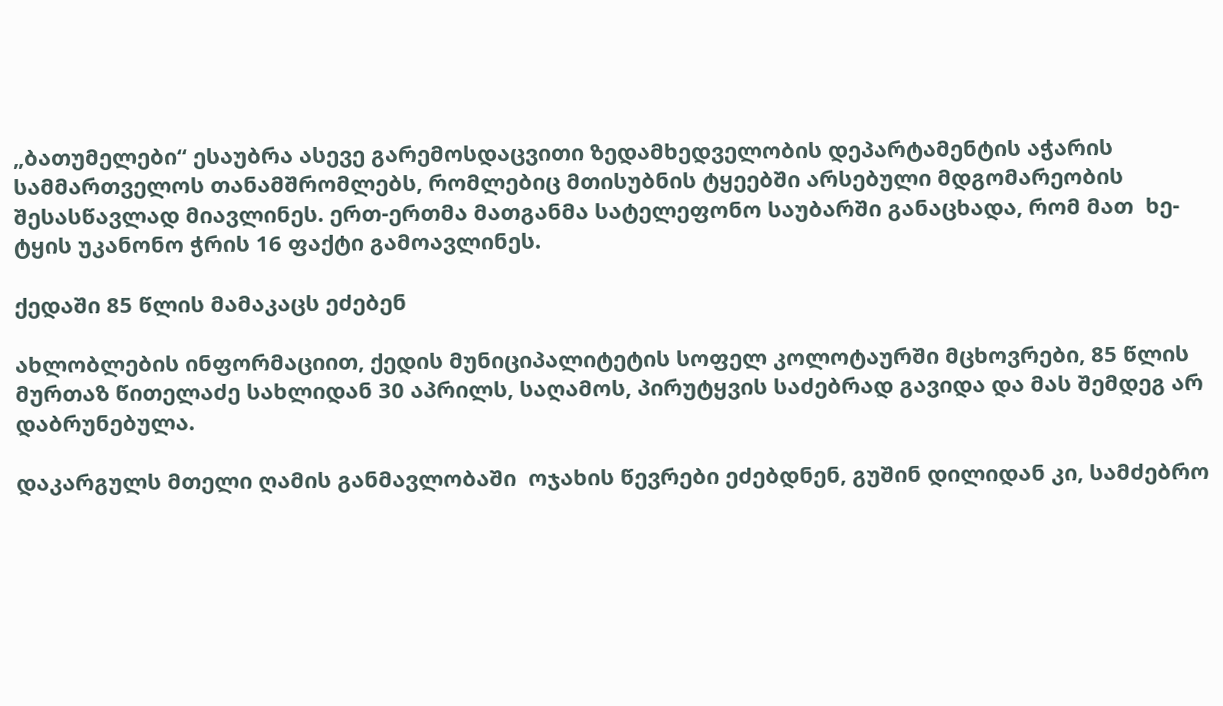„ბათუმელები“ ესაუბრა ასევე გარემოსდაცვითი ზედამხედველობის დეპარტამენტის აჭარის სამმართველოს თანამშრომლებს, რომლებიც მთისუბნის ტყეებში არსებული მდგომარეობის შესასწავლად მიავლინეს. ერთ-ერთმა მათგანმა სატელეფონო საუბარში განაცხადა, რომ მათ  ხე-ტყის უკანონო ჭრის 16 ფაქტი გამოავლინეს.

ქედაში 85 წლის მამაკაცს ეძებენ

ახლობლების ინფორმაციით, ქედის მუნიციპალიტეტის სოფელ კოლოტაურში მცხოვრები, 85 წლის მურთაზ წითელაძე სახლიდან 30 აპრილს, საღამოს, პირუტყვის საძებრად გავიდა და მას შემდეგ არ დაბრუნებულა.

დაკარგულს მთელი ღამის განმავლობაში  ოჯახის წევრები ეძებდნენ, გუშინ დილიდან კი, სამძებრო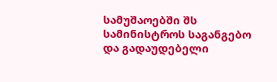სამუშაოებში შს სამინისტროს საგანგებო და გადაუდებელი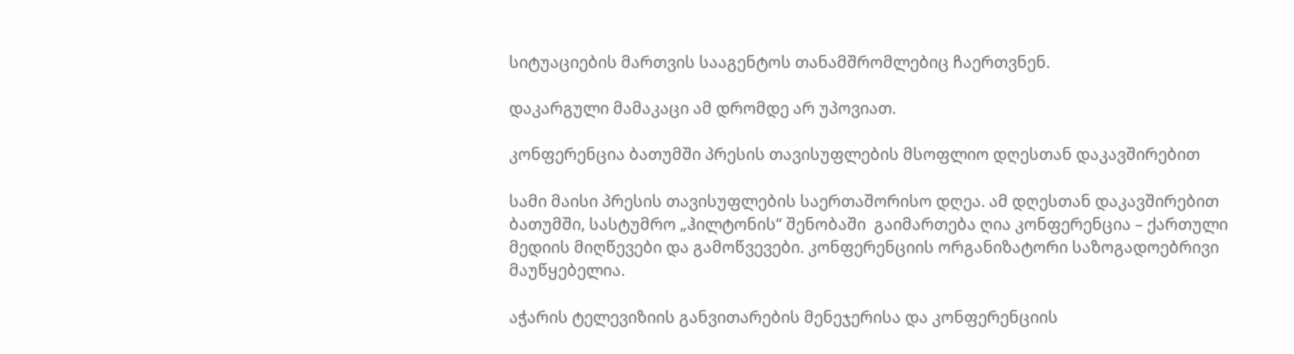სიტუაციების მართვის სააგენტოს თანამშრომლებიც ჩაერთვნენ.

დაკარგული მამაკაცი ამ დრომდე არ უპოვიათ.

კონფერენცია ბათუმში პრესის თავისუფლების მსოფლიო დღესთან დაკავშირებით

სამი მაისი პრესის თავისუფლების საერთაშორისო დღეა. ამ დღესთან დაკავშირებით ბათუმში, სასტუმრო „ჰილტონის“ შენობაში  გაიმართება ღია კონფერენცია – ქართული მედიის მიღწევები და გამოწვევები. კონფერენციის ორგანიზატორი საზოგადოებრივი მაუწყებელია.

აჭარის ტელევიზიის განვითარების მენეჯერისა და კონფერენციის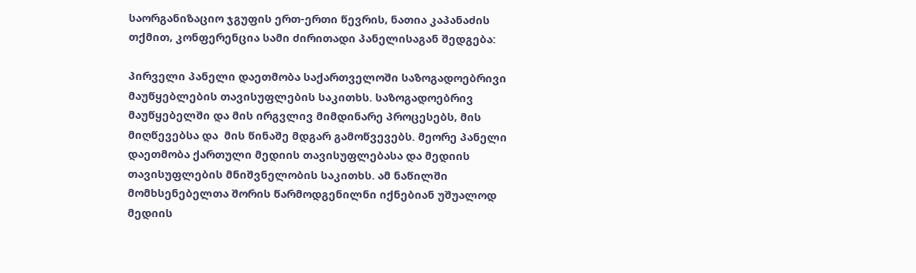საორგანიზაციო ჯგუფის ერთ-ერთი წევრის, ნათია კაპანაძის თქმით, კონფერენცია სამი ძირითადი პანელისაგან შედგება:

პირველი პანელი დაეთმობა საქართველოში საზოგადოებრივი მაუწყებლების თავისუფლების საკითხს. საზოგადოებრივ მაუწყებელში და მის ირგვლივ მიმდინარე პროცესებს, მის მიღწევებსა და  მის წინაშე მდგარ გამოწვევებს. მეორე პანელი დაეთმობა ქართული მედიის თავისუფლებასა და მედიის თავისუფლების მნიშვნელობის საკითხს. ამ ნაწილში მომხსენებელთა შორის წარმოდგენილნი იქნებიან უშუალოდ მედიის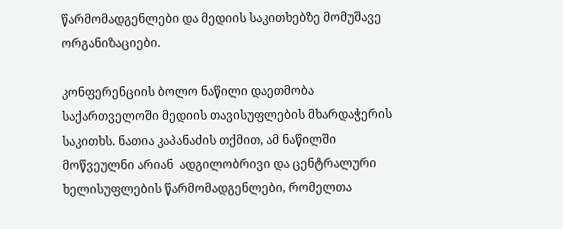წარმომადგენლები და მედიის საკითხებზე მომუშავე ორგანიზაციები.

კონფერენციის ბოლო ნაწილი დაეთმობა საქართველოში მედიის თავისუფლების მხარდაჭერის საკითხს. ნათია კაპანაძის თქმით, ამ ნაწილში მოწვეულნი არიან  ადგილობრივი და ცენტრალური ხელისუფლების წარმომადგენლები, რომელთა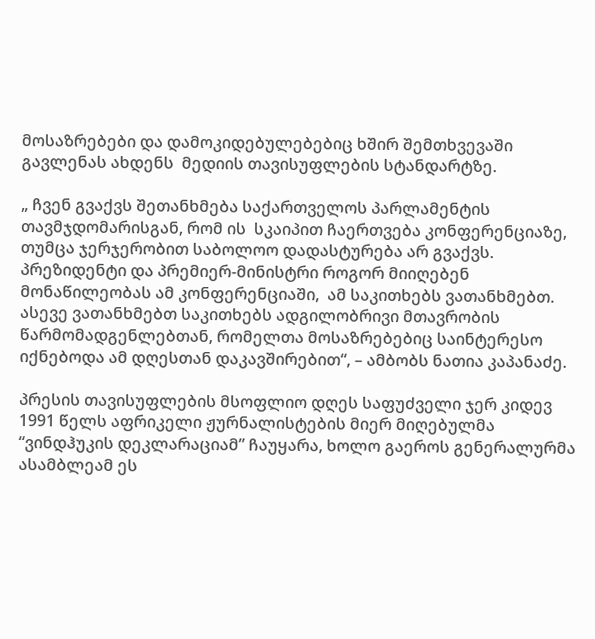მოსაზრებები და დამოკიდებულებებიც ხშირ შემთხვევაში გავლენას ახდენს  მედიის თავისუფლების სტანდარტზე.

„ ჩვენ გვაქვს შეთანხმება საქართველოს პარლამენტის თავმჯდომარისგან, რომ ის  სკაიპით ჩაერთვება კონფერენციაზე, თუმცა ჯერჯერობით საბოლოო დადასტურება არ გვაქვს. პრეზიდენტი და პრემიერ-მინისტრი როგორ მიიღებენ მონაწილეობას ამ კონფერენციაში,  ამ საკითხებს ვათანხმებთ. ასევე ვათანხმებთ საკითხებს ადგილობრივი მთავრობის წარმომადგენლებთან, რომელთა მოსაზრებებიც საინტერესო იქნებოდა ამ დღესთან დაკავშირებით“, – ამბობს ნათია კაპანაძე.

პრესის თავისუფლების მსოფლიო დღეს საფუძველი ჯერ კიდევ 1991 წელს აფრიკელი ჟურნალისტების მიერ მიღებულმა “ვინდჰუკის დეკლარაციამ” ჩაუყარა, ხოლო გაეროს გენერალურმა ასამბლეამ ეს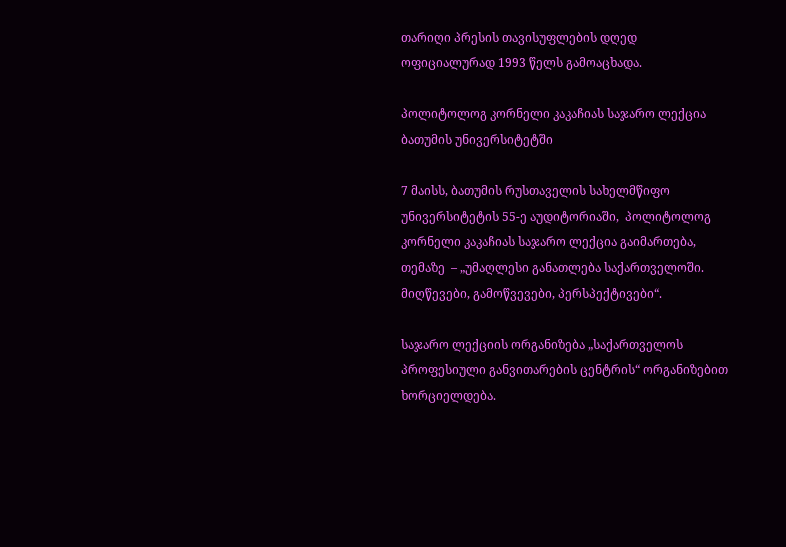თარიღი პრესის თავისუფლების დღედ ოფიციალურად 1993 წელს გამოაცხადა.

პოლიტოლოგ კორნელი კაკაჩიას საჯარო ლექცია ბათუმის უნივერსიტეტში

7 მაისს, ბათუმის რუსთაველის სახელმწიფო უნივერსიტეტის 55-ე აუდიტორიაში,  პოლიტოლოგ კორნელი კაკაჩიას საჯარო ლექცია გაიმართება,  თემაზე  – „უმაღლესი განათლება საქართველოში. მიღწევები, გამოწვევები, პერსპექტივები“.

საჯარო ლექციის ორგანიზება „საქართველოს პროფესიული განვითარების ცენტრის“ ორგანიზებით  ხორციელდება.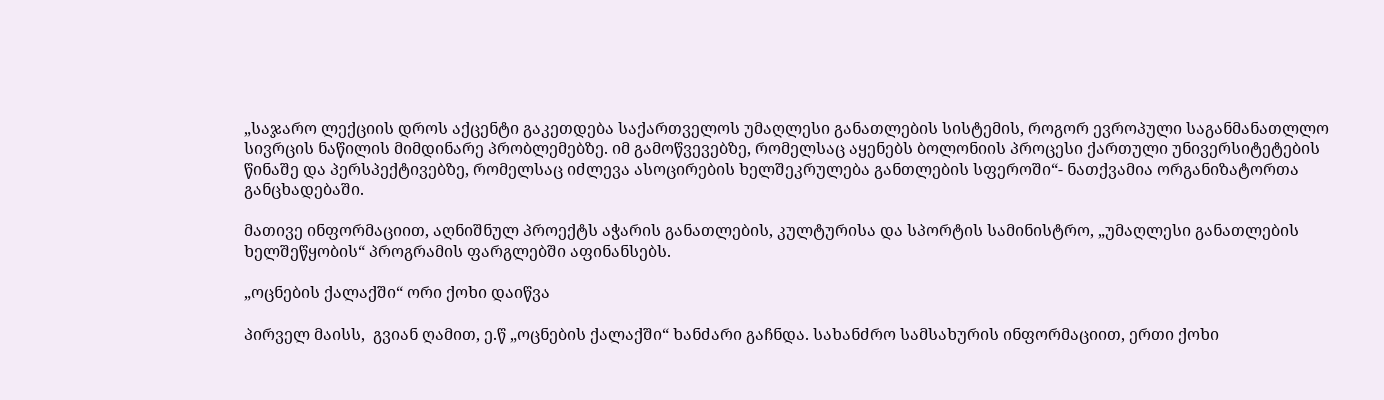„საჯარო ლექციის დროს აქცენტი გაკეთდება საქართველოს უმაღლესი განათლების სისტემის, როგორ ევროპული საგანმანათლლო სივრცის ნაწილის მიმდინარე პრობლემებზე. იმ გამოწვევებზე, რომელსაც აყენებს ბოლონიის პროცესი ქართული უნივერსიტეტების წინაშე და პერსპექტივებზე, რომელსაც იძლევა ასოცირების ხელშეკრულება განთლების სფეროში“- ნათქვამია ორგანიზატორთა განცხადებაში.

მათივე ინფორმაციით, აღნიშნულ პროექტს აჭარის განათლების, კულტურისა და სპორტის სამინისტრო, „უმაღლესი განათლების ხელშეწყობის“ პროგრამის ფარგლებში აფინანსებს.

„ოცნების ქალაქში“ ორი ქოხი დაიწვა

პირველ მაისს,  გვიან ღამით, ე.წ „ოცნების ქალაქში“ ხანძარი გაჩნდა. სახანძრო სამსახურის ინფორმაციით, ერთი ქოხი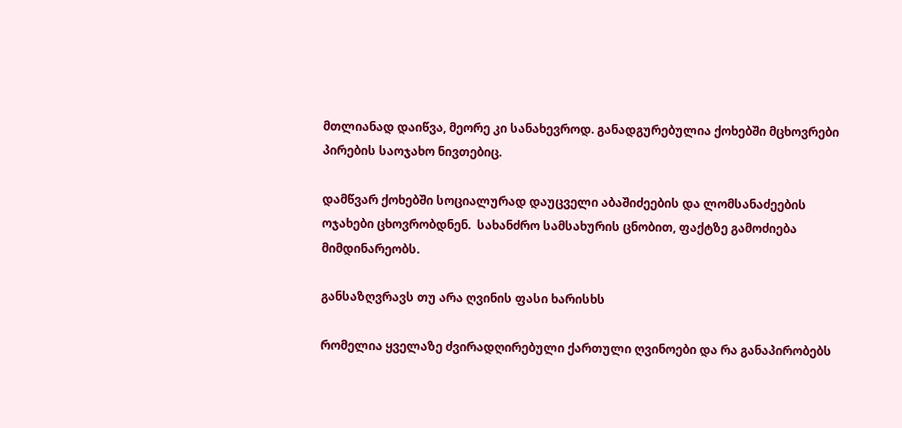მთლიანად დაიწვა, მეორე კი სანახევროდ. განადგურებულია ქოხებში მცხოვრები პირების საოჯახო ნივთებიც.

დამწვარ ქოხებში სოციალურად დაუცველი აბაშიძეების და ლომსანაძეების ოჯახები ცხოვრობდნენ.  სახანძრო სამსახურის ცნობით, ფაქტზე გამოძიება მიმდინარეობს.

განსაზღვრავს თუ არა ღვინის ფასი ხარისხს

რომელია ყველაზე ძვირადღირებული ქართული ღვინოები და რა განაპირობებს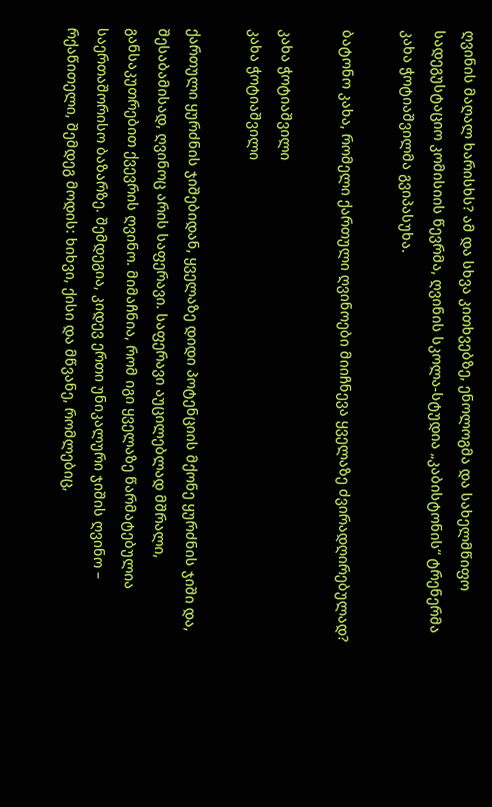ღვინის მაღალ ხარისხს? ამ და სხვა კითხვებზე, ენოლოგმა და სახელმწიფო სადეგუსტაციო კომისიის წევრმა, ღვინის სკოლა-სტუდია „კაბისტონის“ ტრენერმა კახა ჭოტიაშვილმა გვიპასუხა.

ბატონო კახა, რომელი ქართული ღვინოები მიიჩნევა ყველაზე ძვირადღირებულად?

კახა ჭოტიაშვილი
კახა ჭოტიაშვილი

ქართული ყურძნის ჯიშებიდან, ყველაზე დიდი პოტენციის მქონე ყურძნის ჯიში და, შესაბამისად, ღვინოც არის საფერავი. საფერავი აუცილებლად მშრალი, განსაკუთრებით ქვევრის ღვინო. მიმაჩნია, რომ იგი ყველაზე წარმატებულია საერთაშორისო ბაზარზე. შემდეგია, კიდევ ერთი უნიკალური ჯიშის ღვინო – რქაწითელი, შემდეგ მოდის: ხიხვი, ქისი და მწვანე, რომლებიც,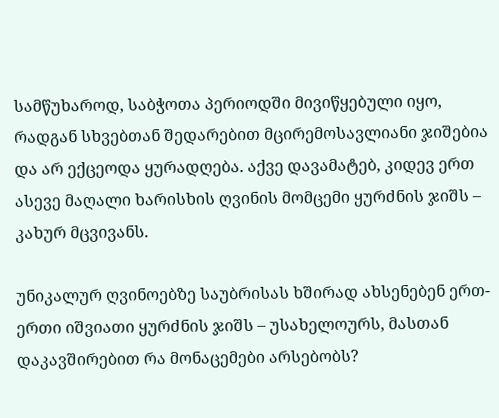სამწუხაროდ, საბჭოთა პერიოდში მივიწყებული იყო, რადგან სხვებთან შედარებით მცირემოსავლიანი ჯიშებია და არ ექცეოდა ყურადღება. აქვე დავამატებ, კიდევ ერთ ასევე მაღალი ხარისხის ღვინის მომცემი ყურძნის ჯიშს – კახურ მცვივანს.

უნიკალურ ღვინოებზე საუბრისას ხშირად ახსენებენ ერთ-ერთი იშვიათი ყურძნის ჯიშს – უსახელოურს, მასთან დაკავშირებით რა მონაცემები არსებობს?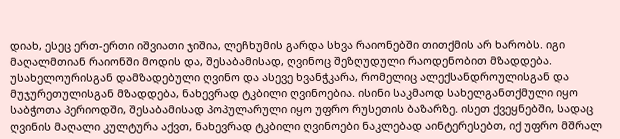დიახ, ესეც ერთ-ერთი იშვიათი ჯიშია, ლეჩხუმის გარდა სხვა რაიონებში თითქმის არ ხარობს. იგი მაღალმთიან რაიონში მოდის და, შესაბამისად, ღვინოც შეზღუდული რაოდენობით მზადდება. უსახელოურისგან დამზადებული ღვინო და ასევე ხვანჭკარა, რომელიც ალექსანდროულისგან და მუჯურეთულისგან მზადდება, ნახევრად ტკბილი ღვინოებია. ისინი საკმაოდ სახელგანთქმული იყო საბჭოთა პერიოდში, შესაბამისად პოპულარული იყო უფრო რუსეთის ბაზარზე. ისეთ ქვეყნებში, სადაც ღვინის მაღალი კულტურა აქვთ, ნახევრად ტკბილი ღვინოები ნაკლებად აინტერესებთ, იქ უფრო მშრალ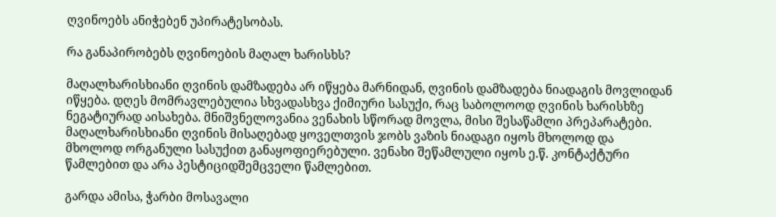ღვინოებს ანიჭებენ უპირატესობას.

რა განაპირობებს ღვინოების მაღალ ხარისხს?

მაღალხარისხიანი ღვინის დამზადება არ იწყება მარნიდან, ღვინის დამზადება ნიადაგის მოვლიდან იწყება. დღეს მომრავლებულია სხვადასხვა ქიმიური სასუქი, რაც საბოლოოდ ღვინის ხარისხზე ნეგატიურად აისახება. მნიშვნელოვანია ვენახის სწორად მოვლა, მისი შესაწამლი პრეპარატები. მაღალხარისხიანი ღვინის მისაღებად ყოველთვის ჯობს ვაზის ნიადაგი იყოს მხოლოდ და მხოლოდ ორგანული სასუქით განაყოფიერებული. ვენახი შეწამლული იყოს ე.წ. კონტაქტური წამლებით და არა პესტიციდშემცველი წამლებით.

გარდა ამისა, ჭარბი მოსავალი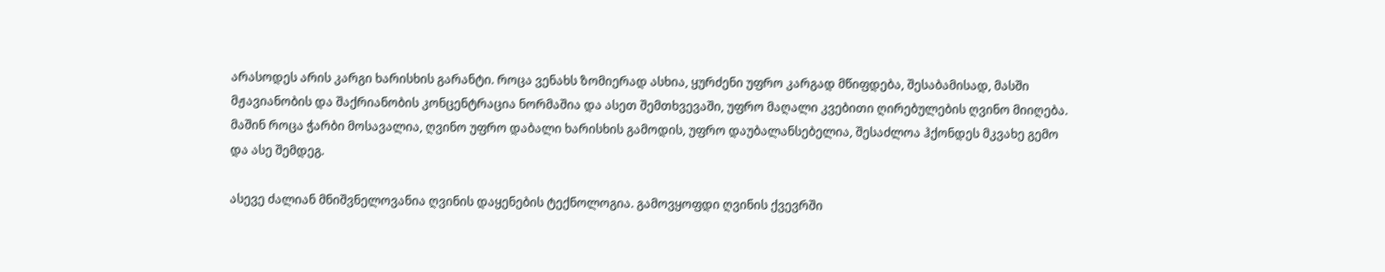არასოდეს არის კარგი ხარისხის გარანტი. როცა ვენახს ზომიერად ასხია, ყურძენი უფრო კარგად მწიფდება, შესაბამისად, მასში მჟავიანობის და შაქრიანობის კონცენტრაცია ნორმაშია და ასეთ შემთხვევაში, უფრო მაღალი კვებითი ღირებულების ღვინო მიიღება. მაშინ როცა ჭარბი მოსავალია, ღვინო უფრო დაბალი ხარისხის გამოდის, უფრო დაუბალანსებელია, შესაძლოა ჰქონდეს მკვახე გემო და ასე შემდეგ.

ასევე ძალიან მნიშვნელოვანია ღვინის დაყენების ტექნოლოგია. გამოვყოფდი ღვინის ქვევრში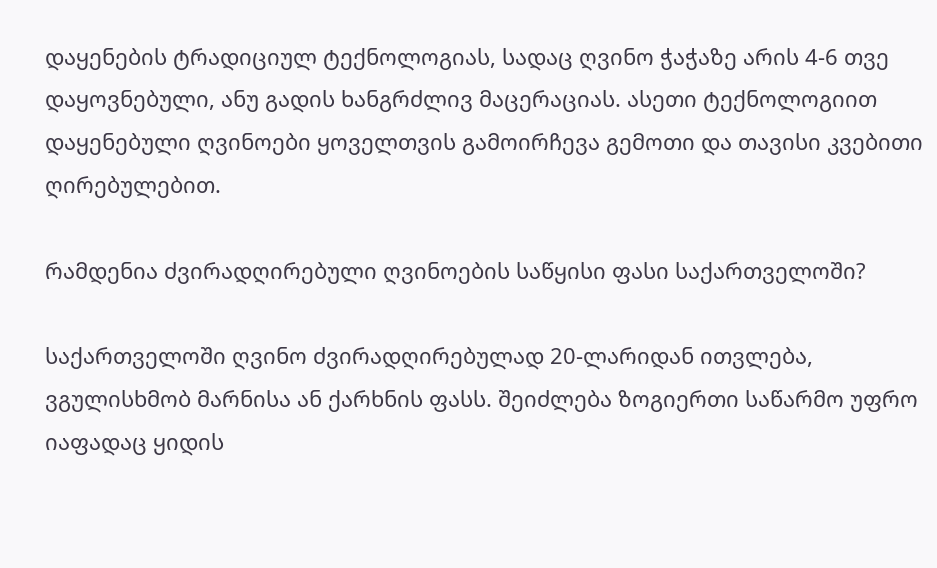დაყენების ტრადიციულ ტექნოლოგიას, სადაც ღვინო ჭაჭაზე არის 4-6 თვე დაყოვნებული, ანუ გადის ხანგრძლივ მაცერაციას. ასეთი ტექნოლოგიით დაყენებული ღვინოები ყოველთვის გამოირჩევა გემოთი და თავისი კვებითი ღირებულებით.

რამდენია ძვირადღირებული ღვინოების საწყისი ფასი საქართველოში?

საქართველოში ღვინო ძვირადღირებულად 20-ლარიდან ითვლება, ვგულისხმობ მარნისა ან ქარხნის ფასს. შეიძლება ზოგიერთი საწარმო უფრო იაფადაც ყიდის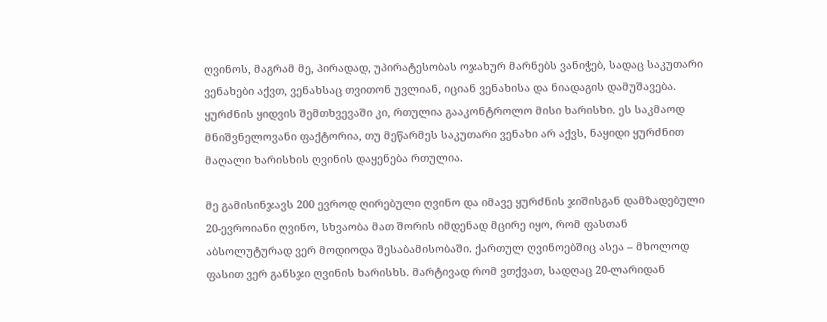ღვინოს, მაგრამ მე, პირადად, უპირატესობას ოჯახურ მარნებს ვანიჭებ, სადაც საკუთარი ვენახები აქვთ, ვენახსაც თვითონ უვლიან, იციან ვენახისა და ნიადაგის დამუშავება. ყურძნის ყიდვის შემთხვევაში კი, რთულია გააკონტროლო მისი ხარისხი. ეს საკმაოდ მნიშვნელოვანი ფაქტორია, თუ მეწარმეს საკუთარი ვენახი არ აქვს, ნაყიდი ყურძნით მაღალი ხარისხის ღვინის დაყენება რთულია.

მე გამისინჯავს 200 ევროდ ღირებული ღვინო და იმავე ყურძნის ჯიშისგან დამზადებული 20-ევროიანი ღვინო, სხვაობა მათ შორის იმდენად მცირე იყო, რომ ფასთან აბსოლუტურად ვერ მოდიოდა შესაბამისობაში. ქართულ ღვინოებშიც ასეა – მხოლოდ ფასით ვერ განსჯი ღვინის ხარისხს. მარტივად რომ ვთქვათ, სადღაც 20-ლარიდან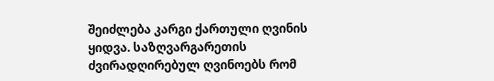შეიძლება კარგი ქართული ღვინის ყიდვა. საზღვარგარეთის ძვირადღირებულ ღვინოებს რომ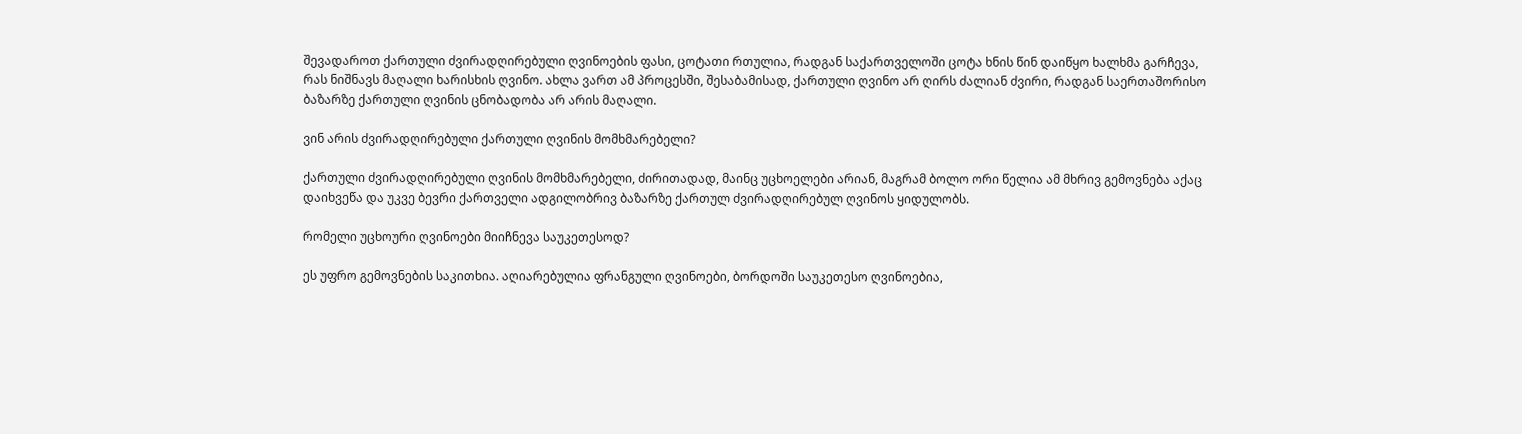შევადაროთ ქართული ძვირადღირებული ღვინოების ფასი, ცოტათი რთულია, რადგან საქართველოში ცოტა ხნის წინ დაიწყო ხალხმა გარჩევა, რას ნიშნავს მაღალი ხარისხის ღვინო. ახლა ვართ ამ პროცესში, შესაბამისად, ქართული ღვინო არ ღირს ძალიან ძვირი, რადგან საერთაშორისო ბაზარზე ქართული ღვინის ცნობადობა არ არის მაღალი.

ვინ არის ძვირადღირებული ქართული ღვინის მომხმარებელი?

ქართული ძვირადღირებული ღვინის მომხმარებელი, ძირითადად, მაინც უცხოელები არიან, მაგრამ ბოლო ორი წელია ამ მხრივ გემოვნება აქაც დაიხვეწა და უკვე ბევრი ქართველი ადგილობრივ ბაზარზე ქართულ ძვირადღირებულ ღვინოს ყიდულობს.

რომელი უცხოური ღვინოები მიიჩნევა საუკეთესოდ?

ეს უფრო გემოვნების საკითხია. აღიარებულია ფრანგული ღვინოები, ბორდოში საუკეთესო ღვინოებია,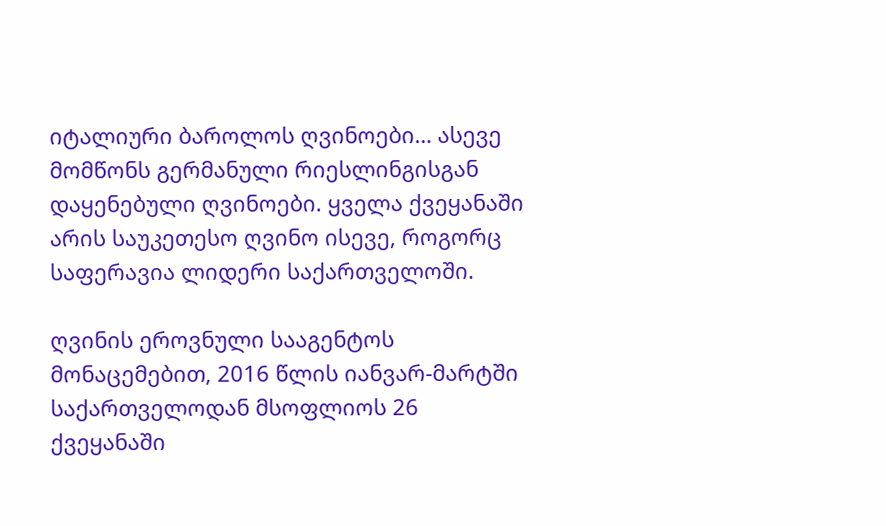იტალიური ბაროლოს ღვინოები… ასევე მომწონს გერმანული რიესლინგისგან დაყენებული ღვინოები. ყველა ქვეყანაში არის საუკეთესო ღვინო ისევე, როგორც საფერავია ლიდერი საქართველოში.

ღვინის ეროვნული სააგენტოს მონაცემებით, 2016 წლის იანვარ-მარტში საქართველოდან მსოფლიოს 26 ქვეყანაში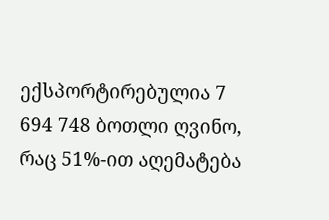ექსპორტირებულია 7 694 748 ბოთლი ღვინო, რაც 51%-ით აღემატება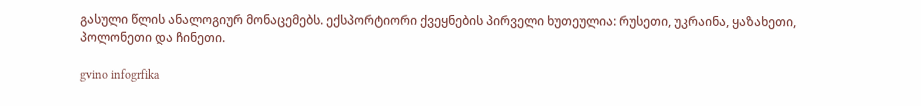გასული წლის ანალოგიურ მონაცემებს. ექსპორტიორი ქვეყნების პირველი ხუთეულია: რუსეთი, უკრაინა, ყაზახეთი, პოლონეთი და ჩინეთი.

gvino infogrfika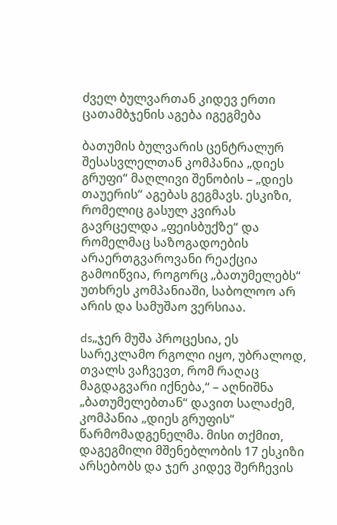ძველ ბულვართან კიდევ ერთი ცათამბჯენის აგება იგეგმება

ბათუმის ბულვარის ცენტრალურ შესასვლელთან კომპანია „დიეს გრუფი“ მაღლივი შენობის – „დიეს თაუერის“ აგებას გეგმავს. ესკიზი, რომელიც გასულ კვირას გავრცელდა „ფეისბუქზე“ და რომელმაც საზოგადოების არაერთგვაროვანი რეაქცია გამოიწვია, როგორც „ბათუმელებს“ უთხრეს კომპანიაში, საბოლოო არ არის და სამუშაო ვერსიაა.

ds„ჯერ მუშა პროცესია, ეს სარეკლამო რგოლი იყო, უბრალოდ, თვალს ვაჩვევთ, რომ რაღაც მაგდაგვარი იქნება,“ – აღნიშნა „ბათუმელებთან“ დავით სალაძემ, კომპანია „დიეს გრუფის“ წარმომადგენელმა. მისი თქმით, დაგეგმილი მშენებლობის 17 ესკიზი არსებობს და ჯერ კიდევ შერჩევის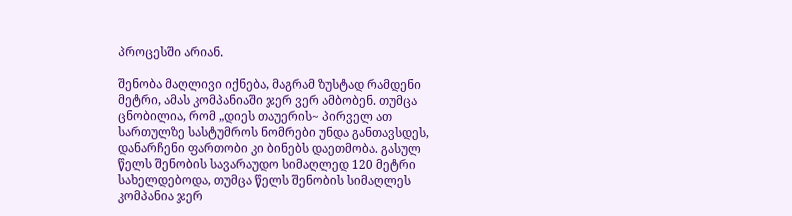პროცესში არიან.

შენობა მაღლივი იქნება, მაგრამ ზუსტად რამდენი მეტრი, ამას კომპანიაში ჯერ ვერ ამბობენ. თუმცა ცნობილია, რომ „დიეს თაუერის~ პირველ ათ სართულზე სასტუმროს ნომრები უნდა განთავსდეს, დანარჩენი ფართობი კი ბინებს დაეთმობა. გასულ წელს შენობის სავარაუდო სიმაღლედ 120 მეტრი სახელდებოდა, თუმცა წელს შენობის სიმაღლეს კომპანია ჯერ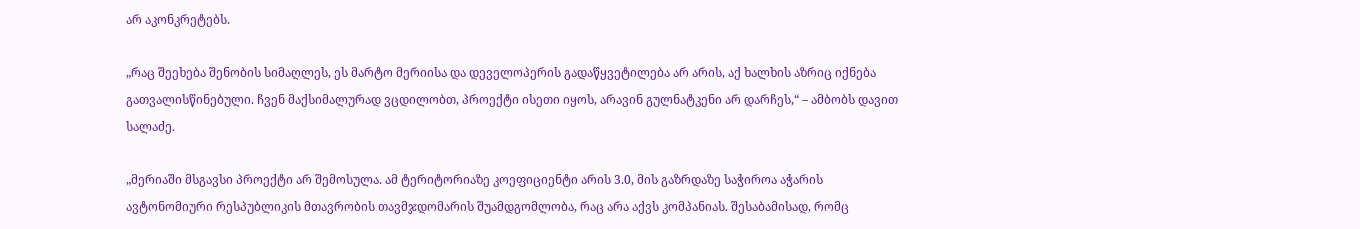არ აკონკრეტებს.

„რაც შეეხება შენობის სიმაღლეს, ეს მარტო მერიისა და დეველოპერის გადაწყვეტილება არ არის, აქ ხალხის აზრიც იქნება გათვალისწინებული. ჩვენ მაქსიმალურად ვცდილობთ, პროექტი ისეთი იყოს, არავინ გულნატკენი არ დარჩეს,“ – ამბობს დავით სალაძე.

„მერიაში მსგავსი პროექტი არ შემოსულა. ამ ტერიტორიაზე კოეფიციენტი არის 3.0, მის გაზრდაზე საჭიროა აჭარის ავტონომიური რესპუბლიკის მთავრობის თავმჯდომარის შუამდგომლობა, რაც არა აქვს კომპანიას. შესაბამისად, რომც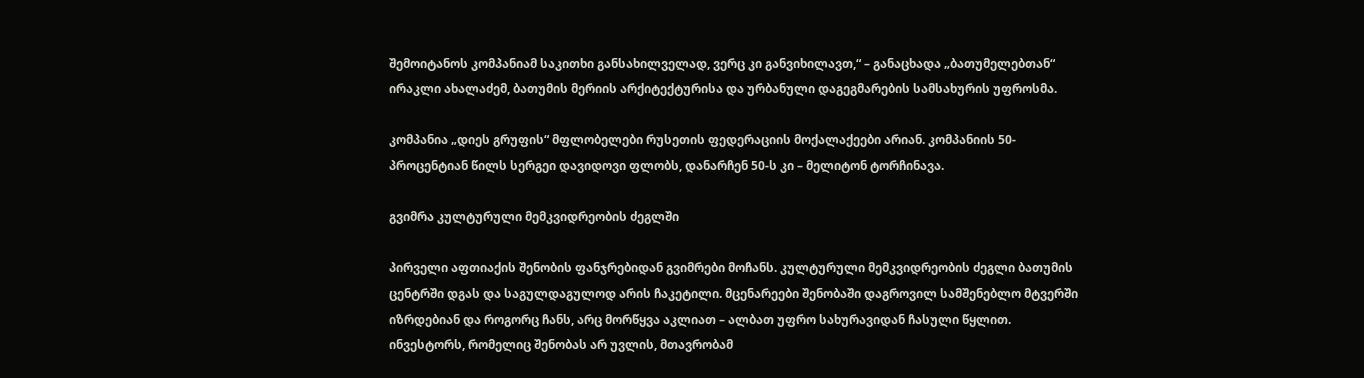შემოიტანოს კომპანიამ საკითხი განსახილველად, ვერც კი განვიხილავთ,“ – განაცხადა „ბათუმელებთან“ ირაკლი ახალაძემ, ბათუმის მერიის არქიტექტურისა და ურბანული დაგეგმარების სამსახურის უფროსმა.

კომპანია „დიეს გრუფის“ მფლობელები რუსეთის ფედერაციის მოქალაქეები არიან. კომპანიის 50-პროცენტიან წილს სერგეი დავიდოვი ფლობს, დანარჩენ 50-ს კი – მელიტონ ტორჩინავა.

გვიმრა კულტურული მემკვიდრეობის ძეგლში

პირველი აფთიაქის შენობის ფანჯრებიდან გვიმრები მოჩანს. კულტურული მემკვიდრეობის ძეგლი ბათუმის ცენტრში დგას და საგულდაგულოდ არის ჩაკეტილი. მცენარეები შენობაში დაგროვილ სამშენებლო მტვერში იზრდებიან და როგორც ჩანს, არც მორწყვა აკლიათ – ალბათ უფრო სახურავიდან ჩასული წყლით. ინვესტორს, რომელიც შენობას არ უვლის, მთავრობამ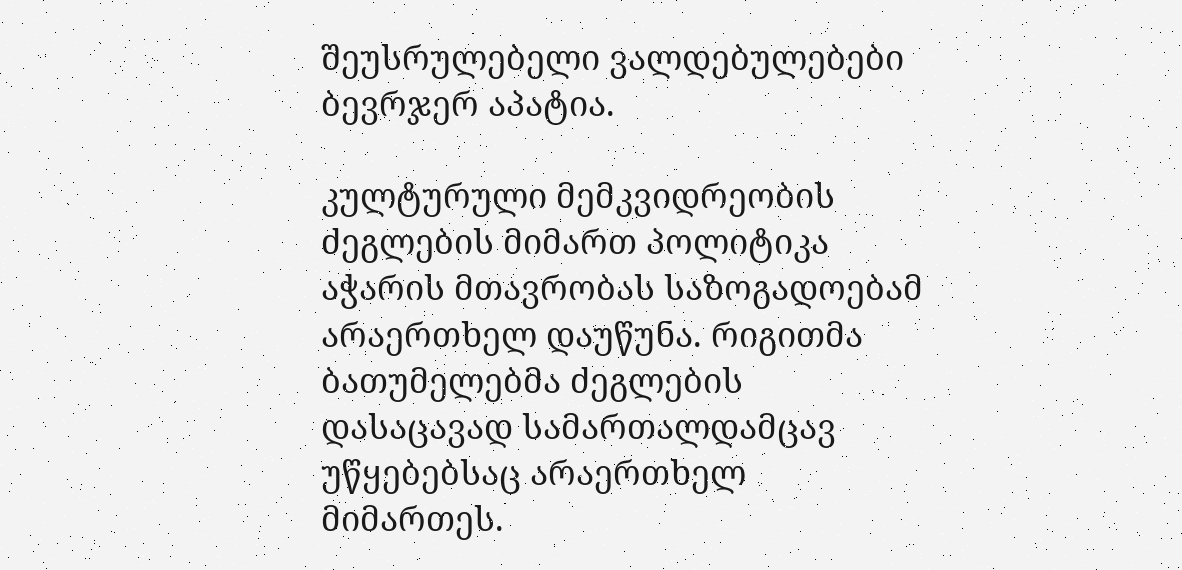შეუსრულებელი ვალდებულებები ბევრჯერ აპატია.

კულტურული მემკვიდრეობის ძეგლების მიმართ პოლიტიკა აჭარის მთავრობას საზოგადოებამ არაერთხელ დაუწუნა. რიგითმა ბათუმელებმა ძეგლების დასაცავად სამართალდამცავ უწყებებსაც არაერთხელ მიმართეს.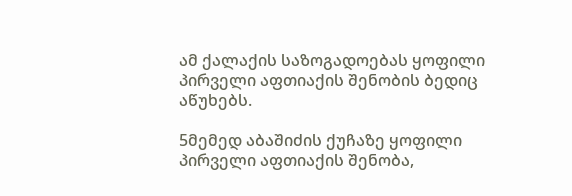ამ ქალაქის საზოგადოებას ყოფილი პირველი აფთიაქის შენობის ბედიც აწუხებს.

5მემედ აბაშიძის ქუჩაზე ყოფილი პირველი აფთიაქის შენობა,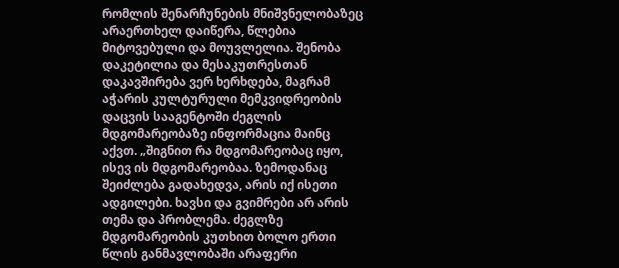რომლის შენარჩუნების მნიშვნელობაზეც არაერთხელ დაიწერა, წლებია მიტოვებული და მოუვლელია. შენობა დაკეტილია და მესაკუთრესთან დაკავშირება ვერ ხერხდება, მაგრამ აჭარის კულტურული მემკვიდრეობის დაცვის სააგენტოში ძეგლის მდგომარეობაზე ინფორმაცია მაინც აქვთ. „შიგნით რა მდგომარეობაც იყო, ისევ ის მდგომარეობაა. ზემოდანაც შეიძლება გადახედვა, არის იქ ისეთი ადგილები. ხავსი და გვიმრები არ არის თემა და პრობლემა. ძეგლზე მდგომარეობის კუთხით ბოლო ერთი წლის განმავლობაში არაფერი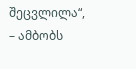შეცვლილა“, – ამბობს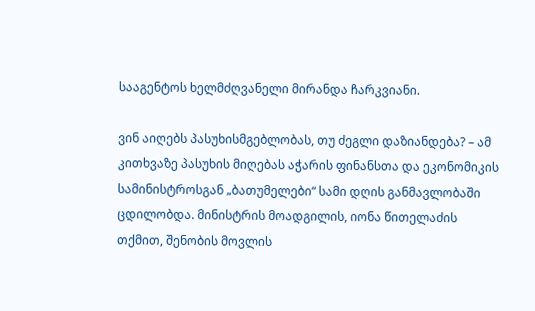სააგენტოს ხელმძღვანელი მირანდა ჩარკვიანი.

ვინ აიღებს პასუხისმგებლობას, თუ ძეგლი დაზიანდება? – ამ კითხვაზე პასუხის მიღებას აჭარის ფინანსთა და ეკონომიკის სამინისტროსგან „ბათუმელები“ სამი დღის განმავლობაში ცდილობდა. მინისტრის მოადგილის, იონა წითელაძის თქმით, შენობის მოვლის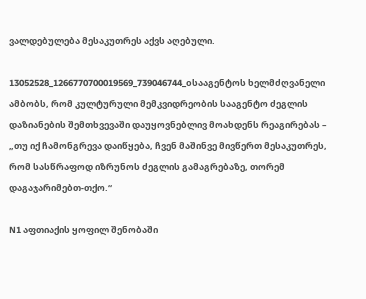ვალდებულება მესაკუთრეს აქვს აღებული.

13052528_1266770700019569_739046744_oსააგენტოს ხელმძღვანელი ამბობს, რომ კულტურული მემკვიდრეობის სააგენტო ძეგლის დაზიანების შემთხვევაში დაუყოვნებლივ მოახდენს რეაგირებას – „თუ იქ ჩამონგრევა დაიწყება, ჩვენ მაშინვე მივწერთ მესაკუთრეს, რომ სასწრაფოდ იზრუნოს ძეგლის გამაგრებაზე, თორემ დაგაჯარიმებთ-თქო.“

N1 აფთიაქის ყოფილ შენობაში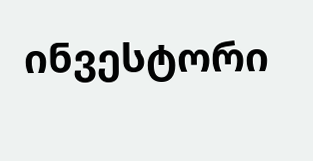ინვესტორი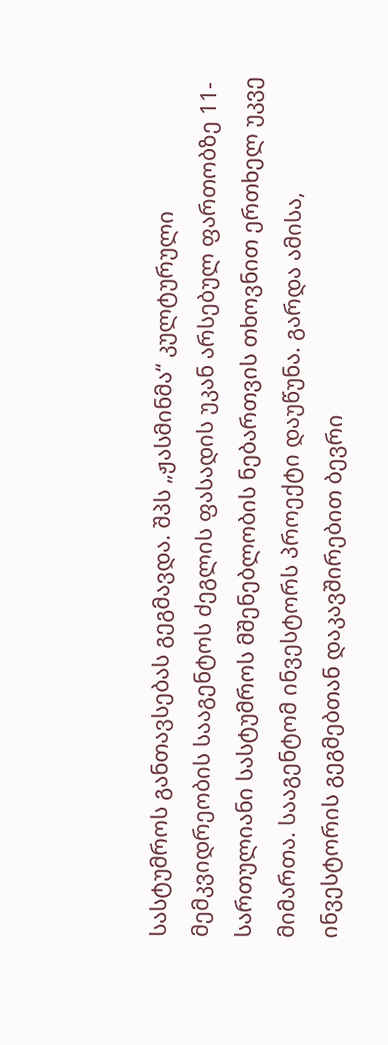სასტუმროს განთავსებას გეგმავდა. შპს „ჟასმინმა“ კულტურული მემკვიდრეობის სააგენტოს ძეგლის ფასადის უკან არსებულ ფართობზე 11-სართულიანი სასტუმროს მშენებლობის ნებართვის თხოვნით ერთხელ უკვე მიმართა. სააგენტომ ინვესტორს პროექტი დაუწუნა. გარდა ამისა, ინვესტორის გეგმებთან დაკავშირებით ბევრი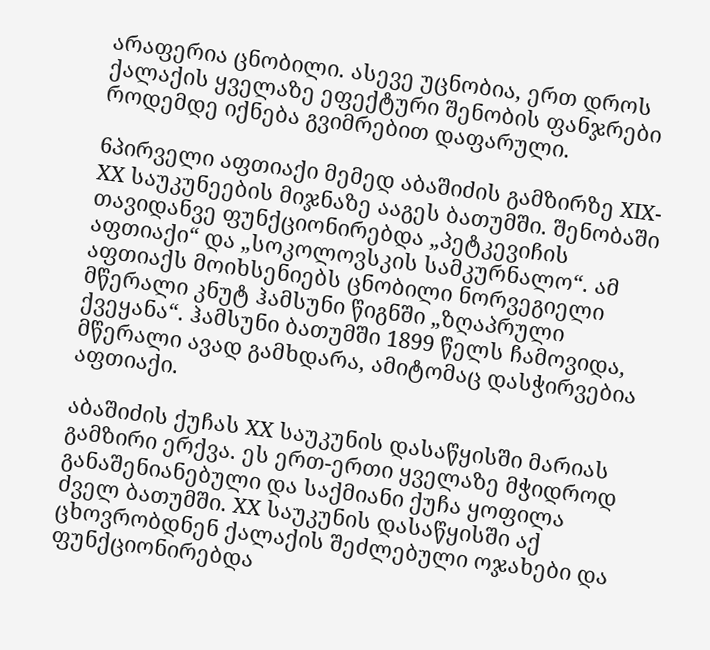არაფერია ცნობილი. ასევე უცნობია, ერთ დროს ქალაქის ყველაზე ეფექტური შენობის ფანჯრები როდემდე იქნება გვიმრებით დაფარული.

6პირველი აფთიაქი მემედ აბაშიძის გამზირზე XIX-XX საუკუნეების მიჯნაზე ააგეს ბათუმში. შენობაში თავიდანვე ფუნქციონირებდა „პეტკევიჩის აფთიაქი“ და „სოკოლოვსკის სამკურნალო“. ამ აფთიაქს მოიხსენიებს ცნობილი ნორვეგიელი მწერალი კნუტ ჰამსუნი წიგნში „ზღაპრული ქვეყანა“. ჰამსუნი ბათუმში 1899 წელს ჩამოვიდა, მწერალი ავად გამხდარა, ამიტომაც დასჭირვებია აფთიაქი.

აბაშიძის ქუჩას XX საუკუნის დასაწყისში მარიას გამზირი ერქვა. ეს ერთ-ერთი ყველაზე მჭიდროდ განაშენიანებული და საქმიანი ქუჩა ყოფილა ძველ ბათუმში. XX საუკუნის დასაწყისში აქ ცხოვრობდნენ ქალაქის შეძლებული ოჯახები და ფუნქციონირებდა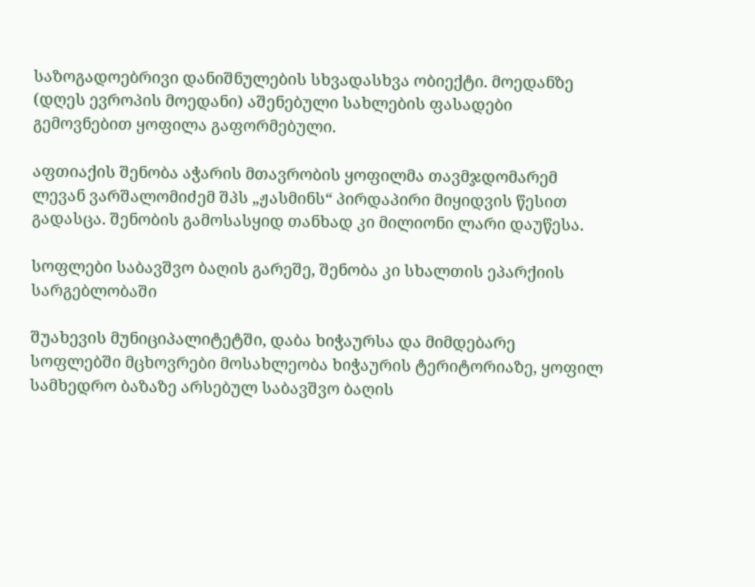საზოგადოებრივი დანიშნულების სხვადასხვა ობიექტი. მოედანზე (დღეს ევროპის მოედანი) აშენებული სახლების ფასადები გემოვნებით ყოფილა გაფორმებული.

აფთიაქის შენობა აჭარის მთავრობის ყოფილმა თავმჯდომარემ ლევან ვარშალომიძემ შპს „ჟასმინს“ პირდაპირი მიყიდვის წესით გადასცა. შენობის გამოსასყიდ თანხად კი მილიონი ლარი დაუწესა.

სოფლები საბავშვო ბაღის გარეშე, შენობა კი სხალთის ეპარქიის სარგებლობაში

შუახევის მუნიციპალიტეტში, დაბა ხიჭაურსა და მიმდებარე სოფლებში მცხოვრები მოსახლეობა ხიჭაურის ტერიტორიაზე, ყოფილ სამხედრო ბაზაზე არსებულ საბავშვო ბაღის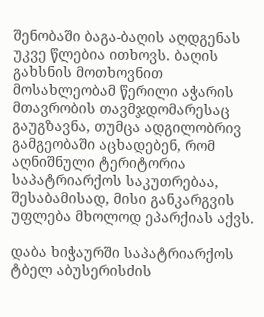შენობაში ბაგა-ბაღის აღდგენას უკვე წლებია ითხოვს. ბაღის გახსნის მოთხოვნით მოსახლეობამ წერილი აჭარის მთავრობის თავმჯდომარესაც გაუგზავნა, თუმცა ადგილობრივ გამგეობაში აცხადებენ, რომ აღნიშნული ტერიტორია საპატრიარქოს საკუთრებაა, შესაბამისად, მისი განკარგვის უფლება მხოლოდ ეპარქიას აქვს.

დაბა ხიჭაურში საპატრიარქოს ტბელ აბუსერისძის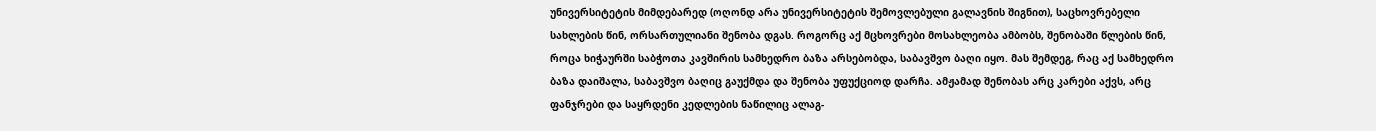უნივერსიტეტის მიმდებარედ (ოღონდ არა უნივერსიტეტის შემოვლებული გალავნის შიგნით), საცხოვრებელი სახლების წინ, ორსართულიანი შენობა დგას. როგორც აქ მცხოვრები მოსახლეობა ამბობს, შენობაში წლების წინ, როცა ხიჭაურში საბჭოთა კავშირის სამხედრო ბაზა არსებობდა, საბავშვო ბაღი იყო. მას შემდეგ, რაც აქ სამხედრო ბაზა დაიშალა, საბავშვო ბაღიც გაუქმდა და შენობა უფუქციოდ დარჩა. ამჟამად შენობას არც კარები აქვს, არც ფანჯრები და საყრდენი კედლების ნაწილიც ალაგ-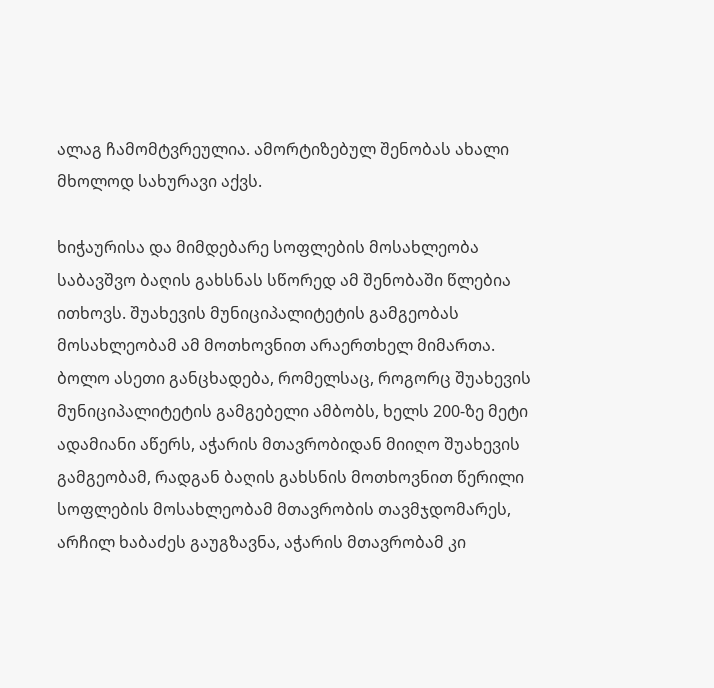ალაგ ჩამომტვრეულია. ამორტიზებულ შენობას ახალი მხოლოდ სახურავი აქვს.

ხიჭაურისა და მიმდებარე სოფლების მოსახლეობა საბავშვო ბაღის გახსნას სწორედ ამ შენობაში წლებია ითხოვს. შუახევის მუნიციპალიტეტის გამგეობას მოსახლეობამ ამ მოთხოვნით არაერთხელ მიმართა. ბოლო ასეთი განცხადება, რომელსაც, როგორც შუახევის მუნიციპალიტეტის გამგებელი ამბობს, ხელს 200-ზე მეტი ადამიანი აწერს, აჭარის მთავრობიდან მიიღო შუახევის გამგეობამ, რადგან ბაღის გახსნის მოთხოვნით წერილი სოფლების მოსახლეობამ მთავრობის თავმჯდომარეს, არჩილ ხაბაძეს გაუგზავნა, აჭარის მთავრობამ კი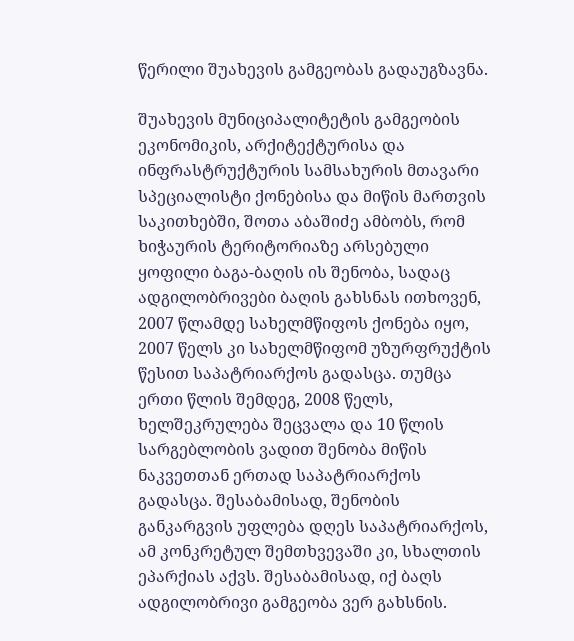წერილი შუახევის გამგეობას გადაუგზავნა.

შუახევის მუნიციპალიტეტის გამგეობის ეკონომიკის, არქიტექტურისა და ინფრასტრუქტურის სამსახურის მთავარი სპეციალისტი ქონებისა და მიწის მართვის საკითხებში, შოთა აბაშიძე ამბობს, რომ ხიჭაურის ტერიტორიაზე არსებული ყოფილი ბაგა-ბაღის ის შენობა, სადაც ადგილობრივები ბაღის გახსნას ითხოვენ, 2007 წლამდე სახელმწიფოს ქონება იყო, 2007 წელს კი სახელმწიფომ უზურფრუქტის წესით საპატრიარქოს გადასცა. თუმცა ერთი წლის შემდეგ, 2008 წელს, ხელშეკრულება შეცვალა და 10 წლის სარგებლობის ვადით შენობა მიწის ნაკვეთთან ერთად საპატრიარქოს გადასცა. შესაბამისად, შენობის განკარგვის უფლება დღეს საპატრიარქოს, ამ კონკრეტულ შემთხვევაში კი, სხალთის ეპარქიას აქვს. შესაბამისად, იქ ბაღს ადგილობრივი გამგეობა ვერ გახსნის.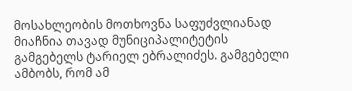მოსახლეობის მოთხოვნა საფუძვლიანად მიაჩნია თავად მუნიციპალიტეტის გამგებელს ტარიელ ებრალიძეს. გამგებელი ამბობს, რომ ამ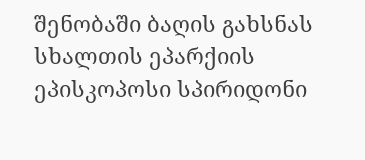შენობაში ბაღის გახსნას სხალთის ეპარქიის ეპისკოპოსი სპირიდონი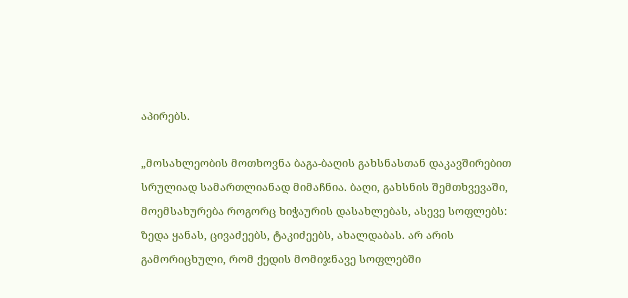აპირებს.

„მოსახლეობის მოთხოვნა ბაგა-ბაღის გახსნასთან დაკავშირებით სრულიად სამართლიანად მიმაჩნია. ბაღი, გახსნის შემთხვევაში, მოემსახურება როგორც ხიჭაურის დასახლებას, ასევე სოფლებს: ზედა ყანას, ცივაძეებს, ტაკიძეებს, ახალდაბას. არ არის გამორიცხული, რომ ქედის მომიჯნავე სოფლებში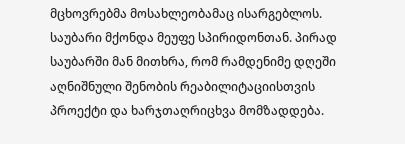მცხოვრებმა მოსახლეობამაც ისარგებლოს.
საუბარი მქონდა მეუფე სპირიდონთან. პირად საუბარში მან მითხრა, რომ რამდენიმე დღეში აღნიშნული შენობის რეაბილიტაციისთვის პროექტი და ხარჯთაღრიცხვა მომზადდება.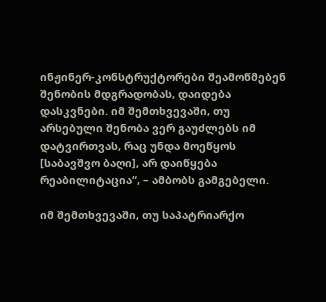ინჟინერ-კონსტრუქტორები შეამოწმებენ შენობის მდგრადობას, დაიდება დასკვნები. იმ შემთხვევაში, თუ არსებული შენობა ვერ გაუძლებს იმ დატვირთვას, რაც უნდა მოეწყოს [საბავშვო ბაღი], არ დაიწყება რეაბილიტაცია“, – ამბობს გამგებელი.

იმ შემთხვევაში, თუ საპატრიარქო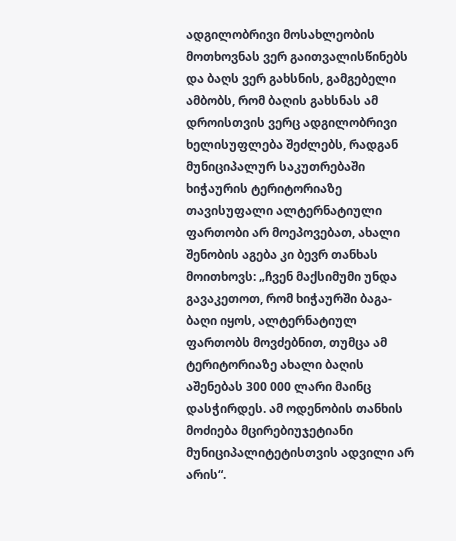ადგილობრივი მოსახლეობის მოთხოვნას ვერ გაითვალისწინებს და ბაღს ვერ გახსნის, გამგებელი ამბობს, რომ ბაღის გახსნას ამ დროისთვის ვერც ადგილობრივი ხელისუფლება შეძლებს, რადგან მუნიციპალურ საკუთრებაში ხიჭაურის ტერიტორიაზე თავისუფალი ალტერნატიული ფართობი არ მოეპოვებათ, ახალი შენობის აგება კი ბევრ თანხას მოითხოვს: „ჩვენ მაქსიმუმი უნდა გავაკეთოთ, რომ ხიჭაურში ბაგა-ბაღი იყოს, ალტერნატიულ ფართობს მოვძებნით, თუმცა ამ ტერიტორიაზე ახალი ბაღის აშენებას 300 000 ლარი მაინც დასჭირდეს. ამ ოდენობის თანხის მოძიება მცირებიუჯეტიანი მუნიციპალიტეტისთვის ადვილი არ არის“.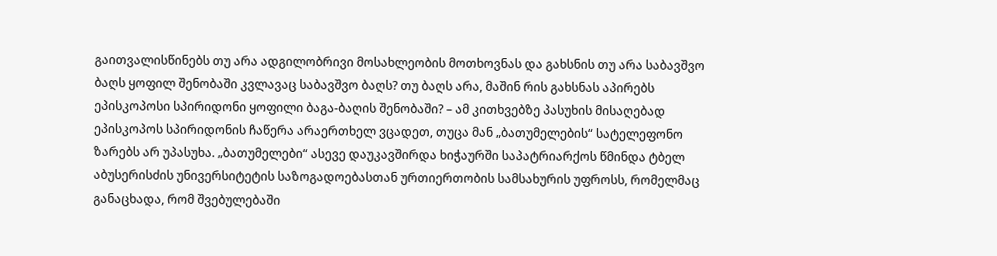გაითვალისწინებს თუ არა ადგილობრივი მოსახლეობის მოთხოვნას და გახსნის თუ არა საბავშვო ბაღს ყოფილ შენობაში კვლავაც საბავშვო ბაღს? თუ ბაღს არა, მაშინ რის გახსნას აპირებს ეპისკოპოსი სპირიდონი ყოფილი ბაგა-ბაღის შენობაში? – ამ კითხვებზე პასუხის მისაღებად ეპისკოპოს სპირიდონის ჩაწერა არაერთხელ ვცადეთ, თუცა მან „ბათუმელების“ სატელეფონო ზარებს არ უპასუხა. „ბათუმელები“ ასევე დაუკავშირდა ხიჭაურში საპატრიარქოს წმინდა ტბელ აბუსერისძის უნივერსიტეტის საზოგადოებასთან ურთიერთობის სამსახურის უფროსს, რომელმაც განაცხადა, რომ შვებულებაში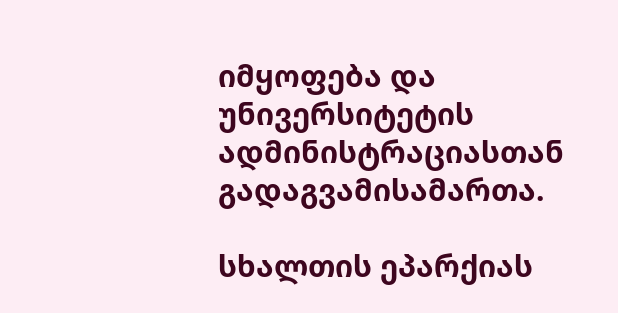იმყოფება და უნივერსიტეტის ადმინისტრაციასთან გადაგვამისამართა.

სხალთის ეპარქიას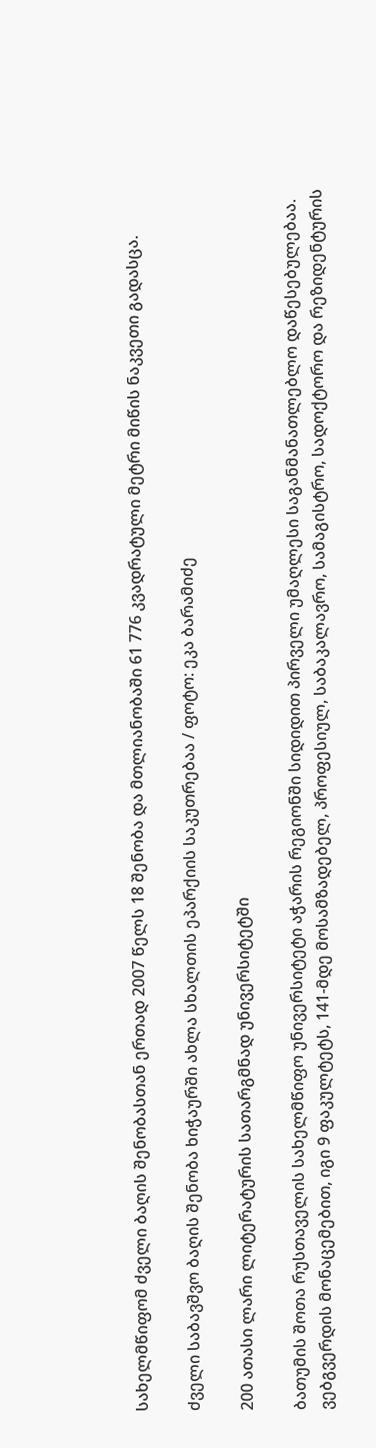სახელმწიფომ ძველი ბაღის შენობასთან ერთად 2007 წელს 18 შენობა და მთლიანობაში 61 776 კვადრატული მეტრი მიწის ნაკვეთი გადასცა.

ძველი საბავშვო ბაღის შენობა ხიჭაურში ახლა სხალთის ეპარქიის საკუთრებაა / ფოტო: ეკა ბარამიძე

200 ათასი ლარი ლიტერატურის სათარგმნად უნივერსიტეტში

ბათუმის შოთა რუსთაველის სახელმწიფო უნივერსიტეტი აჭარის რეგიონში სიდიდით პირველი უმაღლესი საგანმანათლებლო დაწესებულებაა. ვებგვერდის მონაცემებით, იგი 9 ფაკულტეტს, 141-მდე მოსამზადებელ, პროფესიულ, საბაკალავრო, სამაგისტრო, სადოქტორო და რეზიდენტურის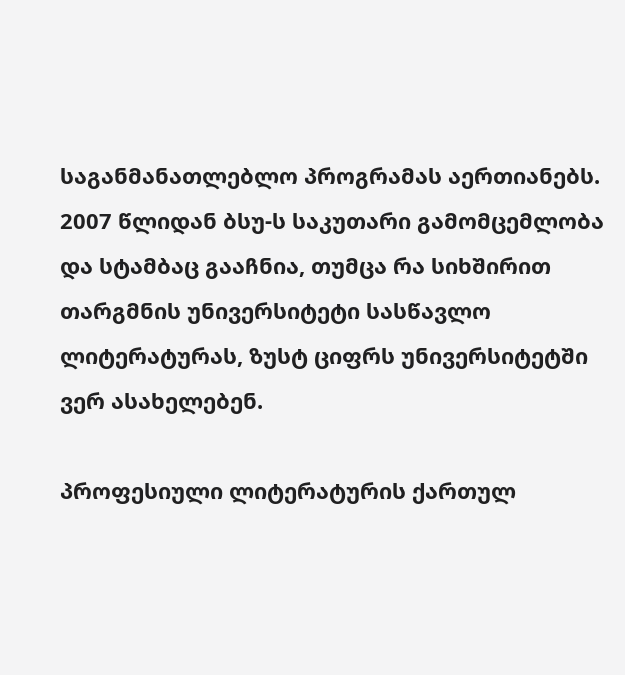საგანმანათლებლო პროგრამას აერთიანებს. 2007 წლიდან ბსუ-ს საკუთარი გამომცემლობა და სტამბაც გააჩნია, თუმცა რა სიხშირით თარგმნის უნივერსიტეტი სასწავლო ლიტერატურას, ზუსტ ციფრს უნივერსიტეტში ვერ ასახელებენ.

პროფესიული ლიტერატურის ქართულ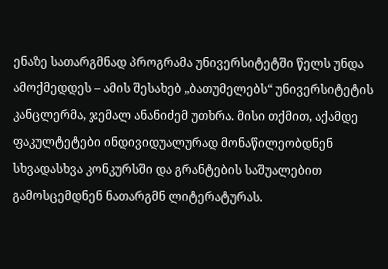ენაზე სათარგმნად პროგრამა უნივერსიტეტში წელს უნდა ამოქმედდეს – ამის შესახებ „ბათუმელებს“ უნივერსიტეტის კანცლერმა, ჯემალ ანანიძემ უთხრა. მისი თქმით, აქამდე ფაკულტეტები ინდივიდუალურად მონაწილეობდნენ სხვადასხვა კონკურსში და გრანტების საშუალებით გამოსცემდნენ ნათარგმნ ლიტერატურას.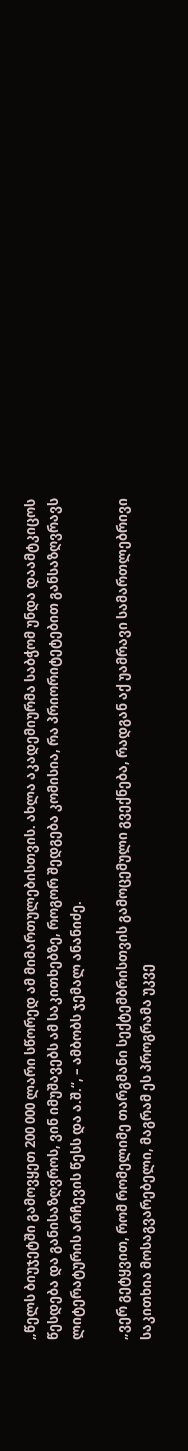„წელს ბიუჯეტში გამოვყეთ 200 000 ლარი სწორედ ამ მიმართულებისთვის. ახლა აკადემიურმა საბჭომ უნდა დაამტკიცოს წესდება და განისაზღვროს, ვინ იმუშავებს ამ საკითხებზე, როგორ შედგება კომისია, რა პრიორიტეტებით განსაზღვრავს ლიტერატურის არჩევის წესს და ა.შ.“, – ამბობს ჯემალ ანანიძე.

„ვერ გეტყვით, რომ რომელიმე თარგმანი სექტემბრისთვის გამოცემული გვექნება, რადგან აქ უამრავი სამართლებრივი საკითხია მოსაგვარებელი, მაგრამ ეს პროგრამა უკვე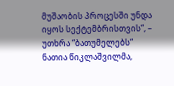მუშაობის პროცესში უნდა იყოს სექტემბრისთვის“, – უთხრა “ბათუმელებს“ ნათია წიკლაშვილმა,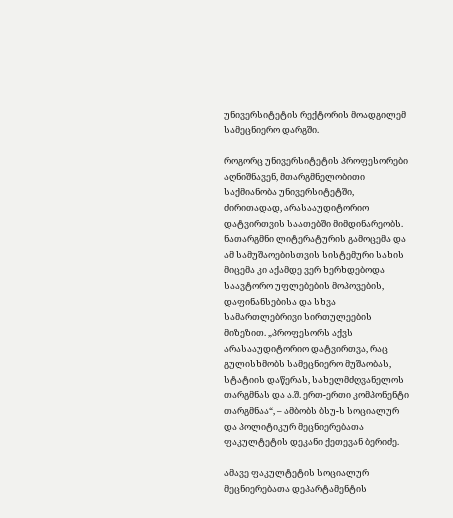უნივერსიტეტის რექტორის მოადგილემ სამეცნიერო დარგში.

როგორც უნივერსიტეტის პროფესორები აღნიშნავენ, მთარგმნელობითი საქმიანობა უნივერსიტეტში, ძირითადად, არასააუდიტორიო დატვირთვის საათებში მიმდინარეობს. ნათარგმნი ლიტერატურის გამოცემა და ამ სამუშაოებისთვის სისტემური სახის მიცემა კი აქამდე ვერ ხერხდებოდა საავტორო უფლებების მოპოვების, დაფინანსებისა და სხვა სამართლებრივი სირთულეების მიზეზით. „პროფესორს აქვს არასააუდიტორიო დატვირთვა, რაც გულისხმობს სამეცნიერო მუშაობას, სტატიის დაწერას, სახელმძღვანელოს თარგმნას და ა.შ. ერთ-ერთი კომპონენტი თარგმნაა“, – ამბობს ბსუ-ს სოციალურ და პოლიტიკურ მეცნიერებათა ფაკულტეტის დეკანი ქეთევან ბერიძე.

ამავე ფაკულტეტის სოციალურ მეცნიერებათა დეპარტამენტის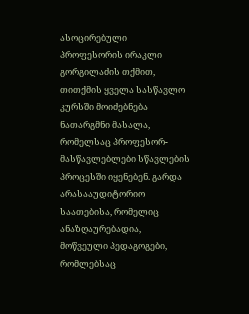ასოცირებული პროფესორის ირაკლი გორგილაძის თქმით, თითქმის ყველა სასწავლო კურსში მოიძებნება ნათარგმნი მასალა, რომელსაც პროფესორ-მასწავლებლები სწავლების პროცესში იყენებენ. გარდა არასააუდიტორიო საათებისა, რომელიც ანაზღაურებადია, მოწვეული პედაგოგები, რომლებსაც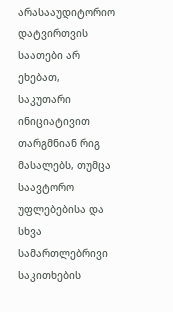არასააუდიტორიო დატვირთვის საათები არ ეხებათ, საკუთარი ინიციატივით თარგმნიან რიგ მასალებს, თუმცა საავტორო უფლებებისა და სხვა სამართლებრივი საკითხების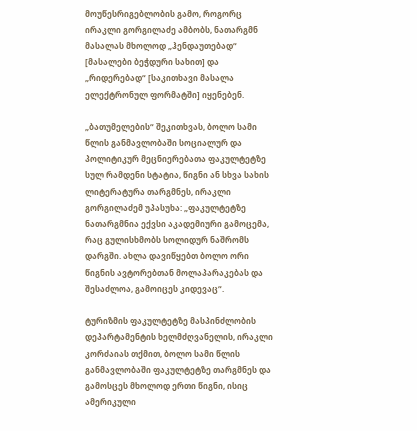მოუწესრიგებლობის გამო, როგორც ირაკლი გორგილაძე ამბობს, ნათარგმნ მასალას მხოლოდ „ჰენდაუთებად“ [მასალები ბეჭდური სახით] და „რიდერებად“ [საკითხავი მასალა ელექტრონულ ფორმატში] იყენებენ.

„ბათუმელების“ შეკითხვას, ბოლო სამი წლის განმავლობაში სოციალურ და პოლიტიკურ მეცნიერებათა ფაკულტეტზე სულ რამდენი სტატია, წიგნი ან სხვა სახის ლიტერატურა თარგმნეს, ირაკლი გორგილაძემ უპასუხა: „ფაკულტეტზე ნათარგმნია ექვსი აკადემიური გამოცემა, რაც გულისხმობს სოლიდურ ნაშრომს დარგში. ახლა დავიწყებთ ბოლო ორი წიგნის ავტორებთან მოლაპარაკებას და შესაძლოა, გამოიცეს კიდევაც“.

ტურიზმის ფაკულტეტზე მასპინძლობის დეპარტამენტის ხელმძღვანელის, ირაკლი კორძაიას თქმით, ბოლო სამი წლის განმავლობაში ფაკულტეტზე თარგმნეს და გამოსცეს მხოლოდ ერთი წიგნი, ისიც ამერიკული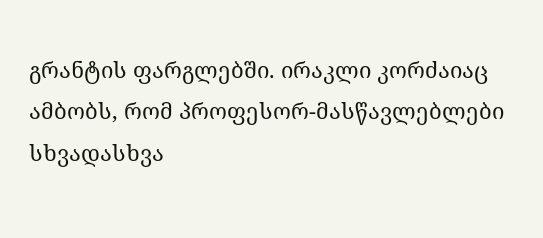გრანტის ფარგლებში. ირაკლი კორძაიაც ამბობს, რომ პროფესორ-მასწავლებლები სხვადასხვა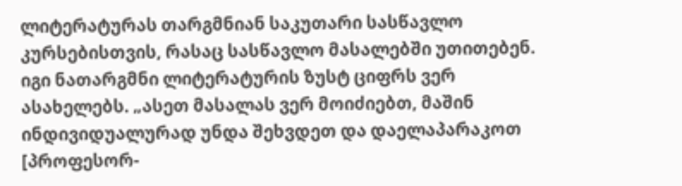ლიტერატურას თარგმნიან საკუთარი სასწავლო კურსებისთვის, რასაც სასწავლო მასალებში უთითებენ. იგი ნათარგმნი ლიტერატურის ზუსტ ციფრს ვერ ასახელებს. „ასეთ მასალას ვერ მოიძიებთ, მაშინ ინდივიდუალურად უნდა შეხვდეთ და დაელაპარაკოთ [პროფესორ-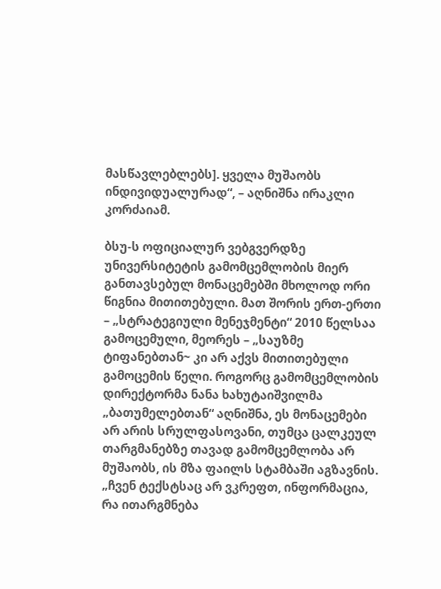მასწავლებლებს]. ყველა მუშაობს ინდივიდუალურად“, – აღნიშნა ირაკლი კორძაიამ.

ბსუ-ს ოფიციალურ ვებგვერდზე უნივერსიტეტის გამომცემლობის მიერ განთავსებულ მონაცემებში მხოლოდ ორი წიგნია მითითებული. მათ შორის ერთ-ერთი – „სტრატეგიული მენეჯმენტი“ 2010 წელსაა გამოცემული, მეორეს – „საუზმე ტიფანებთან~ კი არ აქვს მითითებული გამოცემის წელი. როგორც გამომცემლობის დირექტორმა ნანა ხახუტაიშვილმა „ბათუმელებთან“ აღნიშნა, ეს მონაცემები არ არის სრულფასოვანი, თუმცა ცალკეულ თარგმანებზე თავად გამომცემლობა არ მუშაობს, ის მზა ფაილს სტამბაში აგზავნის. „ჩვენ ტექსტსაც არ ვკრეფთ, ინფორმაცია, რა ითარგმნება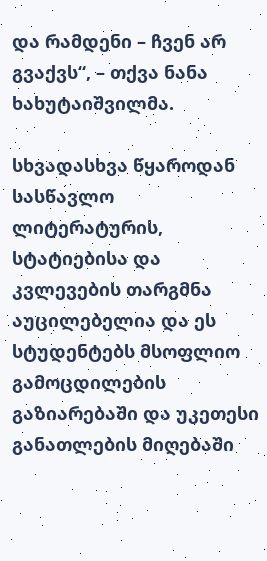და რამდენი – ჩვენ არ გვაქვს“, – თქვა ნანა ხახუტაიშვილმა.

სხვადასხვა წყაროდან სასწავლო ლიტერატურის, სტატიებისა და კვლევების თარგმნა აუცილებელია და ეს სტუდენტებს მსოფლიო გამოცდილების გაზიარებაში და უკეთესი განათლების მიღებაში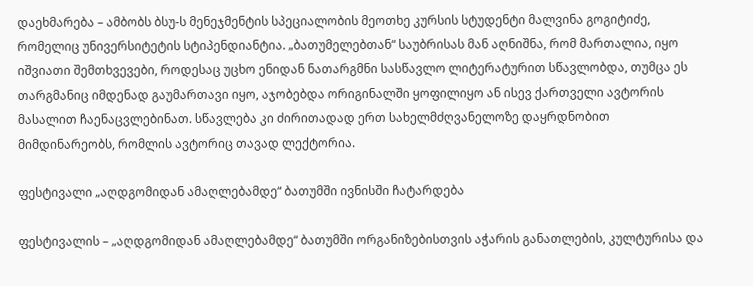დაეხმარება – ამბობს ბსუ-ს მენეჯმენტის სპეციალობის მეოთხე კურსის სტუდენტი მალვინა გოგიტიძე, რომელიც უნივერსიტეტის სტიპენდიანტია. „ბათუმელებთან“ საუბრისას მან აღნიშნა, რომ მართალია, იყო იშვიათი შემთხვევები, როდესაც უცხო ენიდან ნათარგმნი სასწავლო ლიტერატურით სწავლობდა, თუმცა ეს თარგმანიც იმდენად გაუმართავი იყო, აჯობებდა ორიგინალში ყოფილიყო ან ისევ ქართველი ავტორის მასალით ჩაენაცვლებინათ. სწავლება კი ძირითადად ერთ სახელმძღვანელოზე დაყრდნობით მიმდინარეობს, რომლის ავტორიც თავად ლექტორია.

ფესტივალი „აღდგომიდან ამაღლებამდე“ ბათუმში ივნისში ჩატარდება

ფესტივალის – „აღდგომიდან ამაღლებამდე“ ბათუმში ორგანიზებისთვის აჭარის განათლების, კულტურისა და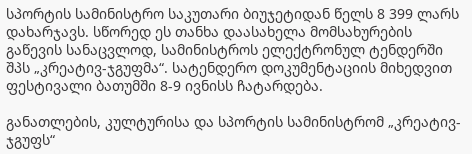სპორტის სამინისტრო საკუთარი ბიუჯეტიდან წელს 8 399 ლარს დახარჯავს. სწორედ ეს თანხა დაასახელა მომსახურების გაწევის სანაცვლოდ, სამინისტროს ელექტრონულ ტენდერში შპს „კრეატივ-ჯგუფმა“. სატენდერო დოკუმენტაციის მიხედვით ფესტივალი ბათუმში 8-9 ივნისს ჩატარდება.

განათლების, კულტურისა და სპორტის სამინისტრომ „კრეატივ-ჯგუფს“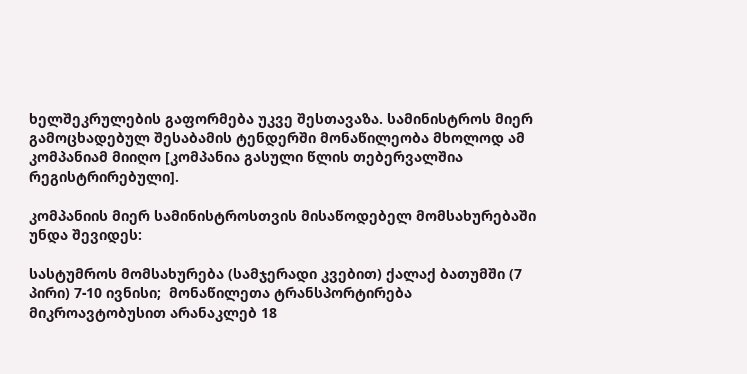ხელშეკრულების გაფორმება უკვე შესთავაზა. სამინისტროს მიერ გამოცხადებულ შესაბამის ტენდერში მონაწილეობა მხოლოდ ამ კომპანიამ მიიღო [კომპანია გასული წლის თებერვალშია რეგისტრირებული].

კომპანიის მიერ სამინისტროსთვის მისაწოდებელ მომსახურებაში უნდა შევიდეს:

სასტუმროს მომსახურება (სამჯერადი კვებით) ქალაქ ბათუმში (7 პირი) 7-10 ივნისი;  მონაწილეთა ტრანსპორტირება მიკროავტობუსით არანაკლებ 18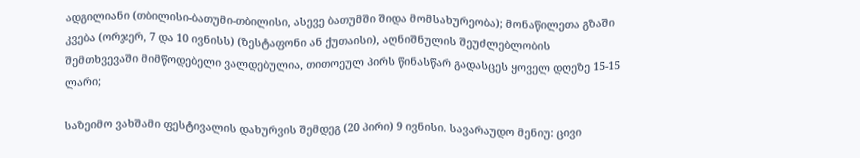ადგილიანი (თბილისი-ბათუმი-თბილისი, ასევე ბათუმში შიდა მომსახურეობა); მონაწილეთა გზაში კვება (ორჯერ, 7 და 10 ივნისს) (ზესტაფონი ან ქუთაისი), აღნიშნულის შეუძლებლობის შემთხვევაში მიმწოდებელი ვალდებულია, თითოეულ პირს წინასწარ გადასცეს ყოველ დღეზე 15-15 ლარი;

საზეიმო ვახშამი ფესტივალის დახურვის შემდეგ (20 პირი) 9 ივნისი. სავარაუდო მენიუ: ცივი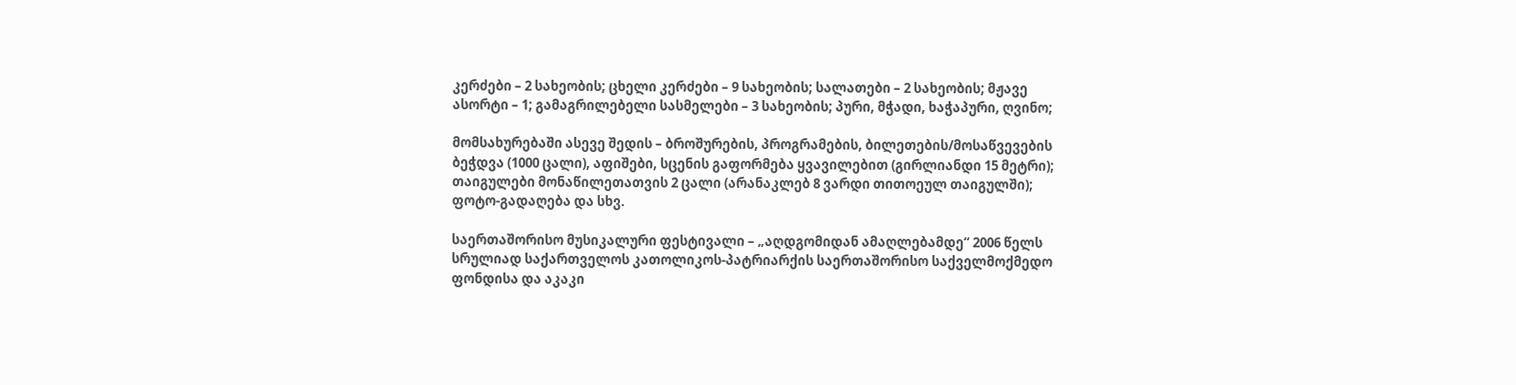კერძები – 2 სახეობის; ცხელი კერძები – 9 სახეობის; სალათები – 2 სახეობის; მჟავე ასორტი – 1; გამაგრილებელი სასმელები – 3 სახეობის; პური, მჭადი, ხაჭაპური, ღვინო;

მომსახურებაში ასევე შედის – ბროშურების, პროგრამების, ბილეთების/მოსაწვევების ბეჭდვა (1000 ცალი), აფიშები, სცენის გაფორმება ყვავილებით (გირლიანდი 15 მეტრი); თაიგულები მონაწილეთათვის 2 ცალი (არანაკლებ 8 ვარდი თითოეულ თაიგულში); ფოტო-გადაღება და სხვ.

საერთაშორისო მუსიკალური ფესტივალი – „აღდგომიდან ამაღლებამდე“ 2006 წელს სრულიად საქართველოს კათოლიკოს-პატრიარქის საერთაშორისო საქველმოქმედო ფონდისა და აკაკი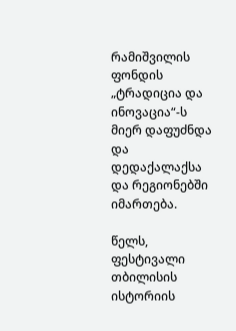რამიშვილის ფონდის „ტრადიცია და ინოვაცია“-ს მიერ დაფუძნდა და დედაქალაქსა და რეგიონებში იმართება.

წელს, ფესტივალი თბილისის ისტორიის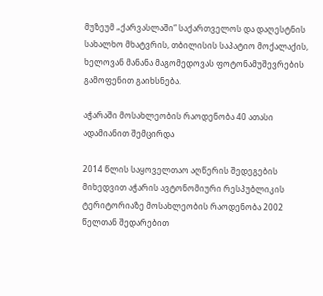მუზეუმ „ქარვასლაში“ საქართველოს და დაღესტნის სახალხო მხატვრის, თბილისის საპატიო მოქალაქის, ხელოვან მანანა მაგომედოვას ფოტონამუშევრების გამოფენით გაიხსნება.

აჭარაში მოსახლეობის რაოდენობა 40 ათასი ადამიანით შემცირდა

2014 წლის საყოველთაო აღწერის შედეგების მიხედვით აჭარის ავტონომიური რესპუბლიკის ტერიტორიაზე მოსახლეობის რაოდენობა 2002 წელთან შედარებით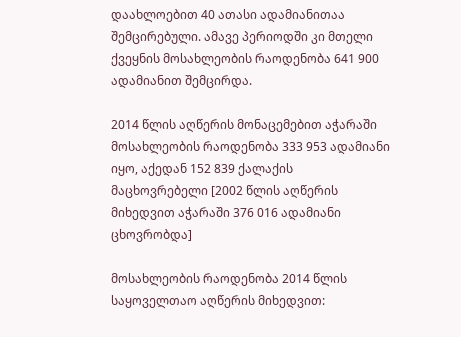დაახლოებით 40 ათასი ადამიანითაა შემცირებული. ამავე პერიოდში კი მთელი ქვეყნის მოსახლეობის რაოდენობა 641 900 ადამიანით შემცირდა.

2014 წლის აღწერის მონაცემებით აჭარაში მოსახლეობის რაოდენობა 333 953 ადამიანი იყო, აქედან 152 839 ქალაქის მაცხოვრებელი [2002 წლის აღწერის მიხედვით აჭარაში 376 016 ადამიანი ცხოვრობდა]

მოსახლეობის რაოდენობა 2014 წლის საყოველთაო აღწერის მიხედვით: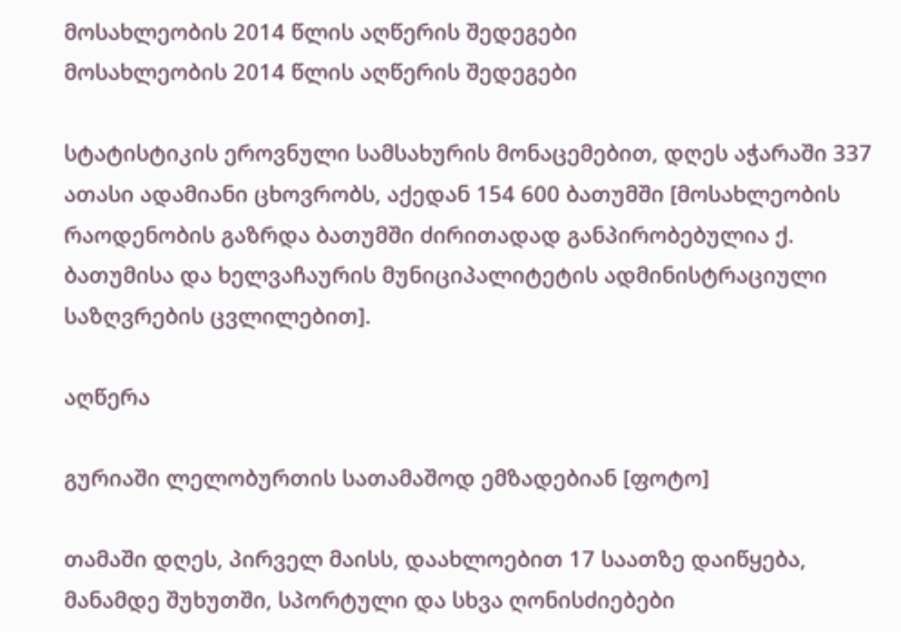მოსახლეობის 2014 წლის აღწერის შედეგები
მოსახლეობის 2014 წლის აღწერის შედეგები

სტატისტიკის ეროვნული სამსახურის მონაცემებით, დღეს აჭარაში 337 ათასი ადამიანი ცხოვრობს, აქედან 154 600 ბათუმში [მოსახლეობის რაოდენობის გაზრდა ბათუმში ძირითადად განპირობებულია ქ. ბათუმისა და ხელვაჩაურის მუნიციპალიტეტის ადმინისტრაციული საზღვრების ცვლილებით].

აღწერა

გურიაში ლელობურთის სათამაშოდ ემზადებიან [ფოტო]

თამაში დღეს, პირველ მაისს, დაახლოებით 17 საათზე დაიწყება, მანამდე შუხუთში, სპორტული და სხვა ღონისძიებები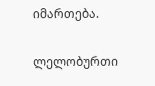იმართება.

ლელობურთი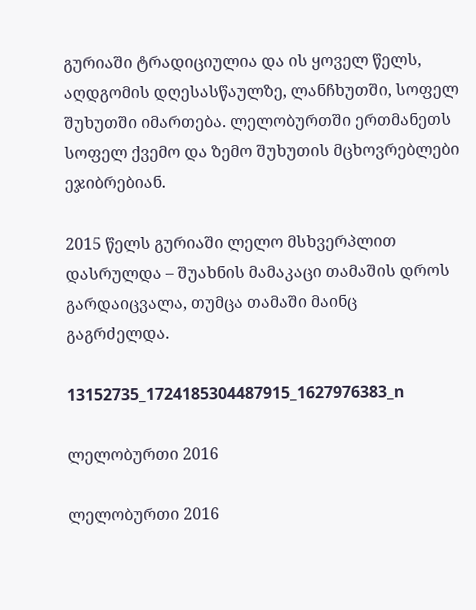გურიაში ტრადიციულია და ის ყოველ წელს, აღდგომის დღესასწაულზე, ლანჩხუთში, სოფელ შუხუთში იმართება. ლელობურთში ერთმანეთს სოფელ ქვემო და ზემო შუხუთის მცხოვრებლები ეჯიბრებიან.

2015 წელს გურიაში ლელო მსხვერპლით დასრულდა – შუახნის მამაკაცი თამაშის დროს გარდაიცვალა, თუმცა თამაში მაინც გაგრძელდა.

13152735_1724185304487915_1627976383_n

ლელობურთი 2016

ლელობურთი 2016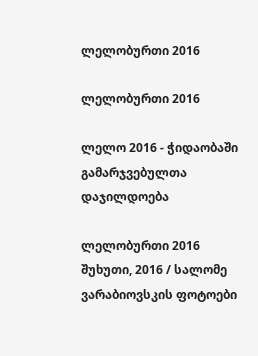ლელობურთი 2016

ლელობურთი 2016

ლელო 2016 - ჭიდაობაში გამარჯვებულთა დაჯილდოება

ლელობურთი 2016
შუხუთი, 2016 / სალომე ვარაბიოვსკის ფოტოები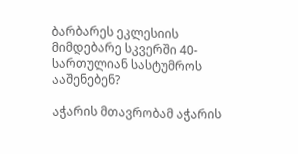ბარბარეს ეკლესიის მიმდებარე სკვერში 40-სართულიან სასტუმროს ააშენებენ?

აჭარის მთავრობამ აჭარის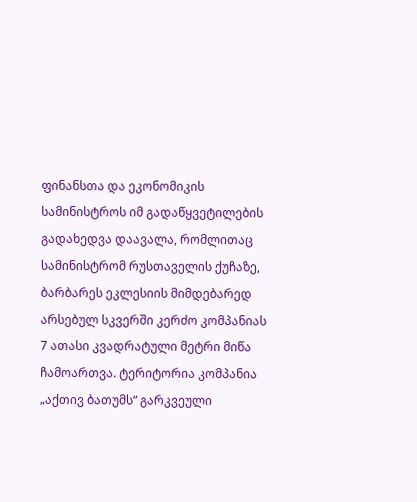ფინანსთა და ეკონომიკის სამინისტროს იმ გადაწყვეტილების გადახედვა დაავალა, რომლითაც სამინისტრომ რუსთაველის ქუჩაზე, ბარბარეს ეკლესიის მიმდებარედ არსებულ სკვერში კერძო კომპანიას 7 ათასი კვადრატული მეტრი მიწა ჩამოართვა. ტერიტორია კომპანია „აქთივ ბათუმს“ გარკვეული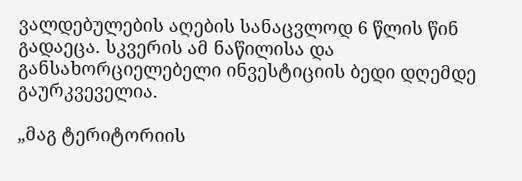ვალდებულების აღების სანაცვლოდ 6 წლის წინ გადაეცა. სკვერის ამ ნაწილისა და განსახორციელებელი ინვესტიციის ბედი დღემდე გაურკვეველია.

„მაგ ტერიტორიის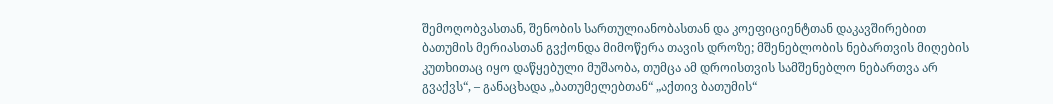შემოღობვასთან, შენობის სართულიანობასთან და კოეფიციენტთან დაკავშირებით ბათუმის მერიასთან გვქონდა მიმოწერა თავის დროზე; მშენებლობის ნებართვის მიღების კუთხითაც იყო დაწყებული მუშაობა, თუმცა ამ დროისთვის სამშენებლო ნებართვა არ გვაქვს“, – განაცხადა „ბათუმელებთან“ „აქთივ ბათუმის“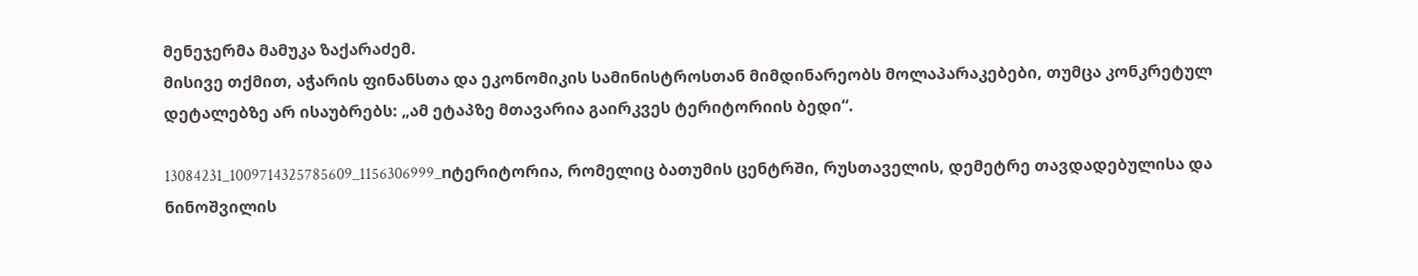მენეჯერმა მამუკა ზაქარაძემ.
მისივე თქმით, აჭარის ფინანსთა და ეკონომიკის სამინისტროსთან მიმდინარეობს მოლაპარაკებები, თუმცა კონკრეტულ დეტალებზე არ ისაუბრებს: „ამ ეტაპზე მთავარია გაირკვეს ტერიტორიის ბედი“.

13084231_1009714325785609_1156306999_nტერიტორია, რომელიც ბათუმის ცენტრში, რუსთაველის, დემეტრე თავდადებულისა და ნინოშვილის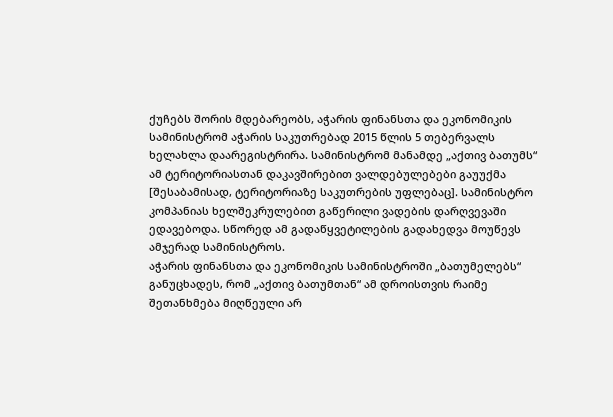ქუჩებს შორის მდებარეობს, აჭარის ფინანსთა და ეკონომიკის სამინისტრომ აჭარის საკუთრებად 2015 წლის 5 თებერვალს ხელახლა დაარეგისტრირა. სამინისტრომ მანამდე „აქთივ ბათუმს“ ამ ტერიტორიასთან დაკავშირებით ვალდებულებები გაუუქმა [შესაბამისად, ტერიტორიაზე საკუთრების უფლებაც]. სამინისტრო კომპანიას ხელშეკრულებით გაწერილი ვადების დარღვევაში ედავებოდა. სწორედ ამ გადაწყვეტილების გადახედვა მოუწევს ამჯერად სამინისტროს.
აჭარის ფინანსთა და ეკონომიკის სამინისტროში „ბათუმელებს“ განუცხადეს, რომ „აქთივ ბათუმთან“ ამ დროისთვის რაიმე შეთანხმება მიღწეული არ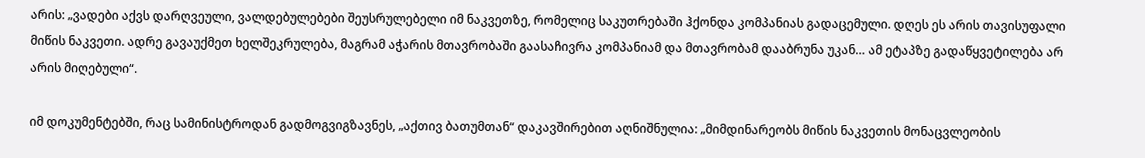არის: „ვადები აქვს დარღვეული, ვალდებულებები შეუსრულებელი იმ ნაკვეთზე, რომელიც საკუთრებაში ჰქონდა კომპანიას გადაცემული. დღეს ეს არის თავისუფალი მიწის ნაკვეთი. ადრე გავაუქმეთ ხელშეკრულება, მაგრამ აჭარის მთავრობაში გაასაჩივრა კომპანიამ და მთავრობამ დააბრუნა უკან… ამ ეტაპზე გადაწყვეტილება არ არის მიღებული“.

იმ დოკუმენტებში, რაც სამინისტროდან გადმოგვიგზავნეს, „აქთივ ბათუმთან“ დაკავშირებით აღნიშნულია: „მიმდინარეობს მიწის ნაკვეთის მონაცვლეობის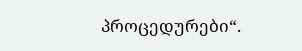პროცედურები“.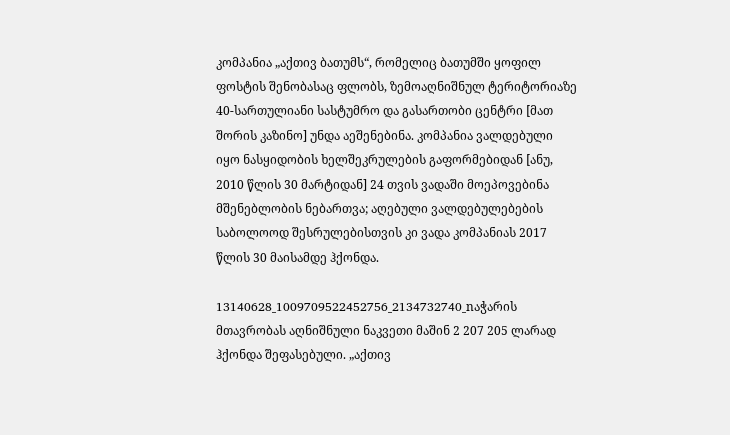კომპანია „აქთივ ბათუმს“, რომელიც ბათუმში ყოფილ ფოსტის შენობასაც ფლობს, ზემოაღნიშნულ ტერიტორიაზე 40-სართულიანი სასტუმრო და გასართობი ცენტრი [მათ შორის კაზინო] უნდა აეშენებინა. კომპანია ვალდებული იყო ნასყიდობის ხელშეკრულების გაფორმებიდან [ანუ, 2010 წლის 30 მარტიდან] 24 თვის ვადაში მოეპოვებინა მშენებლობის ნებართვა; აღებული ვალდებულებების საბოლოოდ შესრულებისთვის კი ვადა კომპანიას 2017 წლის 30 მაისამდე ჰქონდა.

13140628_1009709522452756_2134732740_nაჭარის მთავრობას აღნიშნული ნაკვეთი მაშინ 2 207 205 ლარად ჰქონდა შეფასებული. „აქთივ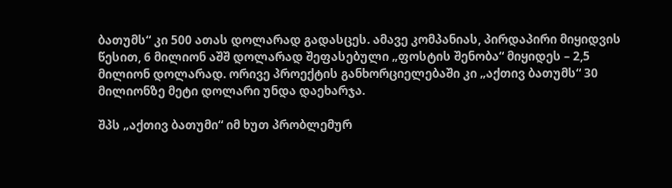ბათუმს“ კი 500 ათას დოლარად გადასცეს. ამავე კომპანიას, პირდაპირი მიყიდვის წესით, 6 მილიონ აშშ დოლარად შეფასებული „ფოსტის შენობა“ მიყიდეს – 2,5 მილიონ დოლარად. ორივე პროექტის განხორციელებაში კი „აქთივ ბათუმს“ 30 მილიონზე მეტი დოლარი უნდა დაეხარჯა.

შპს „აქთივ ბათუმი“ იმ ხუთ პრობლემურ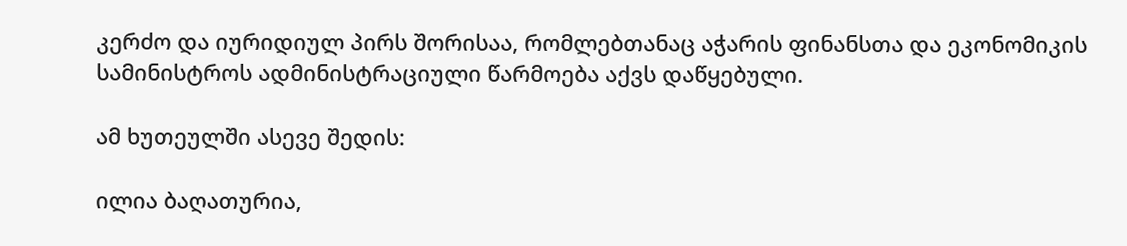კერძო და იურიდიულ პირს შორისაა, რომლებთანაც აჭარის ფინანსთა და ეკონომიკის სამინისტროს ადმინისტრაციული წარმოება აქვს დაწყებული.

ამ ხუთეულში ასევე შედის:

ილია ბაღათურია,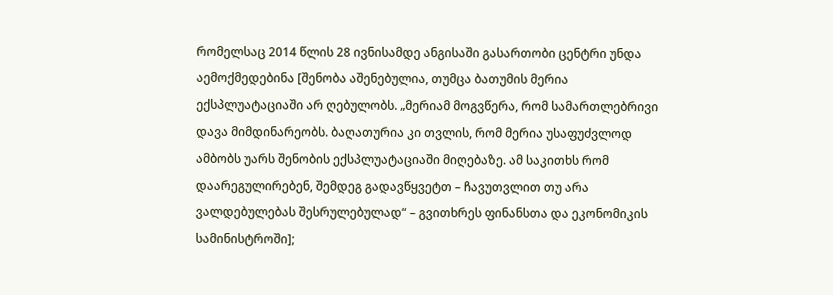რომელსაც 2014 წლის 28 ივნისამდე ანგისაში გასართობი ცენტრი უნდა აემოქმედებინა [შენობა აშენებულია, თუმცა ბათუმის მერია ექსპლუატაციაში არ ღებულობს. „მერიამ მოგვწერა, რომ სამართლებრივი დავა მიმდინარეობს. ბაღათურია კი თვლის, რომ მერია უსაფუძვლოდ ამბობს უარს შენობის ექსპლუატაციაში მიღებაზე. ამ საკითხს რომ დაარეგულირებენ, შემდეგ გადავწყვეტთ – ჩავუთვლით თუ არა ვალდებულებას შესრულებულად“ – გვითხრეს ფინანსთა და ეკონომიკის სამინისტროში];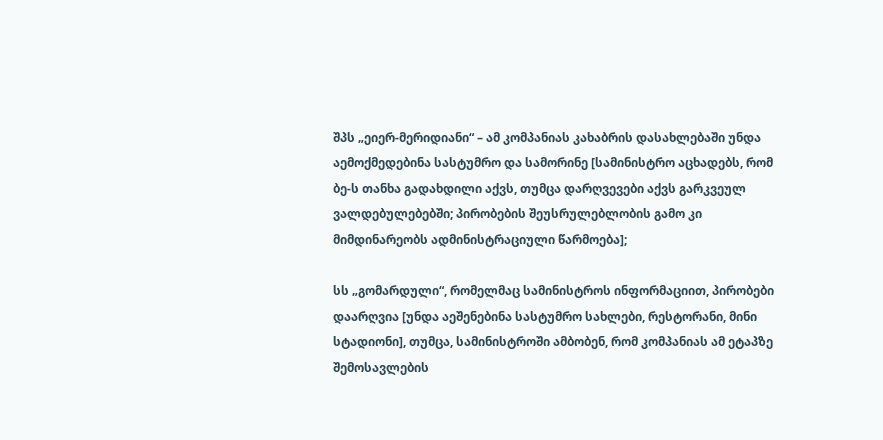შპს „ეიერ-მერიდიანი“ – ამ კომპანიას კახაბრის დასახლებაში უნდა აემოქმედებინა სასტუმრო და სამორინე [სამინისტრო აცხადებს, რომ ბე-ს თანხა გადახდილი აქვს, თუმცა დარღვევები აქვს გარკვეულ ვალდებულებებში; პირობების შეუსრულებლობის გამო კი მიმდინარეობს ადმინისტრაციული წარმოება];

სს „გომარდული“, რომელმაც სამინისტროს ინფორმაციით, პირობები დაარღვია [უნდა აეშენებინა სასტუმრო სახლები, რესტორანი, მინი სტადიონი], თუმცა, სამინისტროში ამბობენ, რომ კომპანიას ამ ეტაპზე შემოსავლების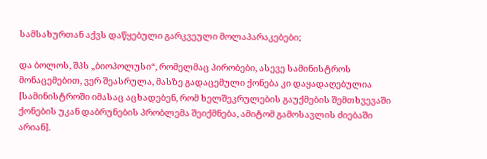სამსახურთან აქვს დაწყებული გარკვეული მოლაპარაკებები;

და ბოლოს, შპს „ბიოპოლუსი“, რომელმაც პირობები, ასევე სამინისტროს მონაცემებით, ვერ შეასრულა, მასზე გადაცემული ქონება კი დაყადაღებულია [სამინისტროში იმასაც აცხადებენ, რომ ხელშეკრულების გაუქმების შემთხვევაში ქონების უკან დაბრუნების პრობლემა შეიქმნება, ამიტომ გამოსავლის ძიებაში არიან].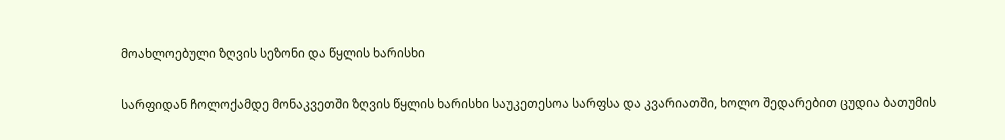მოახლოებული ზღვის სეზონი და წყლის ხარისხი

სარფიდან ჩოლოქამდე მონაკვეთში ზღვის წყლის ხარისხი საუკეთესოა სარფსა და კვარიათში, ხოლო შედარებით ცუდია ბათუმის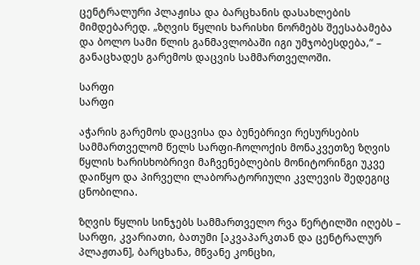ცენტრალური პლაჟისა და ბარცხანის დასახლების მიმდებარედ. „ზღვის წყლის ხარისხი ნორმებს შეესაბამება და ბოლო სამი წლის განმავლობაში იგი უმჯობესდება,“ – განაცხადეს გარემოს დაცვის სამმართველოში.

სარფი
სარფი

აჭარის გარემოს დაცვისა და ბუნებრივი რესურსების სამმართველომ წელს სარფი-ჩოლოქის მონაკვეთზე ზღვის წყლის ხარისხობრივი მაჩვენებლების მონიტორინგი უკვე დაიწყო და პირველი ლაბორატორიული კვლევის შედეგიც ცნობილია.

ზღვის წყლის სინჯებს სამმართველო რვა წერტილში იღებს – სარფი, კვარიათი, ბათუმი [აკვაპარკთან და ცენტრალურ პლაჟთან], ბარცხანა, მწვანე კონცხი,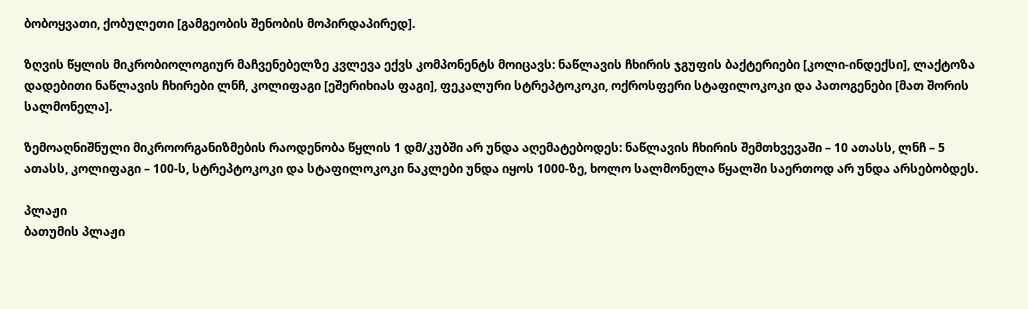ბობოყვათი, ქობულეთი [გამგეობის შენობის მოპირდაპირედ].

ზღვის წყლის მიკრობიოლოგიურ მაჩვენებელზე კვლევა ექვს კომპონენტს მოიცავს: ნაწლავის ჩხირის ჯგუფის ბაქტერიები [კოლი-ინდექსი], ლაქტოზა დადებითი ნაწლავის ჩხირები ლნჩ, კოლიფაგი [ეშერიხიას ფაგი], ფეკალური სტრეპტოკოკი, ოქროსფერი სტაფილოკოკი და პათოგენები [მათ შორის სალმონელა].

ზემოაღნიშნული მიკროორგანიზმების რაოდენობა წყლის 1 დმ/კუბში არ უნდა აღემატებოდეს: ნაწლავის ჩხირის შემთხვევაში – 10 ათასს, ლნჩ – 5 ათასს, კოლიფაგი – 100-ს, სტრეპტოკოკი და სტაფილოკოკი ნაკლები უნდა იყოს 1000-ზე, ხოლო სალმონელა წყალში საერთოდ არ უნდა არსებობდეს.

პლაჟი
ბათუმის პლაჟი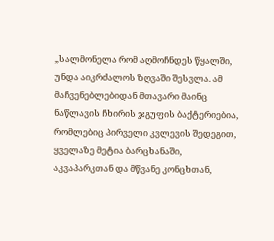„სალმონელა რომ აღმოჩნდეს წყალში, უნდა აიკრძალოს ზღვაში შესვლა. ამ მაჩვენებლებიდან მთავარი მაინც ნაწლავის ჩხირის ჯგუფის ბაქტერიებია, რომლებიც პირველი კვლევის შედეგით, ყველაზე მეტია ბარცხანაში, აკვაპარკთან და მწვანე კონცხთან,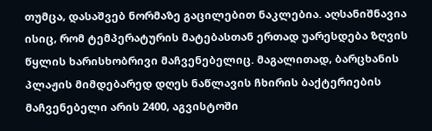თუმცა, დასაშვებ ნორმაზე გაცილებით ნაკლებია. აღსანიშნავია ისიც, რომ ტემპერატურის მატებასთან ერთად უარესდება ზღვის წყლის ხარისხობრივი მაჩვენებელიც. მაგალითად, ბარცხანის პლაჟის მიმდებარედ დღეს ნაწლავის ჩხირის ბაქტერიების მაჩვენებელი არის 2400, აგვისტოში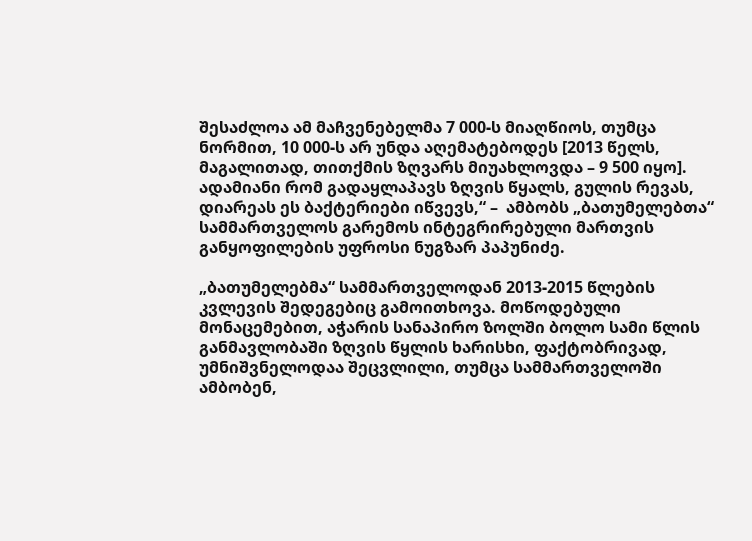შესაძლოა ამ მაჩვენებელმა 7 000-ს მიაღწიოს, თუმცა ნორმით, 10 000-ს არ უნდა აღემატებოდეს [2013 წელს, მაგალითად, თითქმის ზღვარს მიუახლოვდა – 9 500 იყო]. ადამიანი რომ გადაყლაპავს ზღვის წყალს, გულის რევას, დიარეას ეს ბაქტერიები იწვევს,“ –  ამბობს „ბათუმელებთა“ სამმართველოს გარემოს ინტეგრირებული მართვის განყოფილების უფროსი ნუგზარ პაპუნიძე.

„ბათუმელებმა“ სამმართველოდან 2013-2015 წლების კვლევის შედეგებიც გამოითხოვა. მოწოდებული მონაცემებით, აჭარის სანაპირო ზოლში ბოლო სამი წლის განმავლობაში ზღვის წყლის ხარისხი, ფაქტობრივად, უმნიშვნელოდაა შეცვლილი, თუმცა სამმართველოში ამბობენ,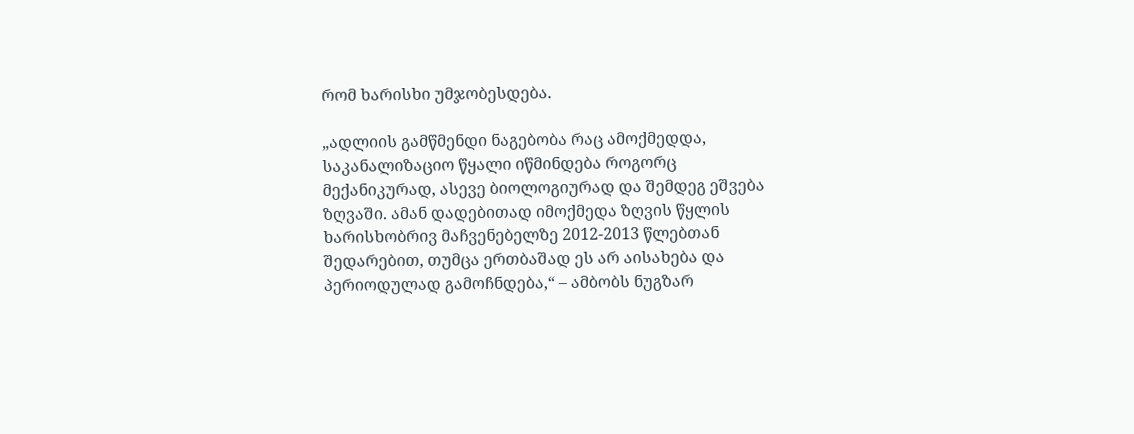რომ ხარისხი უმჯობესდება.

„ადლიის გამწმენდი ნაგებობა რაც ამოქმედდა, საკანალიზაციო წყალი იწმინდება როგორც მექანიკურად, ასევე ბიოლოგიურად და შემდეგ ეშვება ზღვაში. ამან დადებითად იმოქმედა ზღვის წყლის ხარისხობრივ მაჩვენებელზე 2012-2013 წლებთან შედარებით, თუმცა ერთბაშად ეს არ აისახება და პერიოდულად გამოჩნდება,“ – ამბობს ნუგზარ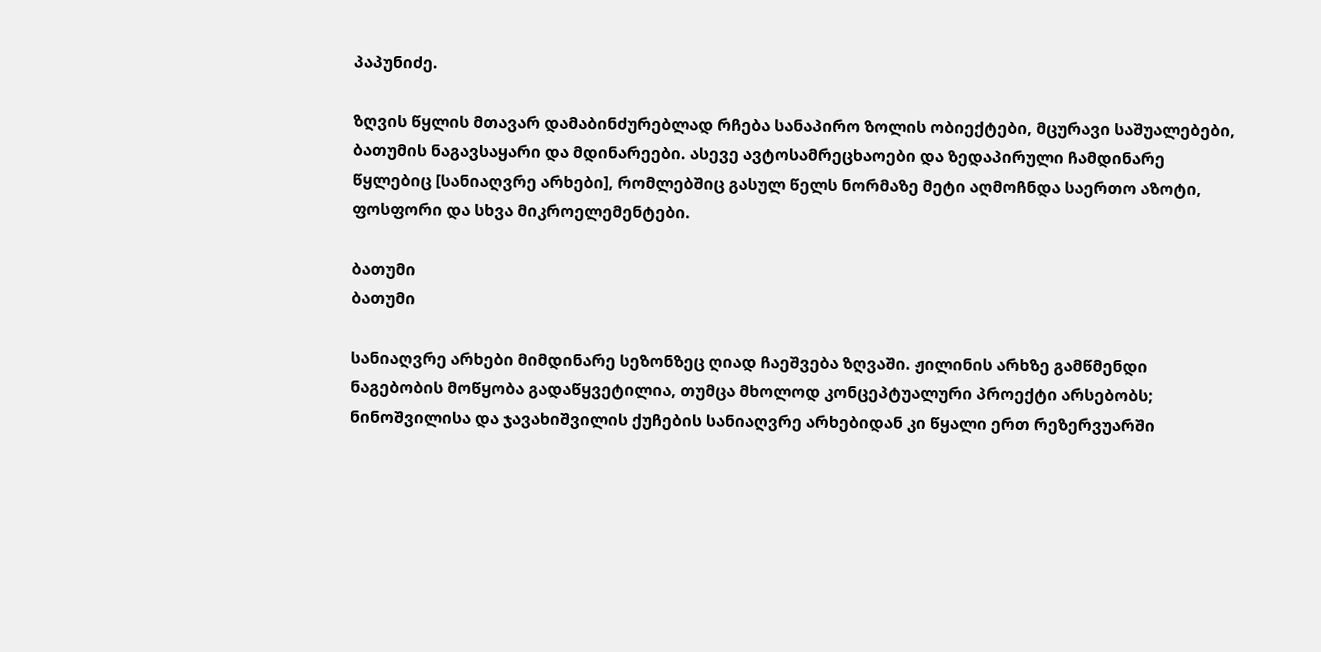პაპუნიძე.

ზღვის წყლის მთავარ დამაბინძურებლად რჩება სანაპირო ზოლის ობიექტები, მცურავი საშუალებები, ბათუმის ნაგავსაყარი და მდინარეები. ასევე ავტოსამრეცხაოები და ზედაპირული ჩამდინარე წყლებიც [სანიაღვრე არხები], რომლებშიც გასულ წელს ნორმაზე მეტი აღმოჩნდა საერთო აზოტი, ფოსფორი და სხვა მიკროელემენტები.

ბათუმი
ბათუმი

სანიაღვრე არხები მიმდინარე სეზონზეც ღიად ჩაეშვება ზღვაში. ჟილინის არხზე გამწმენდი ნაგებობის მოწყობა გადაწყვეტილია, თუმცა მხოლოდ კონცეპტუალური პროექტი არსებობს; ნინოშვილისა და ჯავახიშვილის ქუჩების სანიაღვრე არხებიდან კი წყალი ერთ რეზერვუარში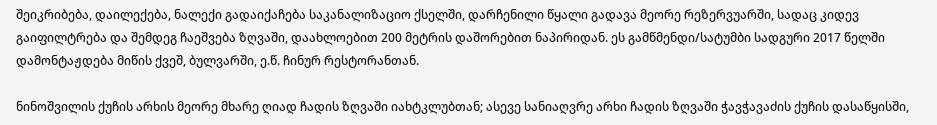შეიკრიბება, დაილექება, ნალექი გადაიქაჩება საკანალიზაციო ქსელში, დარჩენილი წყალი გადავა მეორე რეზერვუარში, სადაც კიდევ გაიფილტრება და შემდეგ ჩაეშვება ზღვაში, დაახლოებით 200 მეტრის დაშორებით ნაპირიდან. ეს გამწმენდი/სატუმბი სადგური 2017 წელში დამონტაჟდება მიწის ქვეშ, ბულვარში, ე.წ. ჩინურ რესტორანთან.

ნინოშვილის ქუჩის არხის მეორე მხარე ღიად ჩადის ზღვაში იახტკლუბთან; ასევე სანიაღვრე არხი ჩადის ზღვაში ჭავჭავაძის ქუჩის დასაწყისში,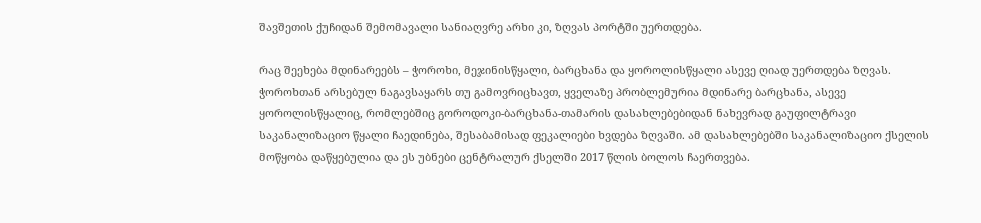შავშეთის ქუჩიდან შემომავალი სანიაღვრე არხი კი, ზღვას პორტში უერთდება.

რაც შეეხება მდინარეებს – ჭოროხი, მეჯინისწყალი, ბარცხანა და ყოროლისწყალი ასევე ღიად უერთდება ზღვას. ჭოროხთან არსებულ ნაგავსაყარს თუ გამოვრიცხავთ, ყველაზე პრობლემურია მდინარე ბარცხანა, ასევე ყოროლისწყალიც, რომლებშიც გოროდოკი-ბარცხანა-თამარის დასახლებებიდან ნახევრად გაუფილტრავი საკანალიზაციო წყალი ჩაედინება, შესაბამისად ფეკალიები ხვდება ზღვაში. ამ დასახლებებში საკანალიზაციო ქსელის მოწყობა დაწყებულია და ეს უბნები ცენტრალურ ქსელში 2017 წლის ბოლოს ჩაერთვება.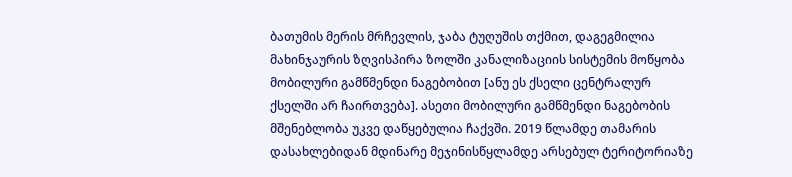ბათუმის მერის მრჩევლის, ჯაბა ტუღუშის თქმით, დაგეგმილია მახინჯაურის ზღვისპირა ზოლში კანალიზაციის სისტემის მოწყობა მობილური გამწმენდი ნაგებობით [ანუ ეს ქსელი ცენტრალურ ქსელში არ ჩაირთვება]. ასეთი მობილური გამწმენდი ნაგებობის მშენებლობა უკვე დაწყებულია ჩაქვში. 2019 წლამდე თამარის დასახლებიდან მდინარე მეჯინისწყლამდე არსებულ ტერიტორიაზე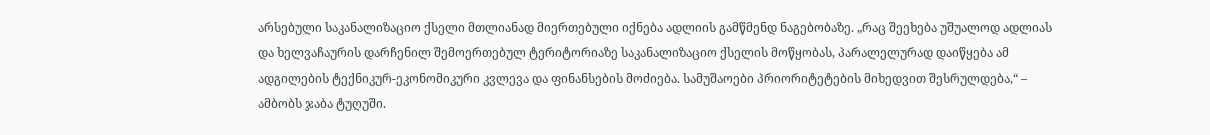არსებული საკანალიზაციო ქსელი მთლიანად მიერთებული იქნება ადლიის გამწმენდ ნაგებობაზე. „რაც შეეხება უშუალოდ ადლიას და ხელვაჩაურის დარჩენილ შემოერთებულ ტერიტორიაზე საკანალიზაციო ქსელის მოწყობას, პარალელურად დაიწყება ამ ადგილების ტექნიკურ-ეკონომიკური კვლევა და ფინანსების მოძიება. სამუშაოები პრიორიტეტების მიხედვით შესრულდება,“ – ამბობს ჯაბა ტუღუში.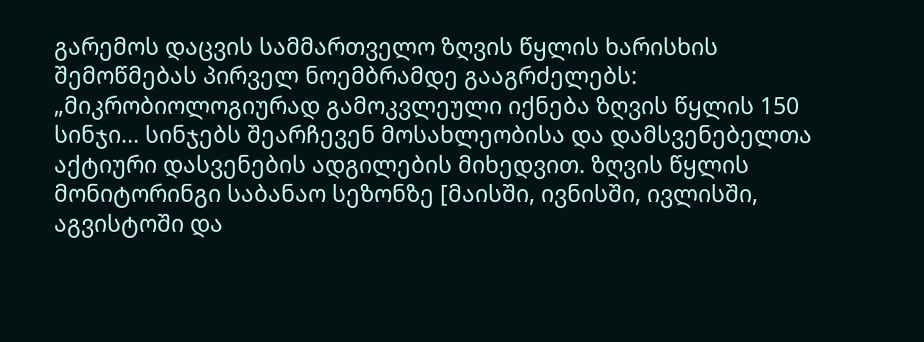გარემოს დაცვის სამმართველო ზღვის წყლის ხარისხის შემოწმებას პირველ ნოემბრამდე გააგრძელებს: „მიკრობიოლოგიურად გამოკვლეული იქნება ზღვის წყლის 150 სინჯი… სინჯებს შეარჩევენ მოსახლეობისა და დამსვენებელთა აქტიური დასვენების ადგილების მიხედვით. ზღვის წყლის მონიტორინგი საბანაო სეზონზე [მაისში, ივნისში, ივლისში, აგვისტოში და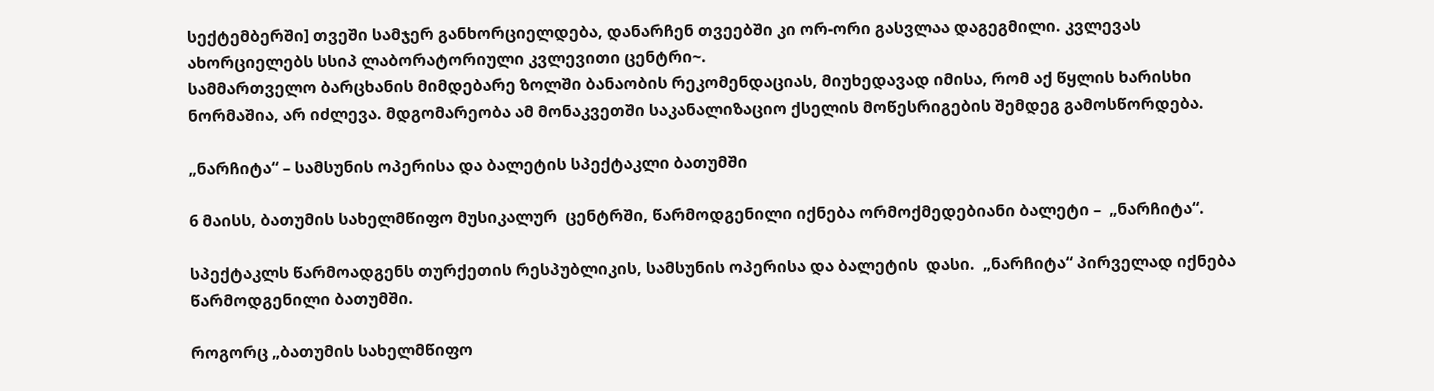სექტემბერში] თვეში სამჯერ განხორციელდება, დანარჩენ თვეებში კი ორ-ორი გასვლაა დაგეგმილი. კვლევას ახორციელებს სსიპ ლაბორატორიული კვლევითი ცენტრი~.
სამმართველო ბარცხანის მიმდებარე ზოლში ბანაობის რეკომენდაციას, მიუხედავად იმისა, რომ აქ წყლის ხარისხი ნორმაშია, არ იძლევა. მდგომარეობა ამ მონაკვეთში საკანალიზაციო ქსელის მოწესრიგების შემდეგ გამოსწორდება.

„ნარჩიტა“ – სამსუნის ოპერისა და ბალეტის სპექტაკლი ბათუმში

6 მაისს, ბათუმის სახელმწიფო მუსიკალურ  ცენტრში, წარმოდგენილი იქნება ორმოქმედებიანი ბალეტი –  „ნარჩიტა“.

სპექტაკლს წარმოადგენს თურქეთის რესპუბლიკის, სამსუნის ოპერისა და ბალეტის  დასი.  „ნარჩიტა“ პირველად იქნება წარმოდგენილი ბათუმში.

როგორც „ბათუმის სახელმწიფო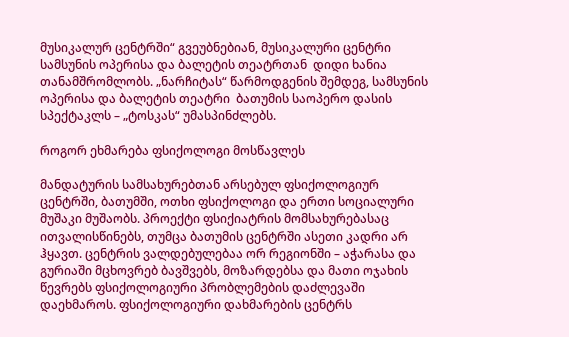მუსიკალურ ცენტრში“ გვეუბნებიან, მუსიკალური ცენტრი სამსუნის ოპერისა და ბალეტის თეატრთან  დიდი ხანია თანამშრომლობს. „ნარჩიტას“ წარმოდგენის შემდეგ, სამსუნის  ოპერისა და ბალეტის თეატრი  ბათუმის საოპერო დასის სპექტაკლს – „ტოსკას“ უმასპინძლებს.

როგორ ეხმარება ფსიქოლოგი მოსწავლეს

მანდატურის სამსახურებთან არსებულ ფსიქოლოგიურ ცენტრში, ბათუმში, ოთხი ფსიქოლოგი და ერთი სოციალური მუშაკი მუშაობს. პროექტი ფსიქიატრის მომსახურებასაც ითვალისწინებს, თუმცა ბათუმის ცენტრში ასეთი კადრი არ ჰყავთ. ცენტრის ვალდებულებაა ორ რეგიონში – აჭარასა და გურიაში მცხოვრებ ბავშვებს, მოზარდებსა და მათი ოჯახის წევრებს ფსიქოლოგიური პრობლემების დაძლევაში დაეხმაროს. ფსიქოლოგიური დახმარების ცენტრს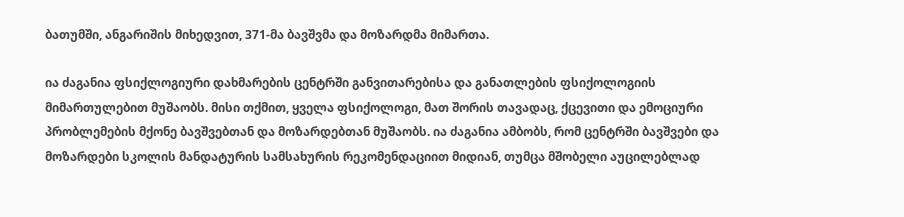ბათუმში, ანგარიშის მიხედვით, 371-მა ბავშვმა და მოზარდმა მიმართა.

ია ძაგანია ფსიქლოგიური დახმარების ცენტრში განვითარებისა და განათლების ფსიქოლოგიის მიმართულებით მუშაობს. მისი თქმით, ყველა ფსიქოლოგი, მათ შორის თავადაც, ქცევითი და ემოციური პრობლემების მქონე ბავშვებთან და მოზარდებთან მუშაობს. ია ძაგანია ამბობს, რომ ცენტრში ბავშვები და მოზარდები სკოლის მანდატურის სამსახურის რეკომენდაციით მიდიან, თუმცა მშობელი აუცილებლად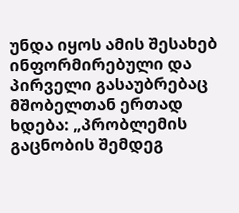უნდა იყოს ამის შესახებ ინფორმირებული და პირველი გასაუბრებაც მშობელთან ერთად ხდება: „პრობლემის გაცნობის შემდეგ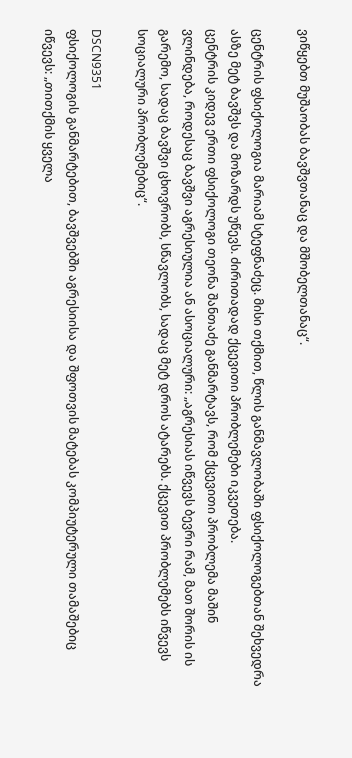ვიწყებთ მუშაობას ბავშვთანაც და მშობელთანაც“.

ცენტრის ფსიქოლოგია მარიამ სტეფნაძეც. მისი თქმით, წლის განმავლობაში ფსიქოლოგებთან შეხვედრა ასზე მეტ ბავშვს და მოზარდს უწევს. ძირითადად ქცევითი პრობლემები იკვეთება.
ცენტრის კიდევ ერთი ფსიქოლოგი თეონა შანთაძე განმარტავს, რომ ქცევითი პრობლემა მაშინ ვლინდება, როდესაც ბავშვი აგრესიულია ან ასოციალური: „აგრესიას იწვევს ბევრი რამ, მათ შორის ის გარემო, სადაც ბავშვი ცხოვრობს, სწავლობს, სადაც მეტ დროს ატარებს. ქცევით პრობლემებს იწვევს სოციალური პრობლემებიც“.

DSCN9351
ფსიქოლოგის განმარტებით, ბავშვებში აგრესიისა და შფოთვის მატებას კომპიუტერული თამაშებიც იწვევს: „თითქმის ყველა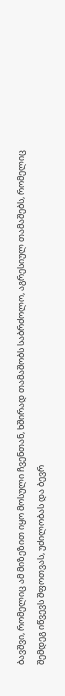ბავშვი, რომელიც ამ მიზეზით იყო მოსული ჩვენთან, ხშირად თამაშობს საბრძოლო, აგრესიულ თამაშებს, რომელიც შემდეგ იწვევს შფოთვას, უძილობას და ბევრ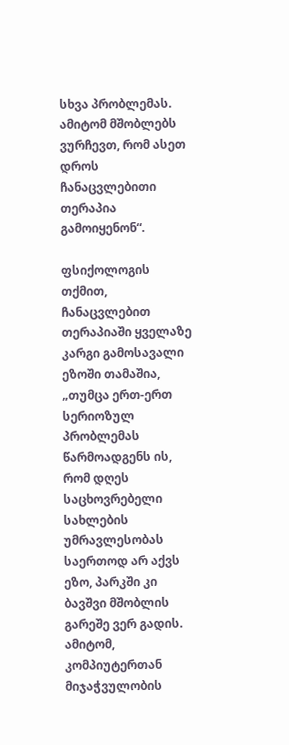სხვა პრობლემას. ამიტომ მშობლებს ვურჩევთ, რომ ასეთ დროს ჩანაცვლებითი თერაპია გამოიყენონ“.

ფსიქოლოგის თქმით, ჩანაცვლებით თერაპიაში ყველაზე კარგი გამოსავალი ეზოში თამაშია, „თუმცა ერთ-ერთ სერიოზულ პრობლემას წარმოადგენს ის, რომ დღეს საცხოვრებელი სახლების უმრავლესობას საერთოდ არ აქვს ეზო, პარკში კი ბავშვი მშობლის გარეშე ვერ გადის. ამიტომ, კომპიუტერთან მიჯაჭვულობის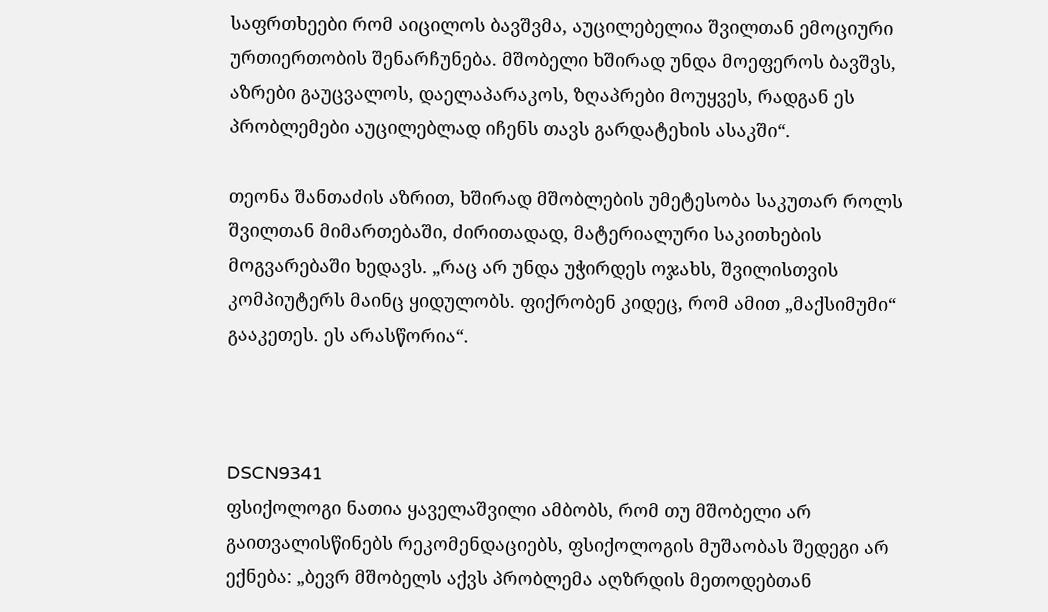საფრთხეები რომ აიცილოს ბავშვმა, აუცილებელია შვილთან ემოციური ურთიერთობის შენარჩუნება. მშობელი ხშირად უნდა მოეფეროს ბავშვს, აზრები გაუცვალოს, დაელაპარაკოს, ზღაპრები მოუყვეს, რადგან ეს პრობლემები აუცილებლად იჩენს თავს გარდატეხის ასაკში“.

თეონა შანთაძის აზრით, ხშირად მშობლების უმეტესობა საკუთარ როლს შვილთან მიმართებაში, ძირითადად, მატერიალური საკითხების მოგვარებაში ხედავს. „რაც არ უნდა უჭირდეს ოჯახს, შვილისთვის კომპიუტერს მაინც ყიდულობს. ფიქრობენ კიდეც, რომ ამით „მაქსიმუმი“ გააკეთეს. ეს არასწორია“.



DSCN9341
ფსიქოლოგი ნათია ყაველაშვილი ამბობს, რომ თუ მშობელი არ გაითვალისწინებს რეკომენდაციებს, ფსიქოლოგის მუშაობას შედეგი არ ექნება: „ბევრ მშობელს აქვს პრობლემა აღზრდის მეთოდებთან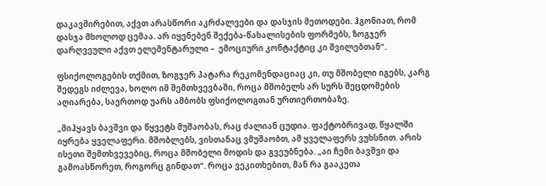დაკავშირებით, აქვთ არასწორი აკრძალვები და დასჯის მეთოდები. ჰგონიათ, რომ დასჯა მხოლოდ ცემაა. არ იყენებენ შექება-წახალისების ფორმებს, ზოგჯერ დარღვეული აქვთ ელემენტარული –  ემოციური კონტაქტიც კი შვილებთან“.

ფსიქოლოგების თქმით, ზოგჯერ პატარა რეკომენდაციაც კი, თუ მშობელი იგებს, კარგ შედეგს იძლევა, ხოლო იმ შემთხვევბაში, როცა მშობელს არ სურს შეცდომების აღიარება, საერთოდ უარს ამბობს ფსიქოლოგთან ურთიერთობაზე.

„მიჰყავს ბავშვი და წყვეტს მუშაობას, რაც ძალიან ცუდია. ფაქტობრივად, წყალში იყრება ყველაფერი. მშობლებს, ვისთანაც ვმუშაობთ, ამ ყველაფერს ვუხსნით. არის ისეთი შემთხვევებიც, როცა მშობელი მოდის და გვეუბნება. „აი ჩემი ბავშვი და გამოასწორეთ, როგორც გინდათ“. როცა ვეკითხებით, მან რა გააკეთა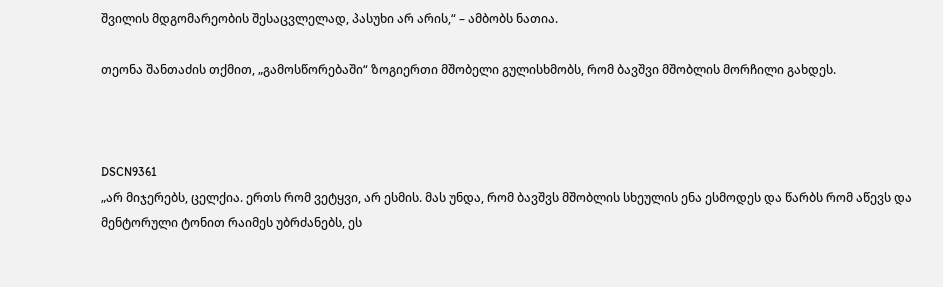შვილის მდგომარეობის შესაცვლელად, პასუხი არ არის,“ – ამბობს ნათია.

თეონა შანთაძის თქმით, „გამოსწორებაში“ ზოგიერთი მშობელი გულისხმობს, რომ ბავშვი მშობლის მორჩილი გახდეს.



DSCN9361
„არ მიჯერებს, ცელქია. ერთს რომ ვეტყვი, არ ესმის. მას უნდა, რომ ბავშვს მშობლის სხეულის ენა ესმოდეს და წარბს რომ აწევს და მენტორული ტონით რაიმეს უბრძანებს, ეს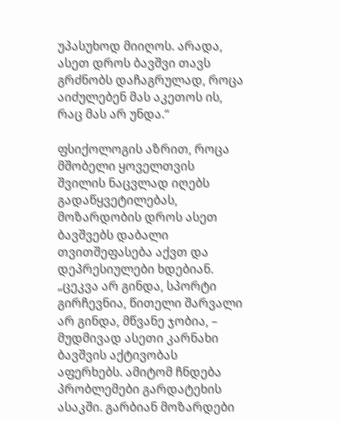უპასუხოდ მიიღოს. არადა, ასეთ დროს ბავშვი თავს გრძნობს დაჩაგრულად, როცა აიძულებენ მას აკეთოს ის, რაც მას არ უნდა.“

ფსიქოლოგის აზრით, როცა მშობელი ყოველთვის შვილის ნაცვლად იღებს გადაწყვეტილებას, მოზარდობის დროს ასეთ ბავშვებს დაბალი თვითშეფასება აქვთ და დეპრესიულები ხდებიან. „ცეკვა არ გინდა, სპორტი გირჩევნია, წითელი შარვალი არ გინდა, მწვანე ჯობია, –  მუდმივად ასეთი კარნახი ბავშვის აქტივობას აფერხებს. ამიტომ ჩნდება პრობლემები გარდატეხის ასაკში. გარბიან მოზარდები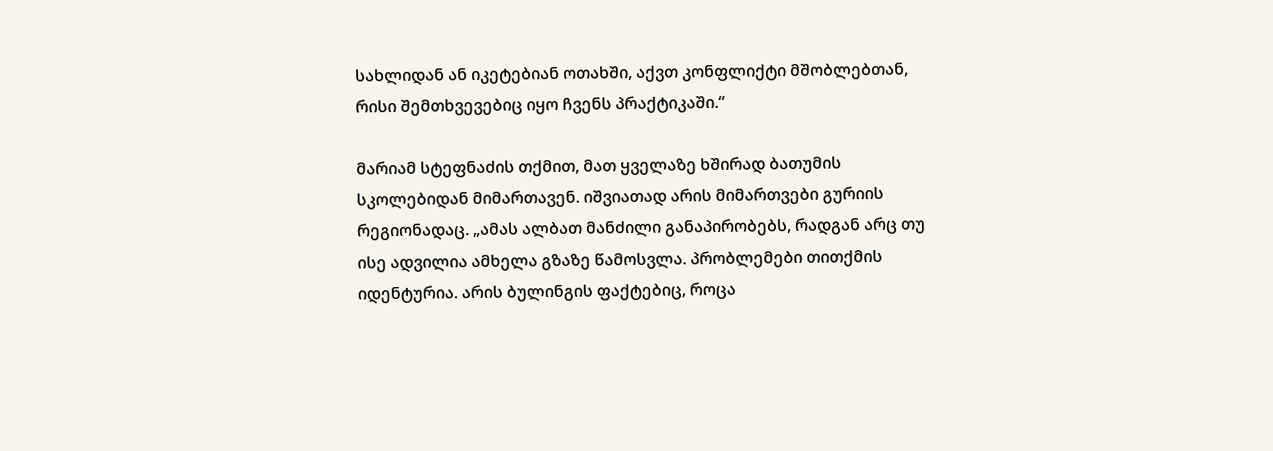სახლიდან ან იკეტებიან ოთახში, აქვთ კონფლიქტი მშობლებთან, რისი შემთხვევებიც იყო ჩვენს პრაქტიკაში.“

მარიამ სტეფნაძის თქმით, მათ ყველაზე ხშირად ბათუმის სკოლებიდან მიმართავენ. იშვიათად არის მიმართვები გურიის რეგიონადაც. „ამას ალბათ მანძილი განაპირობებს, რადგან არც თუ ისე ადვილია ამხელა გზაზე წამოსვლა. პრობლემები თითქმის იდენტურია. არის ბულინგის ფაქტებიც, როცა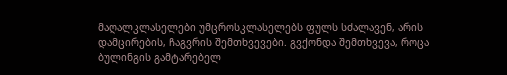მაღალკლასელები უმცროსკლასელებს ფულს სძალავენ, არის დამცირების, ჩაგვრის შემთხვევები. გვქონდა შემთხვევა, როცა ბულინგის გამტარებელ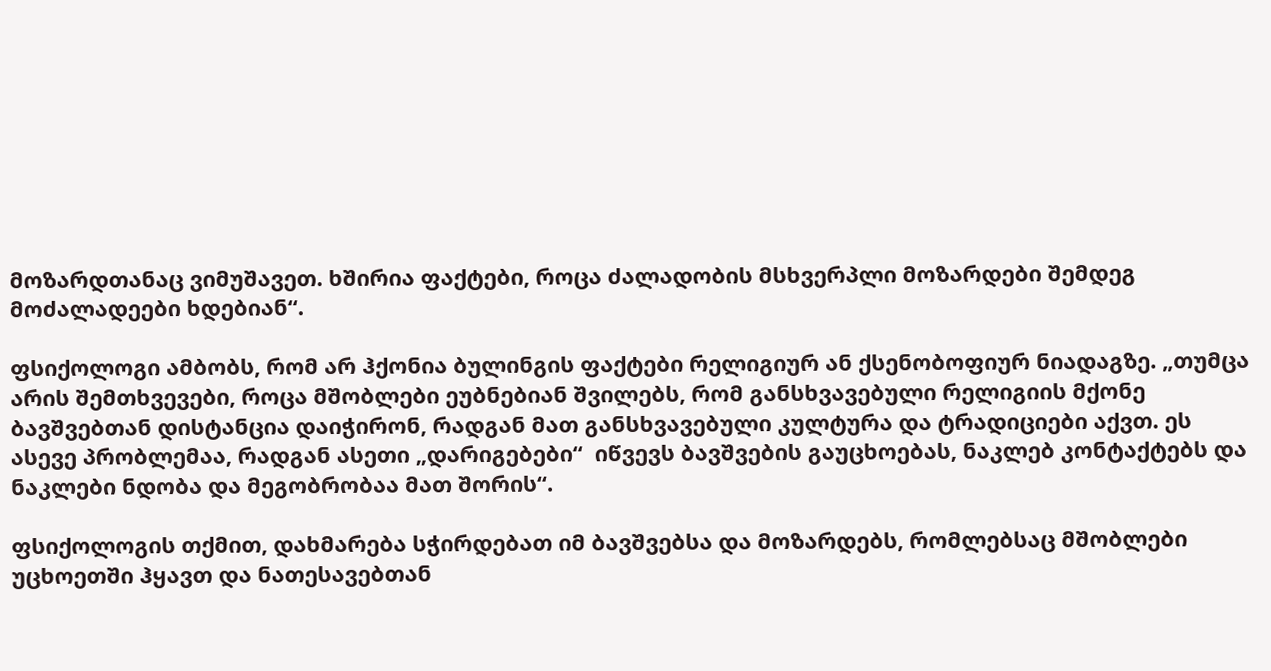მოზარდთანაც ვიმუშავეთ. ხშირია ფაქტები, როცა ძალადობის მსხვერპლი მოზარდები შემდეგ მოძალადეები ხდებიან“.

ფსიქოლოგი ამბობს, რომ არ ჰქონია ბულინგის ფაქტები რელიგიურ ან ქსენობოფიურ ნიადაგზე. „თუმცა არის შემთხვევები, როცა მშობლები ეუბნებიან შვილებს, რომ განსხვავებული რელიგიის მქონე ბავშვებთან დისტანცია დაიჭირონ, რადგან მათ განსხვავებული კულტურა და ტრადიციები აქვთ. ეს ასევე პრობლემაა, რადგან ასეთი „დარიგებები“  იწვევს ბავშვების გაუცხოებას, ნაკლებ კონტაქტებს და ნაკლები ნდობა და მეგობრობაა მათ შორის“.

ფსიქოლოგის თქმით, დახმარება სჭირდებათ იმ ბავშვებსა და მოზარდებს, რომლებსაც მშობლები უცხოეთში ჰყავთ და ნათესავებთან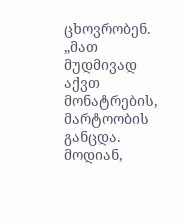ცხოვრობენ. „მათ მუდმივად აქვთ მონატრების, მარტოობის განცდა. მოდიან,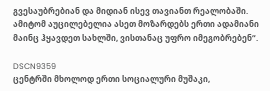გვესაუბრებიან და მიდიან ისევ თავიანთ რეალობაში. ამიტომ აუცილებელია ასეთ მოზარდებს ერთი ადამიანი მაინც ჰყავდეთ სახლში, ვისთანაც უფრო იმეგობრებენ“.

DSCN9359
ცენტრში მხოლოდ ერთი სოციალური მუშაკი,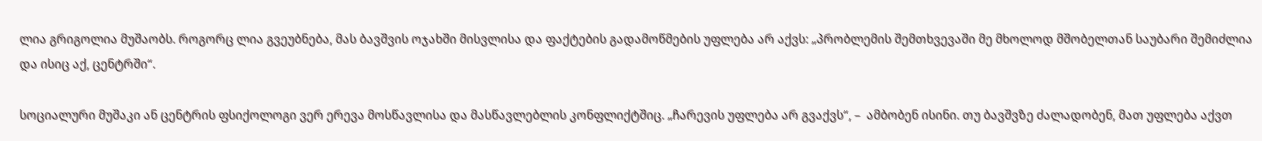ლია გრიგოლია მუშაობს. როგორც ლია გვეუბნება, მას ბავშვის ოჯახში მისვლისა და ფაქტების გადამოწმების უფლება არ აქვს: „პრობლემის შემთხვევაში მე მხოლოდ მშობელთან საუბარი შემიძლია და ისიც აქ, ცენტრში“.

სოციალური მუშაკი ან ცენტრის ფსიქოლოგი ვერ ერევა მოსწავლისა და მასწავლებლის კონფლიქტშიც. „ჩარევის უფლება არ გვაქვს“, –  ამბობენ ისინი. თუ ბავშვზე ძალადობენ, მათ უფლება აქვთ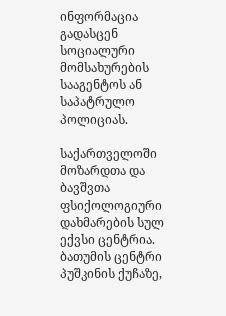ინფორმაცია გადასცენ სოციალური მომსახურების სააგენტოს ან საპატრულო პოლიციას.

საქართველოში მოზარდთა და ბავშვთა ფსიქოლოგიური დახმარების სულ ექვსი ცენტრია. ბათუმის ცენტრი პუშკინის ქუჩაზე,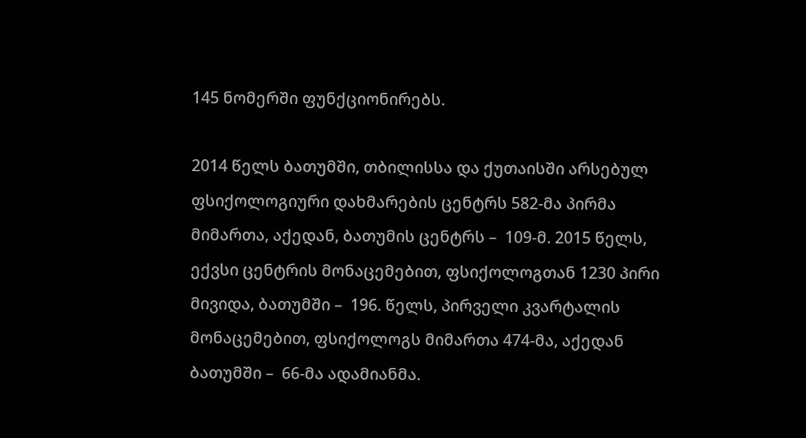145 ნომერში ფუნქციონირებს.

2014 წელს ბათუმში, თბილისსა და ქუთაისში არსებულ ფსიქოლოგიური დახმარების ცენტრს 582-მა პირმა მიმართა, აქედან, ბათუმის ცენტრს –  109-მ. 2015 წელს, ექვსი ცენტრის მონაცემებით, ფსიქოლოგთან 1230 პირი მივიდა, ბათუმში –  196. წელს, პირველი კვარტალის მონაცემებით, ფსიქოლოგს მიმართა 474-მა, აქედან ბათუმში –  66-მა ადამიანმა.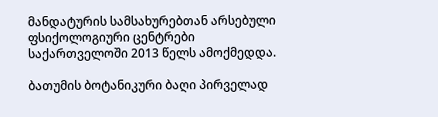მანდატურის სამსახურებთან არსებული ფსიქოლოგიური ცენტრები საქართველოში 2013 წელს ამოქმედდა.

ბათუმის ბოტანიკური ბაღი პირველად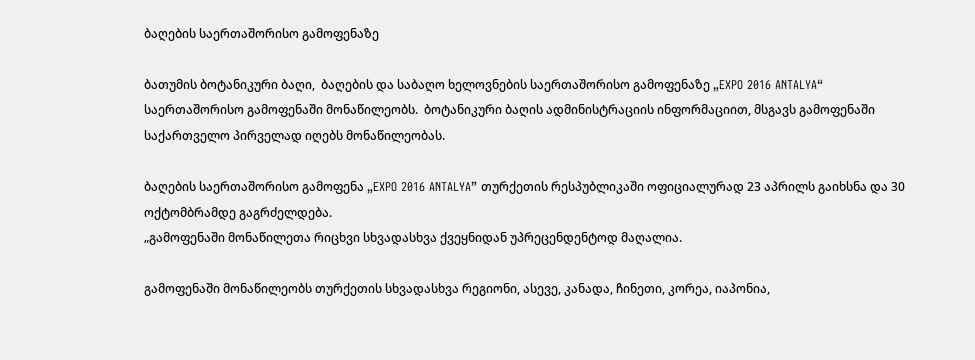ბაღების საერთაშორისო გამოფენაზე

ბათუმის ბოტანიკური ბაღი,  ბაღების და საბაღო ხელოვნების საერთაშორისო გამოფენაზე „EXPO 2016 ANTALYA“ საერთაშორისო გამოფენაში მონაწილეობს.  ბოტანიკური ბაღის ადმინისტრაციის ინფორმაციით, მსგავს გამოფენაში საქართველო პირველად იღებს მონაწილეობას.

ბაღების საერთაშორისო გამოფენა „EXPO 2016 ANTALYA” თურქეთის რესპუბლიკაში ოფიციალურად 23 აპრილს გაიხსნა და 30 ოქტომბრამდე გაგრძელდება.
„გამოფენაში მონაწილეთა რიცხვი სხვადასხვა ქვეყნიდან უპრეცენდენტოდ მაღალია.

გამოფენაში მონაწილეობს თურქეთის სხვადასხვა რეგიონი, ასევე, კანადა, ჩინეთი, კორეა, იაპონია,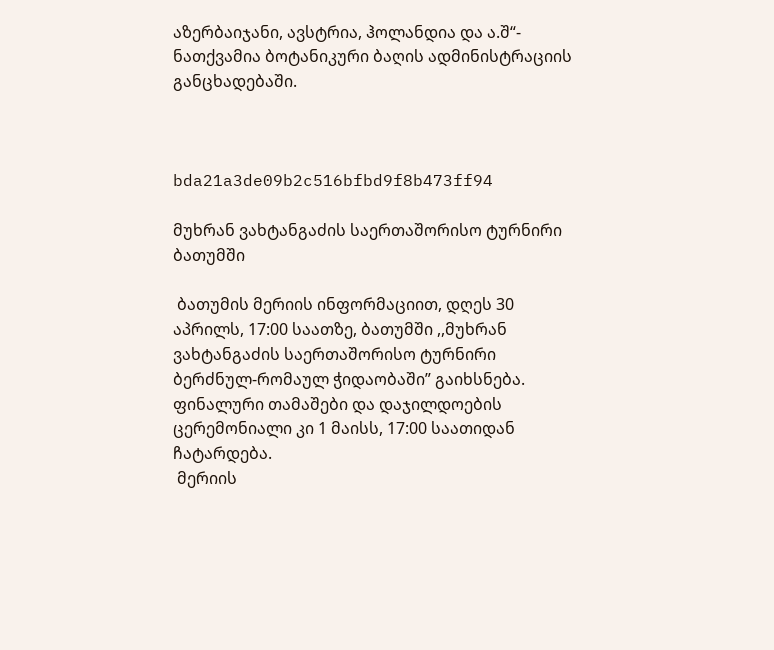აზერბაიჯანი, ავსტრია, ჰოლანდია და ა.შ“- ნათქვამია ბოტანიკური ბაღის ადმინისტრაციის განცხადებაში.



bda21a3de09b2c516bfbd9f8b473ff94

მუხრან ვახტანგაძის საერთაშორისო ტურნირი ბათუმში

 ბათუმის მერიის ინფორმაციით, დღეს 30 აპრილს, 17:00 საათზე, ბათუმში ,,მუხრან ვახტანგაძის საერთაშორისო ტურნირი ბერძნულ-რომაულ ჭიდაობაში” გაიხსნება. ფინალური თამაშები და დაჯილდოების ცერემონიალი კი 1 მაისს, 17:00 საათიდან ჩატარდება.
 მერიის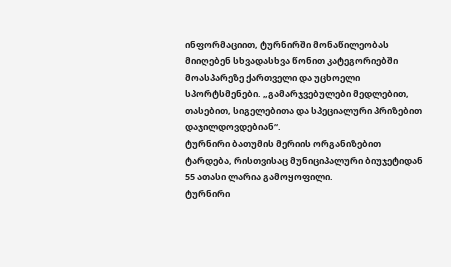ინფორმაციით, ტურნირში მონაწილეობას მიიღებენ სხვადასხვა წონით კატეგორიებში მოასპარეზე ქართველი და უცხოელი სპორტსმენები. „გამარჯვებულები მედლებით, თასებით, სიგელებითა და სპეციალური პრიზებით დაჯილდოვდებიან“.
ტურნირი ბათუმის მერიის ორგანიზებით ტარდება, რისთვისაც მუნიციპალური ბიუჯეტიდან 55 ათასი ლარია გამოყოფილი.
ტურნირი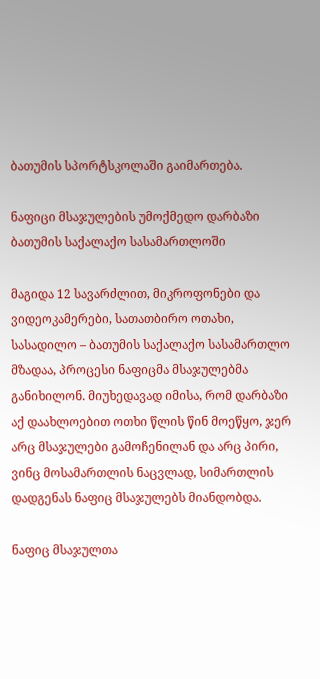ბათუმის სპორტსკოლაში გაიმართება.

ნაფიცი მსაჯულების უმოქმედო დარბაზი ბათუმის საქალაქო სასამართლოში

მაგიდა 12 სავარძლით, მიკროფონები და ვიდეოკამერები, სათათბირო ოთახი, სასადილო – ბათუმის საქალაქო სასამართლო მზადაა, პროცესი ნაფიცმა მსაჯულებმა განიხილონ. მიუხედავად იმისა, რომ დარბაზი აქ დაახლოებით ოთხი წლის წინ მოეწყო, ჯერ არც მსაჯულები გამოჩენილან და არც პირი, ვინც მოსამართლის ნაცვლად, სიმართლის დადგენას ნაფიც მსაჯულებს მიანდობდა.

ნაფიც მსაჯულთა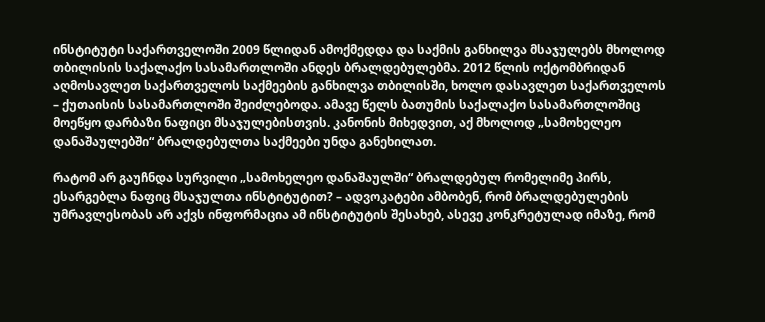ინსტიტუტი საქართველოში 2009 წლიდან ამოქმედდა და საქმის განხილვა მსაჯულებს მხოლოდ თბილისის საქალაქო სასამართლოში ანდეს ბრალდებულებმა. 2012 წლის ოქტომბრიდან აღმოსავლეთ საქართველოს საქმეების განხილვა თბილისში, ხოლო დასავლეთ საქართველოს – ქუთაისის სასამართლოში შეიძლებოდა. ამავე წელს ბათუმის საქალაქო სასამართლოშიც მოეწყო დარბაზი ნაფიცი მსაჯულებისთვის. კანონის მიხედვით, აქ მხოლოდ „სამოხელეო დანაშაულებში“ ბრალდებულთა საქმეები უნდა განეხილათ.

რატომ არ გაუჩნდა სურვილი „სამოხელეო დანაშაულში“ ბრალდებულ რომელიმე პირს, ესარგებლა ნაფიც მსაჯულთა ინსტიტუტით? – ადვოკატები ამბობენ, რომ ბრალდებულების უმრავლესობას არ აქვს ინფორმაცია ამ ინსტიტუტის შესახებ, ასევე კონკრეტულად იმაზე, რომ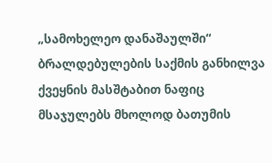„სამოხელეო დანაშაულში“ ბრალდებულების საქმის განხილვა ქვეყნის მასშტაბით ნაფიც მსაჯულებს მხოლოდ ბათუმის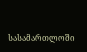სასამართლოში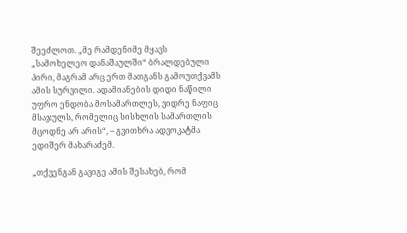შეეძლოთ. „მე რამდენიმე მყავს „სამოხელეო დანაშაულში“ ბრალდებული პირი, მაგრამ არც ერთ მათგანს გამოუთქვამს ამის სურვილი. ადამიანების დიდი ნაწილი უფრო ენდობა მოსამართლეს, ვიდრე ნაფიც მსაჯულს, რომელიც სისხლის სამართლის მცოდნე არ არის“, – გვითხრა ადვოკატმა ედიშერ მახარაძემ.

„თქვენგან გავიგე ამის შესახებ, რომ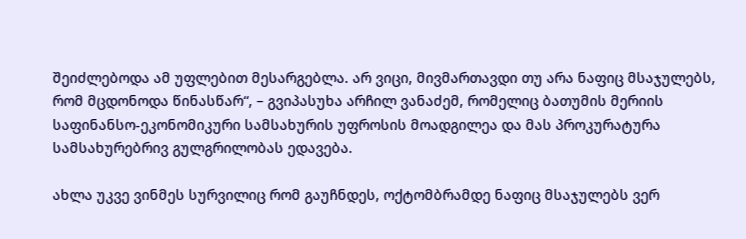შეიძლებოდა ამ უფლებით მესარგებლა. არ ვიცი, მივმართავდი თუ არა ნაფიც მსაჯულებს, რომ მცდონოდა წინასწარ“, – გვიპასუხა არჩილ ვანაძემ, რომელიც ბათუმის მერიის საფინანსო-ეკონომიკური სამსახურის უფროსის მოადგილეა და მას პროკურატურა სამსახურებრივ გულგრილობას ედავება.

ახლა უკვე ვინმეს სურვილიც რომ გაუჩნდეს, ოქტომბრამდე ნაფიც მსაჯულებს ვერ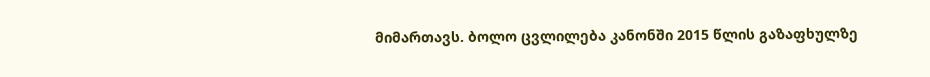მიმართავს. ბოლო ცვლილება კანონში 2015 წლის გაზაფხულზე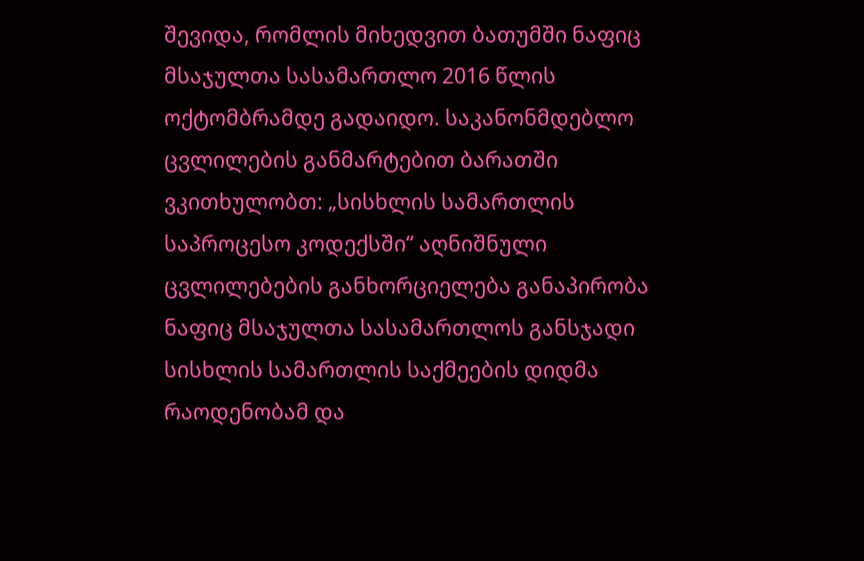შევიდა, რომლის მიხედვით ბათუმში ნაფიც მსაჯულთა სასამართლო 2016 წლის ოქტომბრამდე გადაიდო. საკანონმდებლო ცვლილების განმარტებით ბარათში ვკითხულობთ: „სისხლის სამართლის საპროცესო კოდექსში“ აღნიშნული ცვლილებების განხორციელება განაპირობა ნაფიც მსაჯულთა სასამართლოს განსჯადი სისხლის სამართლის საქმეების დიდმა რაოდენობამ და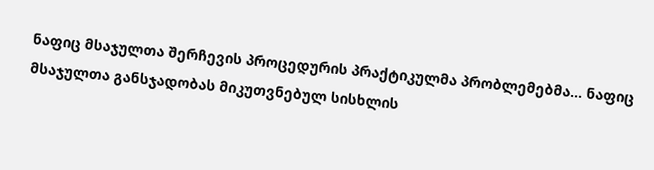ნაფიც მსაჯულთა შერჩევის პროცედურის პრაქტიკულმა პრობლემებმა… ნაფიც მსაჯულთა განსჯადობას მიკუთვნებულ სისხლის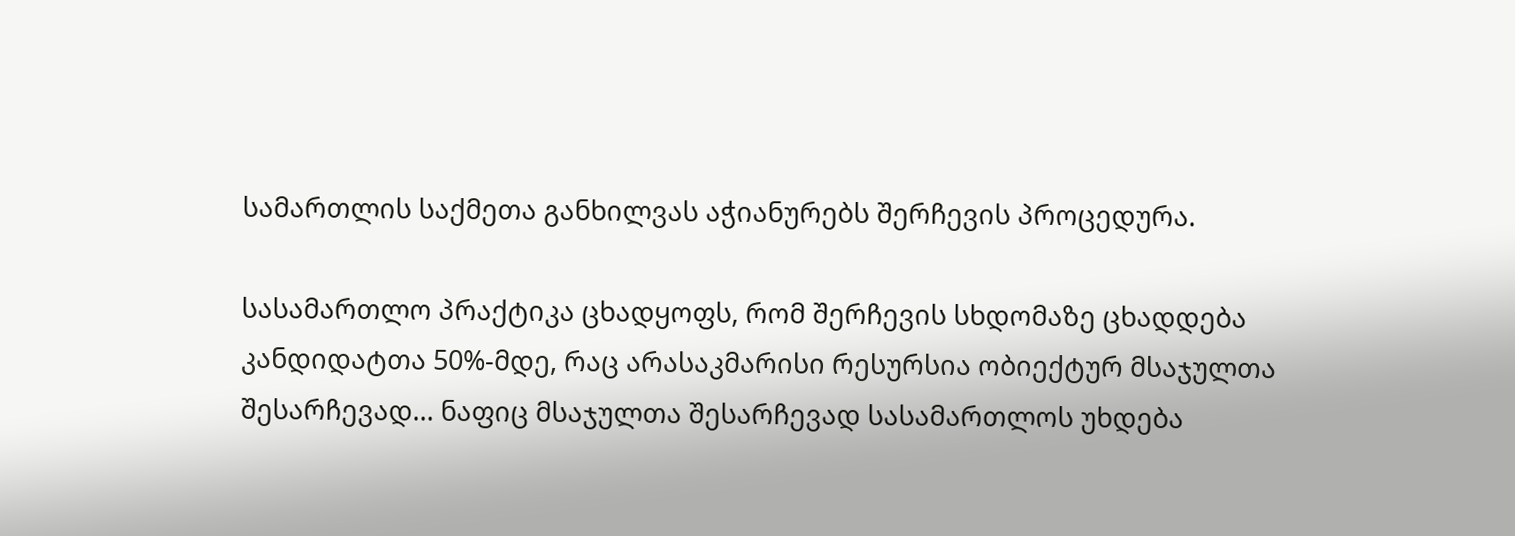სამართლის საქმეთა განხილვას აჭიანურებს შერჩევის პროცედურა.

სასამართლო პრაქტიკა ცხადყოფს, რომ შერჩევის სხდომაზე ცხადდება კანდიდატთა 50%-მდე, რაც არასაკმარისი რესურსია ობიექტურ მსაჯულთა შესარჩევად… ნაფიც მსაჯულთა შესარჩევად სასამართლოს უხდება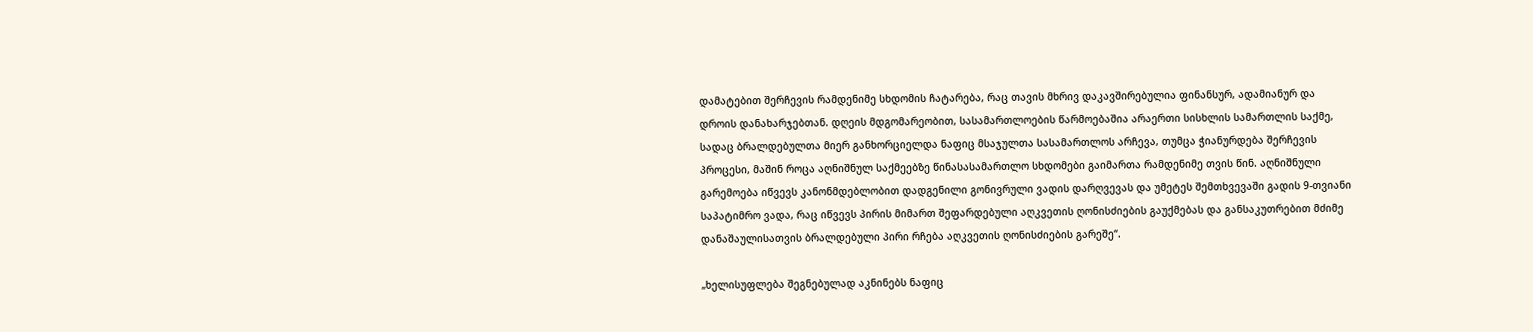დამატებით შერჩევის რამდენიმე სხდომის ჩატარება, რაც თავის მხრივ დაკავშირებულია ფინანსურ, ადამიანურ და დროის დანახარჯებთან. დღეის მდგომარეობით, სასამართლოების წარმოებაშია არაერთი სისხლის სამართლის საქმე, სადაც ბრალდებულთა მიერ განხორციელდა ნაფიც მსაჯულთა სასამართლოს არჩევა, თუმცა ჭიანურდება შერჩევის პროცესი, მაშინ როცა აღნიშნულ საქმეებზე წინასასამართლო სხდომები გაიმართა რამდენიმე თვის წინ. აღნიშნული გარემოება იწვევს კანონმდებლობით დადგენილი გონივრული ვადის დარღვევას და უმეტეს შემთხვევაში გადის 9-თვიანი საპატიმრო ვადა, რაც იწვევს პირის მიმართ შეფარდებული აღკვეთის ღონისძიების გაუქმებას და განსაკუთრებით მძიმე დანაშაულისათვის ბრალდებული პირი რჩება აღკვეთის ღონისძიების გარეშე“.

„ხელისუფლება შეგნებულად აკნინებს ნაფიც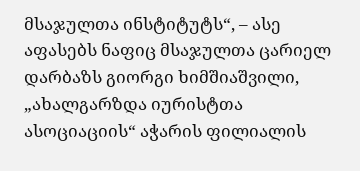მსაჯულთა ინსტიტუტს“, – ასე აფასებს ნაფიც მსაჯულთა ცარიელ დარბაზს გიორგი ხიმშიაშვილი, „ახალგარზდა იურისტთა ასოციაციის“ აჭარის ფილიალის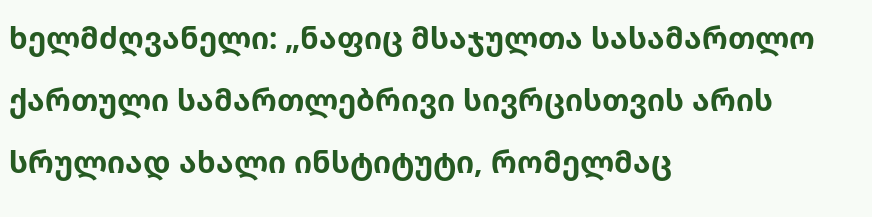ხელმძღვანელი: „ნაფიც მსაჯულთა სასამართლო ქართული სამართლებრივი სივრცისთვის არის სრულიად ახალი ინსტიტუტი, რომელმაც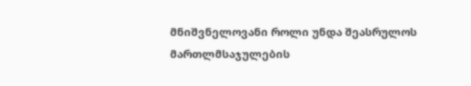მნიშვნელოვანი როლი უნდა შეასრულოს მართლმსაჯულების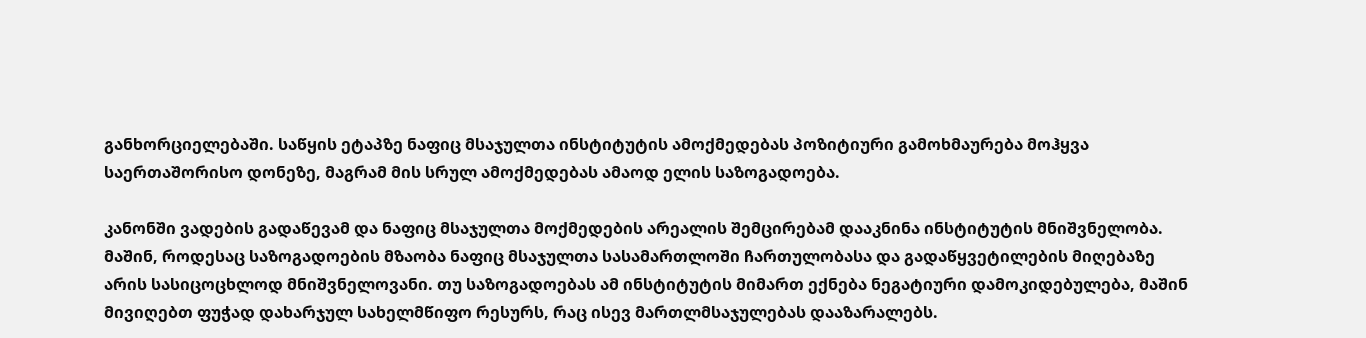განხორციელებაში. საწყის ეტაპზე ნაფიც მსაჯულთა ინსტიტუტის ამოქმედებას პოზიტიური გამოხმაურება მოჰყვა საერთაშორისო დონეზე, მაგრამ მის სრულ ამოქმედებას ამაოდ ელის საზოგადოება.

კანონში ვადების გადაწევამ და ნაფიც მსაჯულთა მოქმედების არეალის შემცირებამ დააკნინა ინსტიტუტის მნიშვნელობა. მაშინ, როდესაც საზოგადოების მზაობა ნაფიც მსაჯულთა სასამართლოში ჩართულობასა და გადაწყვეტილების მიღებაზე არის სასიცოცხლოდ მნიშვნელოვანი. თუ საზოგადოებას ამ ინსტიტუტის მიმართ ექნება ნეგატიური დამოკიდებულება, მაშინ მივიღებთ ფუჭად დახარჯულ სახელმწიფო რესურს, რაც ისევ მართლმსაჯულებას დააზარალებს.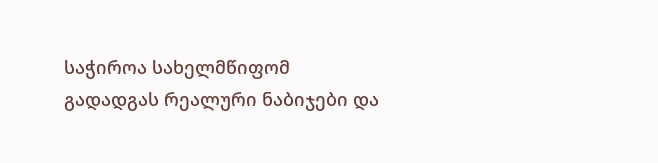საჭიროა სახელმწიფომ გადადგას რეალური ნაბიჯები და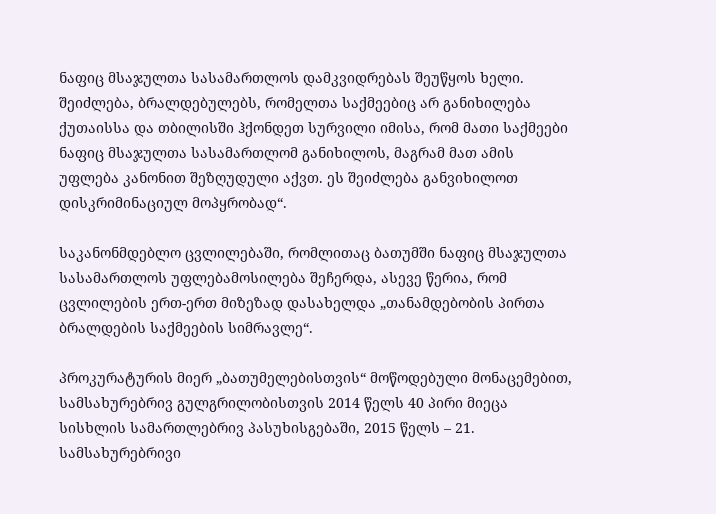ნაფიც მსაჯულთა სასამართლოს დამკვიდრებას შეუწყოს ხელი. შეიძლება, ბრალდებულებს, რომელთა საქმეებიც არ განიხილება ქუთაისსა და თბილისში ჰქონდეთ სურვილი იმისა, რომ მათი საქმეები ნაფიც მსაჯულთა სასამართლომ განიხილოს, მაგრამ მათ ამის უფლება კანონით შეზღუდული აქვთ. ეს შეიძლება განვიხილოთ დისკრიმინაციულ მოპყრობად“.

საკანონმდებლო ცვლილებაში, რომლითაც ბათუმში ნაფიც მსაჯულთა სასამართლოს უფლებამოსილება შეჩერდა, ასევე წერია, რომ ცვლილების ერთ-ერთ მიზეზად დასახელდა „თანამდებობის პირთა ბრალდების საქმეების სიმრავლე“.

პროკურატურის მიერ „ბათუმელებისთვის“ მოწოდებული მონაცემებით, სამსახურებრივ გულგრილობისთვის 2014 წელს 40 პირი მიეცა სისხლის სამართლებრივ პასუხისგებაში, 2015 წელს – 21. სამსახურებრივი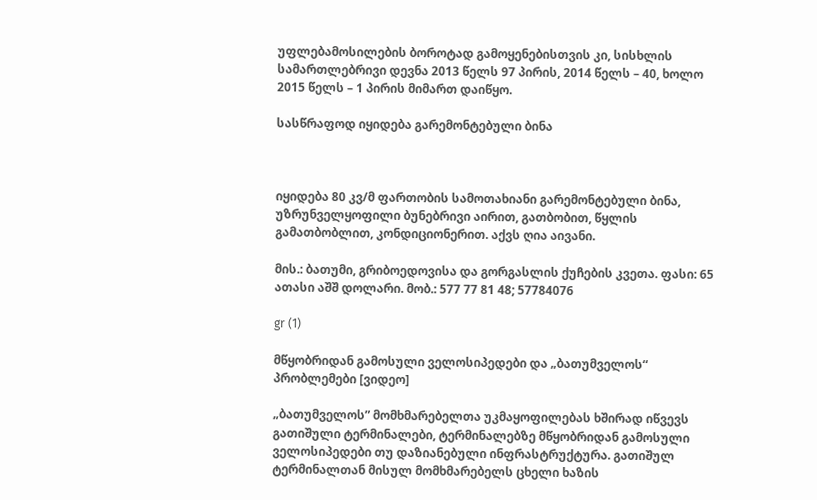უფლებამოსილების ბოროტად გამოყენებისთვის კი, სისხლის სამართლებრივი დევნა 2013 წელს 97 პირის, 2014 წელს – 40, ხოლო 2015 წელს – 1 პირის მიმართ დაიწყო.

სასწრაფოდ იყიდება გარემონტებული ბინა



იყიდება 80 კვ/მ ფართობის სამოთახიანი გარემონტებული ბინა, უზრუნველყოფილი ბუნებრივი აირით, გათბობით, წყლის გამათბობლით, კონდიციონერით. აქვს ღია აივანი.

მის.: ბათუმი, გრიბოედოვისა და გორგასლის ქუჩების კვეთა. ფასი: 65 ათასი აშშ დოლარი. მობ.: 577 77 81 48; 57784076

gr (1)

მწყობრიდან გამოსული ველოსიპედები და „ბათუმველოს“ პრობლემები [ვიდეო]

„ბათუმველოს” მომხმარებელთა უკმაყოფილებას ხშირად იწვევს გათიშული ტერმინალები, ტერმინალებზე მწყობრიდან გამოსული ველოსიპედები თუ დაზიანებული ინფრასტრუქტურა. გათიშულ ტერმინალთან მისულ მომხმარებელს ცხელი ხაზის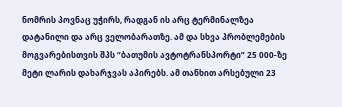ნომრის პოვნაც უჭირს, რადგან ის არც ტერმინალზეა დატანილი და არც ველობარათზე. ამ და სხვა პრობლემების მოგვარებისთვის შპს “ბათუმის ავტოტრანსპორტი” 25 000-ზე მეტი ლარის დახარჯვას აპირებს. ამ თანხით არსებული 23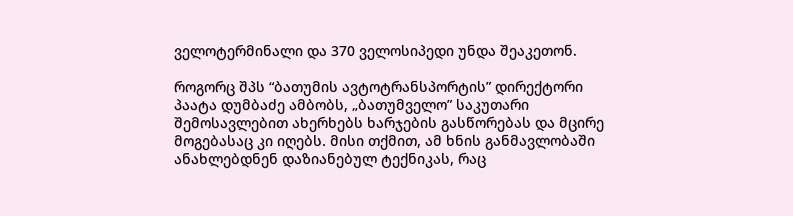ველოტერმინალი და 370 ველოსიპედი უნდა შეაკეთონ.

როგორც შპს “ბათუმის ავტოტრანსპორტის” დირექტორი პაატა დუმბაძე ამბობს, „ბათუმველო” საკუთარი შემოსავლებით ახერხებს ხარჯების გასწორებას და მცირე მოგებასაც კი იღებს. მისი თქმით, ამ ხნის განმავლობაში ანახლებდნენ დაზიანებულ ტექნიკას, რაც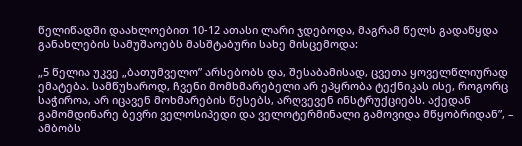წელიწადში დაახლოებით 10-12 ათასი ლარი ჯდებოდა, მაგრამ წელს გადაწყდა განახლების სამუშაოებს მასშტაბური სახე მისცემოდა:

„5 წელია უკვე „ბათუმველო” არსებობს და, შესაბამისად, ცვეთა ყოველწლიურად ემატება. სამწუხაროდ, ჩვენი მომხმარებელი არ ეპყრობა ტექნიკას ისე, როგორც საჭიროა, არ იცავენ მოხმარების წესებს, არღვევენ ინსტრუქციებს. აქედან გამომდინარე ბევრი ველოსიპედი და ველოტერმინალი გამოვიდა მწყობრიდან”, – ამბობს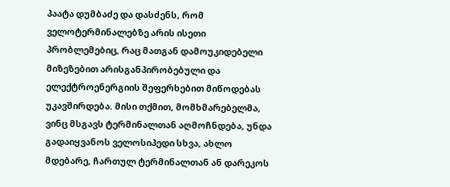პაატა დუმბაძე და დასძენს, რომ ველოტერმინალებზე არის ისეთი პრობლემებიც, რაც მათგან დამოუკიდებელი მიზეზებით არისგანპირობებული და ელექტროენერგიის შეფერხებით მიწოდებას უკავშირდება. მისი თქმით, მომხმარებელმა, ვინც მსგავს ტერმინალთან აღმოჩნდება, უნდა გადაიყვანოს ველოსიპედი სხვა, ახლო მდებარე, ჩართულ ტერმინალთან ან დარეკოს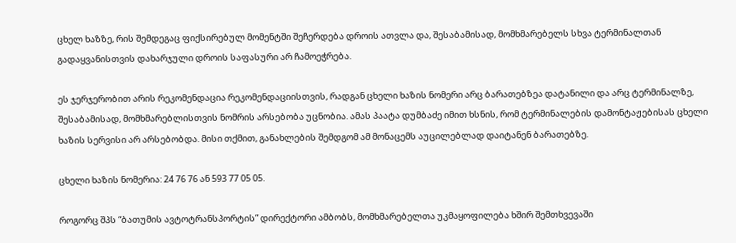ცხელ ხაზზე, რის შემდეგაც ფიქსირებულ მომენტში შეჩერდება დროის ათვლა და, შესაბამისად, მომხმარებელს სხვა ტერმინალთან გადაყვანისთვის დახარჯული დროის საფასური არ ჩამოეჭრება.

ეს ჯერჯერობით არის რეკომენდაცია რეკომენდაციისთვის, რადგან ცხელი ხაზის ნომერი არც ბარათებზეა დატანილი და არც ტერმინალზე, შესაბამისად, მომხმარებლისთვის ნომრის არსებობა უცნობია. ამას პაატა დუმბაძე იმით ხსნის, რომ ტერმინალების დამონტაჟებისას ცხელი ხაზის სერვისი არ არსებობდა. მისი თქმით, განახლების შემდგომ ამ მონაცემს აუცილებლად დაიტანენ ბარათებზე.

ცხელი ხაზის ნომერია: 24 76 76 ან 593 77 05 05.

როგორც შპს “ბათუმის ავტოტრანსპორტის” დირექტორი ამბობს, მომხმარებელთა უკმაყოფილება ხშირ შემთხვევაში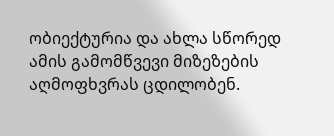ობიექტურია და ახლა სწორედ ამის გამომწვევი მიზეზების აღმოფხვრას ცდილობენ.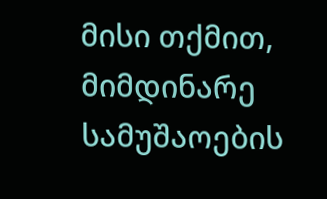მისი თქმით, მიმდინარე სამუშაოების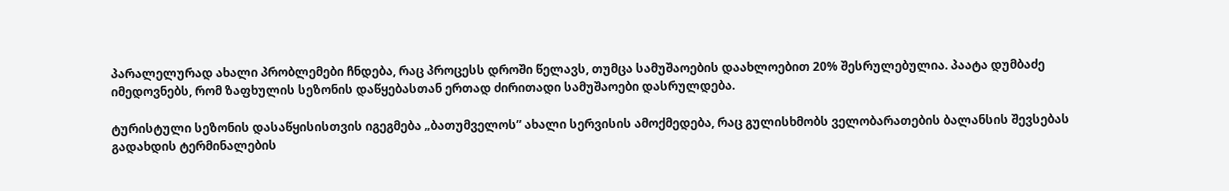პარალელურად ახალი პრობლემები ჩნდება, რაც პროცესს დროში წელავს, თუმცა სამუშაოების დაახლოებით 20% შესრულებულია. პაატა დუმბაძე იმედოვნებს, რომ ზაფხულის სეზონის დაწყებასთან ერთად ძირითადი სამუშაოები დასრულდება.

ტურისტული სეზონის დასაწყისისთვის იგეგმება „ბათუმველოს” ახალი სერვისის ამოქმედება, რაც გულისხმობს ველობარათების ბალანსის შევსებას გადახდის ტერმინალების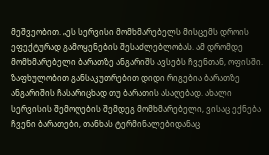მეშვეობით. „ეს სერვისი მომხმარებელს მისცემს დროის ეფექტურად გამოყენების შესაძლებლობას. ამ დრომდე მომხმარებელი ბარათზე ანგარიშს ავსებს ჩვენთან, ოფისში. ზაფხულობით განსაკუთრებით დიდი რიგებია ბარათზე ანგარიშის ჩასარიცხად თუ ბარათის ასაღებად. ახალი სერვისის შემოღების შემდეგ მომხმარებელი, ვისაც ექნება ჩვენი ბარათები, თანხას ტერმინალებიდანაც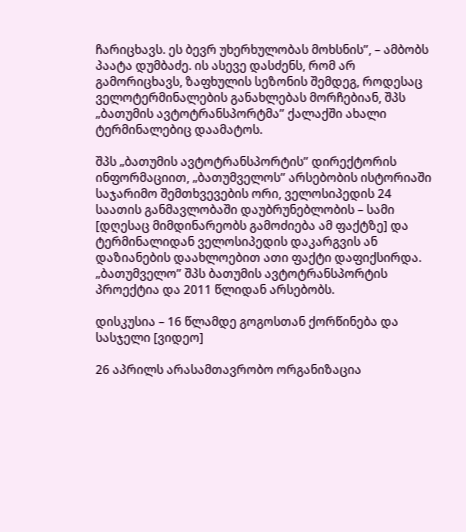ჩარიცხავს. ეს ბევრ უხერხულობას მოხსნის”, – ამბობს პაატა დუმბაძე. ის ასევე დასძენს, რომ არ გამორიცხავს, ზაფხულის სეზონის შემდეგ, როდესაც ველოტერმინალების განახლებას მორჩებიან, შპს „ბათუმის ავტოტრანსპორტმა” ქალაქში ახალი ტერმინალებიც დაამატოს.

შპს „ბათუმის ავტოტრანსპორტის” დირექტორის ინფორმაციით, „ბათუმველოს” არსებობის ისტორიაში საჯარიმო შემთხვევების ორი, ველოსიპედის 24 საათის განმავლობაში დაუბრუნებლობის – სამი [დღესაც მიმდინარეობს გამოძიება ამ ფაქტზე] და ტერმინალიდან ველოსიპედის დაკარგვის ან დაზიანების დაახლოებით ათი ფაქტი დაფიქსირდა.
„ბათუმველო” შპს ბათუმის ავტოტრანსპორტის პროექტია და 2011 წლიდან არსებობს.

დისკუსია – 16 წლამდე გოგოსთან ქორწინება და სასჯელი [ვიდეო]

26 აპრილს არასამთავრობო ორგანიზაცია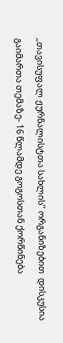,,თავისუფალ ჟურნალისტთა სახლის’’ ორგანიზებით  დისკუსია გაიმართა თემაზე- 16 წლამდე გოგოსთან ქორწინება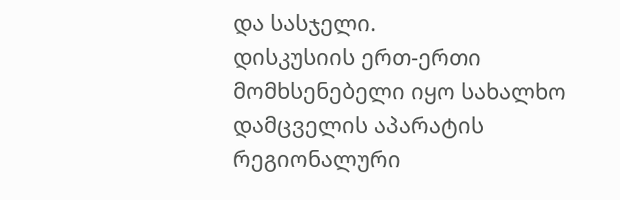და სასჯელი.
დისკუსიის ერთ-ერთი მომხსენებელი იყო სახალხო დამცველის აპარატის რეგიონალური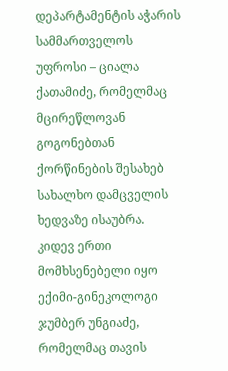დეპარტამენტის აჭარის სამმართველოს უფროსი – ციალა ქათამიძე, რომელმაც  მცირეწლოვან გოგონებთან ქორწინების შესახებ სახალხო დამცველის ხედვაზე ისაუბრა. კიდევ ერთი მომხსენებელი იყო ექიმი-გინეკოლოგი ჯუმბერ უნგიაძე, რომელმაც თავის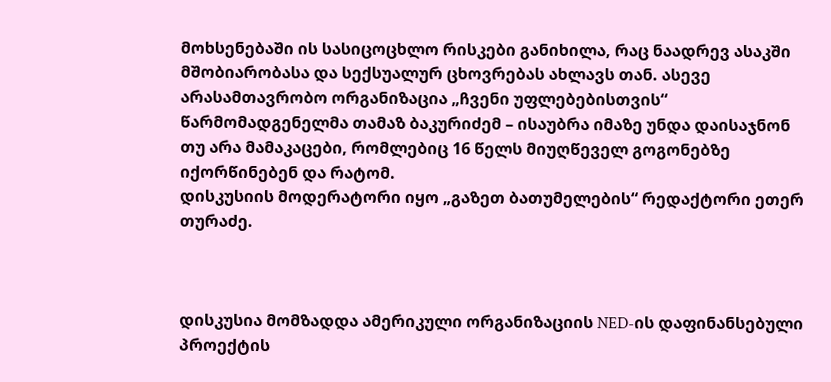მოხსენებაში ის სასიცოცხლო რისკები განიხილა, რაც ნაადრევ ასაკში მშობიარობასა და სექსუალურ ცხოვრებას ახლავს თან. ასევე არასამთავრობო ორგანიზაცია „ჩვენი უფლებებისთვის“ წარმომადგენელმა თამაზ ბაკურიძემ – ისაუბრა იმაზე უნდა დაისაჯნონ თუ არა მამაკაცები, რომლებიც 16 წელს მიუღწეველ გოგონებზე იქორწინებენ და რატომ.
დისკუსიის მოდერატორი იყო „გაზეთ ბათუმელების“ რედაქტორი ეთერ თურაძე.



დისკუსია მომზადდა ამერიკული ორგანიზაციის NED-ის დაფინანსებული პროექტის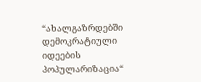“ახალგაზრდებში დემოკრატიული იდეების პოპულარიზაცია“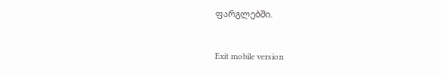ფარგლებში.

Exit mobile version